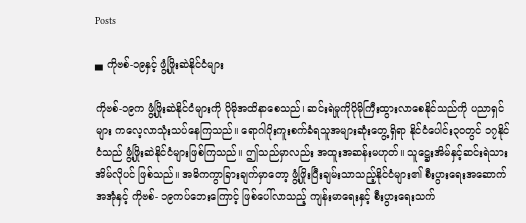Posts

▄ ကိုဗစ်-၁၉နှင့် ဖွံ့ဖြိုးဆဲနိုင်ငံများ

ကိုဗစ်-၁၉က ဖွံ့ဖြိုးဆဲနိုင်ငံများကို ပိုမိုအထိနာစေသည်၊ ဆင်းရဲမှုကိုပိုမိုကြီးထွားလာစေနိုင်သည်ကို ပညာရှင်များ ကလေ့လာသုံးသပ်နေကြသည်။ ရောဂါပိုးကူးစက်ခံရသူအများဆုံးတွေ့ရှိရာ နိုင်ငံပေါင်း၃၀တွင် ၁၇နိုင်ငံသည် ဖွံ့ဖြိုးဆဲနိုင်ငံများဖြစ်ကြသည်။ ဤသည်မှာလည်း အထူးအဆန်းမဟုတ်။ သူဋ္ဌေးအိမ်နှင့်ဆင်းရဲသားအိမ်လိုပင် ဖြစ်သည်။ အဓိကကွာခြားချက်မှာတော့ ဖွံ့ဖြိုးပြီးချမ်းသာသည့်နိုင်ငံများ၏ စီးပွားရေးအဆောက်အအုံနှင့် ကိုဗစ်- ၁၉ကပ်ဘေးကြောင့် ဖြစ်ပေါ်လာသည့် ကျန်းမာရေးနှင့် စီးပွားရေးသက်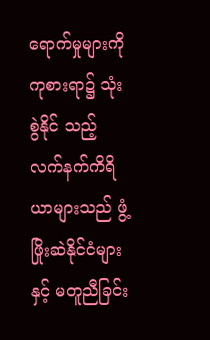ရောက်မှုများကို ကုစားရာ၌ သုံးစွဲနိုင် သည့် လက်နက်ကိရိယာများသည် ဖွံ့ဖြိုးဆဲနိုင်ငံများနှင့် မတူညီခြင်း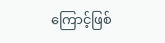ကြောင့်ဖြစ်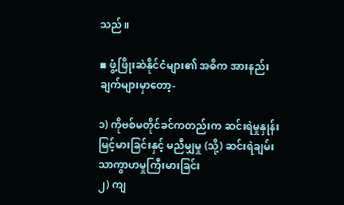သည်။

◾ ဖွံ့ဖြိုးဆဲနိုင်ငံများ၏ အဓိက အားနည်းချက်များမှာတော့-

၁) ကိုဗစ်မတိုင်ခင်ကတည်းက ဆင်းရဲမှုနှုန်း မြင့်မားခြင်းနှင့် မညီမျှမှု (သို့) ဆင်းရဲချမ်းသာကွာဟမှုကြီးမားခြင်း
၂) ကျ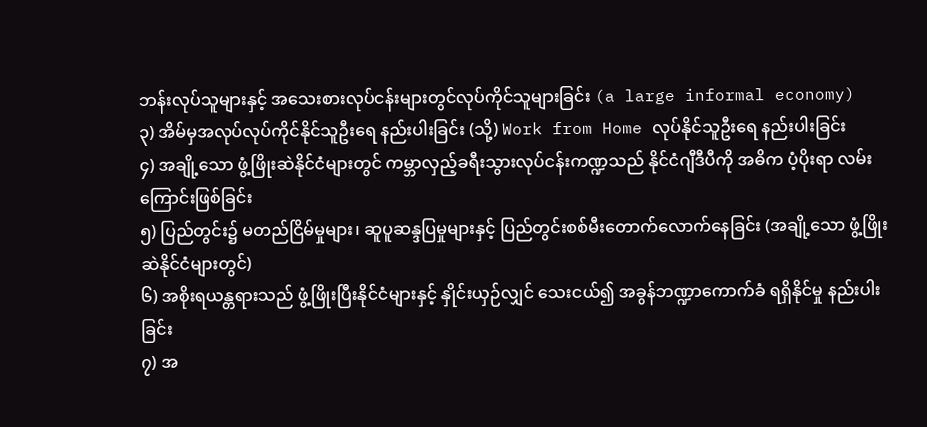ဘန်းလုပ်သူများနှင့် အသေးစားလုပ်ငန်းများတွင်လုပ်ကိုင်သူများခြင်း (a large informal economy)
၃) အိမ်မှအလုပ်လုပ်ကိုင်နိုင်သူဦးရေ နည်းပါးခြင်း (သို့) Work from Home လုပ်နိုင်သူဦးရေ နည်းပါးခြင်း
၄) အချို့သော ဖွံ့ဖြိုးဆဲနိုင်ငံများတွင် ကမ္ဘာလှည့်ခရီးသွားလုပ်ငန်းကဏ္ဍသည် နိုင်ငံဂျီဒီပီကို အဓိက ပံ့ပိုးရာ လမ်းကြောင်းဖြစ်ခြင်း
၅) ပြည်တွင်း၌ မတည်ငြိမ်မှုများ၊ ဆူပူဆန္ဒပြမှုများနှင့် ပြည်တွင်းစစ်မီးတောက်လောက်နေခြင်း (အချို့သော ဖွံ့ဖြိုးဆဲနိုင်ငံများတွင်)
၆) အစိုးရယန္တရားသည် ဖွံ့ဖြိုးပြီးနိုင်ငံများနှင့် နှိုင်းယှဉ်လျှင် သေးငယ်၍ အခွန်ဘဏ္ဍာကောက်ခံ ရရှိနိုင်မှု နည်းပါး ခြင်း
၇) အ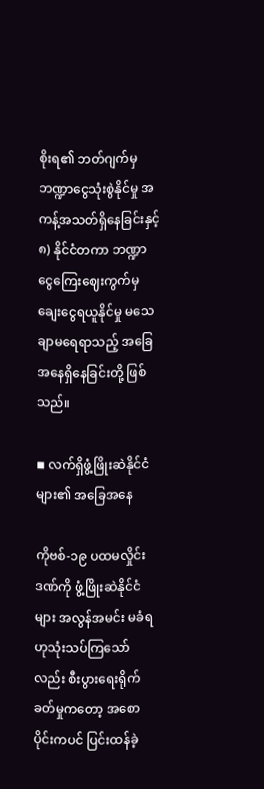စိုးရ၏ ဘတ်ဂျက်မှဘဏ္ဍာငွေသုံးစွဲနိုင်မှု အကန့်အသတ်ရှိနေခြင်းနှင့်
၈) နိုင်ငံတကာ ဘဏ္ဍာငွေကြေးဈေးကွက်မှ ချေးငွေရယူနိုင်မှု မသေချာမရေရာသည့် အခြေအနေရှိနေခြင်းတို့ ဖြစ်သည်။

◾ လက်ရှိဖွံ့ဖြိုးဆဲနိုင်ငံများ၏ အခြေအနေ

ကိုဗစ်-၁၉ ပထမလှိုင်းဒဏ်ကို ဖွံ့ဖြိုးဆဲနိုင်ငံများ အလွန်အမင်း မခံရဟုသုံးသပ်ကြသော်လည်း စီးပွားရေးရိုက် ခတ်မှုကတော့ အစောပိုင်းကပင် ပြင်းထန်ခဲ့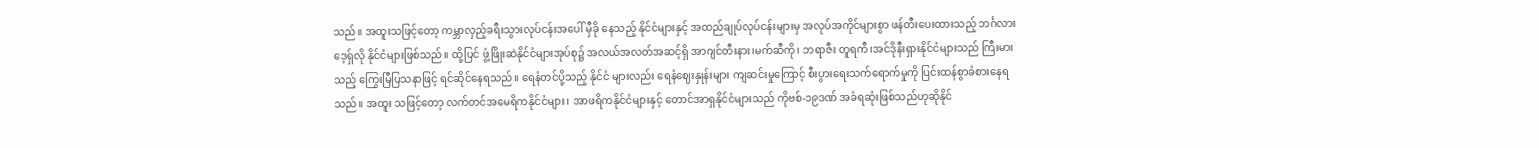သည်။ အထူးသဖြင့်တော့ ကမ္ဘာလှည့်ခရီးသွားလုပ်ငန်းအပေါ် မှီခို နေသည့် နိုင်ငံများနှင့် အထည်ချုပ်လုပ်ငန်းများမှ အလုပ်အကိုင်များစွာ ဖန်တီးပေးထားသည့် ဘင်္ဂလားဒေ့ရှ်လို နိုင်ငံများဖြစ်သည်။ ထို့ပြင် ဖွံ့ဖြိုးဆဲနိုင်ငံများအုပ်စု၌ အလယ်အလတ်အဆင့်ရှိ အာဂျင်တီးနား၊မက်ဆီကို၊ ဘရာဇီး တူရကီ၊အင်ဒိုနီးရှားနိုင်ငံများသည် ကြီးမားသည့် ကြွေးမြီပြသနာဖြင့် ရင်ဆိုင်နေရသည်။ ရေနံတင်ပို့သည့် နိုင်ငံ များလည်း ရေနံဈေးနှုန်းများ ကျဆင်းမှုကြောင့် စီးပွားရေးသက်ရောက်မှုကို ပြင်းထန်စွာခံစားနေရသည်။ အထူး သဖြင့်တော့ လက်တင်အမေရိကနိုင်ငံများ၊ အာဖရိကနိုင်ငံများနှင့် တောင်အာရှနိုင်ငံများသည် ကိုဗစ်-၁၉ဒဏ် အခံရဆုံးဖြစ်သည်ဟုဆိုနိုင်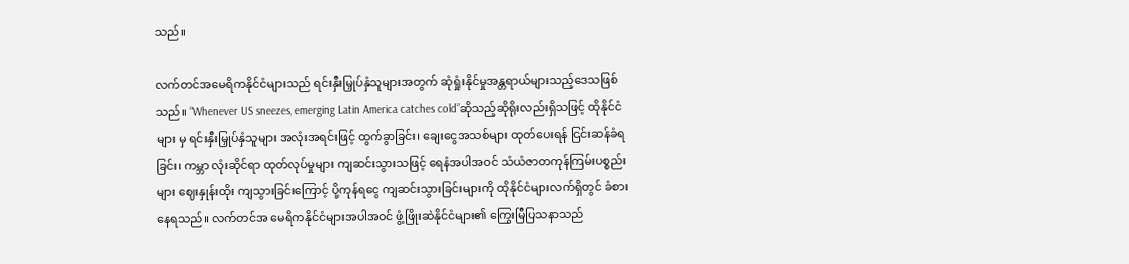သည်။

လက်တင်အမေရိကနိုင်ငံများသည် ရင်းနှီးမြှုပ်နှံသူများအတွက် ဆုံရှုံးနိုင်မှုအန္တရာယ်များသည့်ဒေသဖြစ်သည်။ “Whenever US sneezes, emerging Latin America catches cold”ဆိုသည့်ဆိုရိုးလည်းရှိသဖြင့် ထိုနိုင်ငံများ မှ ရင်းနှီးမြှုပ်နှံသူများ အလုံးအရင်းဖြင့် ထွက်ခွာခြင်း၊ ချေးငွေအသစ်များ ထုတ်ပေးရန် ငြင်းဆန်ခံရခြင်း၊ ကမ္ဘာ လုံးဆိုင်ရာ ထုတ်လုပ်မှုများ ကျဆင်းသွားသဖြင့် ရေနံအပါအဝင် သံယံဇာတကုန်ကြမ်းပစ္စည်းများ ဈေးနှုန်းထိုး ကျသွားခြင်းကြောင့် ပို့ကုန်ရငွေ ကျဆင်းသွားခြင်းများကို ထိုနိုင်ငံများလက်ရှိတွင် ခံစားနေရသည်။ လက်တင်အ မေရိကနိုင်ငံများအပါအဝင် ဖွံ့ဖြိုးဆဲနိုင်ငံများ၏ ကြွေးမြီပြသနာသည်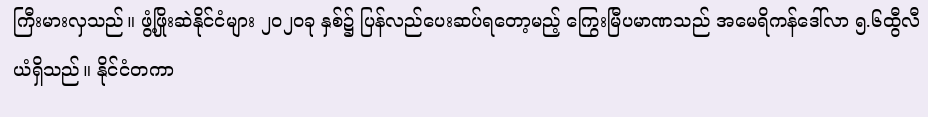ကြီးမားလှသည်။ ဖွံ့ဖြိုးဆဲနိုင်ငံများ ၂၀၂၀ခု နှစ်၌ ပြန်လည်ပေးဆပ်ရတော့မည့် ကြွေးမြီပမာဏသည် အမေရိကန်ဒေါ်လာ ၅.၆ထွီလီယံရှိသည်။ နိုင်ငံတကာ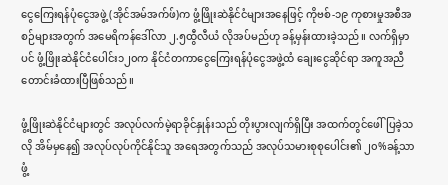ငွေကြေးရန်ပုံငွေအဖွဲ့ (အိုင်အမ်အက်ဖ်)က ဖွံ့ဖြိုးဆဲနိုင်ငံများအနေဖြင့် ကိုဗစ်-၁၉ ကုစားမှုအစီအစဉ်များအတွက် အမေရိကန်ဒေါ်လာ ၂.၅ထွီလီယံ လိုအပ်မည်ဟု ခန့်မှန်းထားခဲ့သည်။ လက်ရှိမှာပင် ဖွံ့ဖြိုးဆဲနိုင်ငံပေါင်း၁၂၀က နိုင်ငံတကာငွေကြေးရန်ပုံငွေအဖွဲ့ထံ ချေးငွေဆိုင်ရာ အကူအညီတောင်းခံထားပြီဖြစ်သည်။

ဖွံ့ဖြိုးဆဲနိုင်ငံများတွင် အလုပ်လက်မဲ့ရာခိုင်နှုန်းသည် တိုးပွားလျက်ရှိပြီး အထက်တွင်ဖေါ်ပြခဲ့သလို အိမ်မှနေ၍ အလုပ်လုပ်ကိုင်နိုင်သူ အရေအတွက်သည် အလုပ်သမားစုစုပေါင်း၏ ၂၀%ခန့်သာ ဖွံ့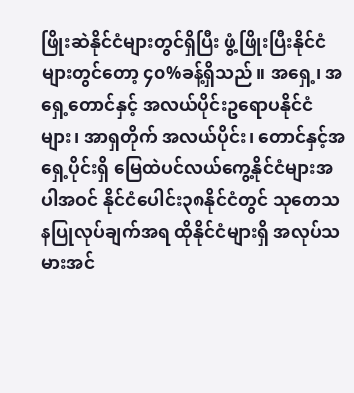ဖြိုးဆဲနိုင်ငံများတွင်ရှိပြီး ဖွံ့ဖြိုးပြီးနိုင်ငံများတွင်တော့ ၄၀%ခန့်ရှိသည်။ အရှေ့၊ အရှေ့တောင်နှင့် အလယ်ပိုင်းဥရောပနိုင်ငံများ၊ အာရှတိုက် အလယ်ပိုင်း၊ တောင်နှင့်အရှေ့ပိုင်းရှိ မြေထဲပင်လယ်ကွေ့နိုင်ငံများအပါအဝင် နိုင်ငံပေါင်း၃၈နိုင်ငံတွင် သုတေသ နပြုလုပ်ချက်အရ ထိုနိုင်ငံများရှိ အလုပ်သမားအင်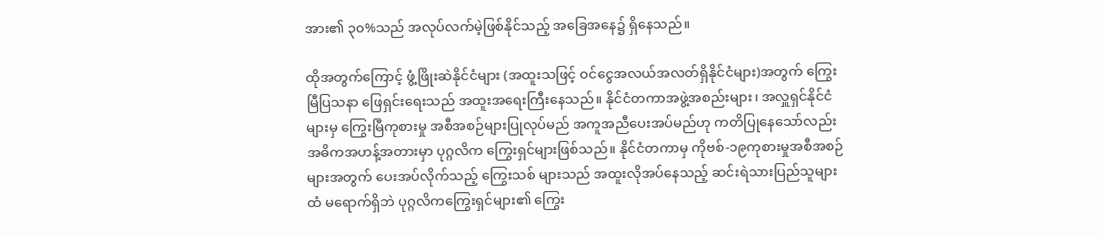အား၏ ၃၀%သည် အလုပ်လက်မဲ့ဖြစ်နိုင်သည့် အခြေအနေ၌ ရှိနေသည်။

ထိုအတွက်ကြောင့် ဖွံ့ဖြိုးဆဲနိုင်ငံများ (အထူးသဖြင့် ဝင်ငွေအလယ်အလတ်ရှိနိုင်ငံများ)အတွက် ကြွေးမြီပြသနာ ဖြေရှင်းရေးသည် အထူးအရေးကြီးနေသည်။ နိုင်ငံတကာအဖွဲ့အစည်းများ၊ အလှူရှင်နိုင်ငံများမှ ကြွေးမြီကုစားမှု အစီအစဉ်များပြုလုပ်မည် အကူအညီပေးအပ်မည်ဟု ကတိပြုနေသော်လည်း အဓိကအဟန့်အတားမှာ ပုဂ္ဂလိက ကြွေးရှင်များဖြစ်သည်။ နိုင်ငံတကာမှ ကိုဗစ်-၁၉ကုစားမှုအစီအစဉ်များအတွက် ပေးအပ်လိုက်သည့် ကြွေးသစ် များသည် အထူးလိုအပ်နေသည့် ဆင်းရဲသားပြည်သူများထံ မရောက်ရှိဘဲ ပုဂ္ဂလိကကြွေးရှင်များ၏ ကြွေး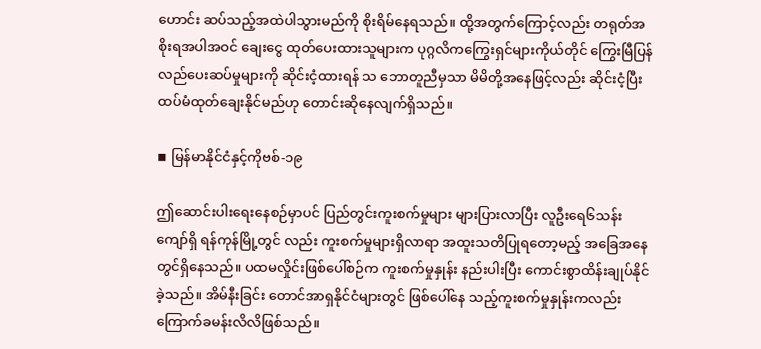ဟောင်း ဆပ်သည့်အထဲပါသွားမည်ကို စိုးရိမ်နေရသည်။ ထို့အတွက်ကြောင့်လည်း တရုတ်အစိုးရအပါအဝင် ချေးငွေ ထုတ်ပေးထားသူများက ပုဂ္ဂလိကကြွေးရှင်များကိုယ်တိုင် ကြွေးမြီပြန်လည်ပေးဆပ်မှုများကို ဆိုင်းငံ့ထားရန် သ ဘောတူညီမှသာ မိမိတို့အနေဖြင့်လည်း ဆိုင်းငံ့ပြီး ထပ်မံထုတ်ချေးနိုင်မည်ဟု တောင်းဆိုနေလျက်ရှိသည်။

◾ မြန်မာနိုင်ငံနှင့်ကိုဗစ်-၁၉

ဤဆောင်းပါးရေးနေစဉ်မှာပင် ပြည်တွင်းကူးစက်မှုများ များပြားလာပြီး လူဦးရေ၆သန်းကျော်ရှိ ရန်ကုန်မြို့တွင် လည်း ကူးစက်မှုများရှိလာရာ အထူးသတိပြုရတော့မည့် အခြေအနေတွင်ရှိနေသည်။ ပထမလှိုင်းဖြစ်ပေါ်စဉ်က ကူးစက်မှုနှုန်း နည်းပါးပြီး ကောင်းစွာထိန်းချုပ်နိုင်ခဲ့သည်။ အိမ်နီးခြင်း တောင်အာရှနိုင်ငံများတွင် ဖြစ်ပေါ်နေ သည့်ကူးစက်မှုနှုန်းကလည်း ကြောက်ခမန်းလိလိဖြစ်သည်။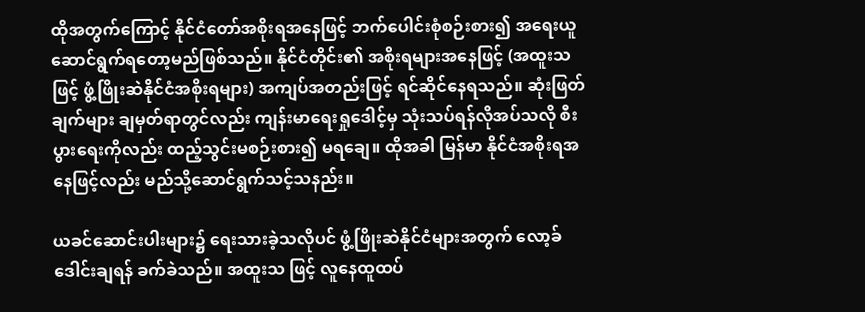ထိုအတွက်ကြောင့် နိုင်ငံတော်အစိုးရအနေဖြင့် ဘက်ပေါင်းစုံစဉ်းစား၍ အရေးယူဆောင်ရွက်ရတော့မည်ဖြစ်သည်။ နိုင်ငံတိုင်း၏ အစိုးရများအနေဖြင့် (အထူးသ ဖြင့် ဖွံ့ဖြိုးဆဲနိုင်ငံအစိုးရများ) အကျပ်အတည်းဖြင့် ရင်ဆိုင်နေရသည်။ ဆုံးဖြတ်ချက်များ ချမှတ်ရာတွင်လည်း ကျန်းမာရေးရှုဒေါင့်မှ သုံးသပ်ရန်လိုအပ်သလို စီးပွားရေးကိုလည်း ထည့်သွင်းမစဉ်းစား၍ မရချေ။ ထိုအခါ မြန်မာ နိုင်ငံအစိုးရအနေဖြင့်လည်း မည်သို့ဆောင်ရွက်သင့်သနည်း။

ယခင်ဆောင်းပါးများ၌ ရေးသားခဲ့သလိုပင် ဖွံ့ဖြိုးဆဲနိုင်ငံများအတွက် လော့ခ်ဒေါင်းချရန် ခက်ခဲသည်။ အထူးသ ဖြင့် လူနေထူထပ်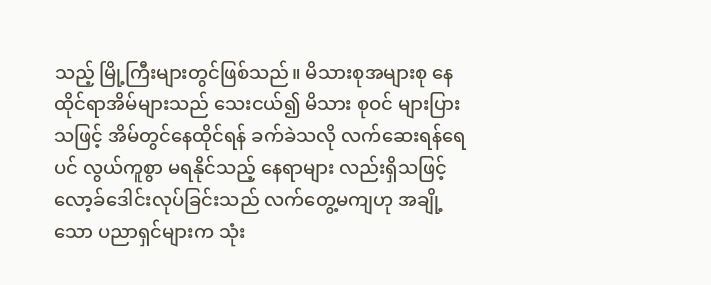သည့် မြို့ကြီးများတွင်ဖြစ်သည်။ မိသားစုအများစု နေထိုင်ရာအိမ်များသည် သေးငယ်၍ မိသား စုဝင် များပြားသဖြင့် အိမ်တွင်နေထိုင်ရန် ခက်ခဲသလို လက်ဆေးရန်ရေပင် လွယ်ကူစွာ မရနိုင်သည့် နေရာများ လည်းရှိသဖြင့် လော့ခ်ဒေါင်းလုပ်ခြင်းသည် လက်တွေ့မကျဟု အချို့သော ပညာရှင်များက သုံး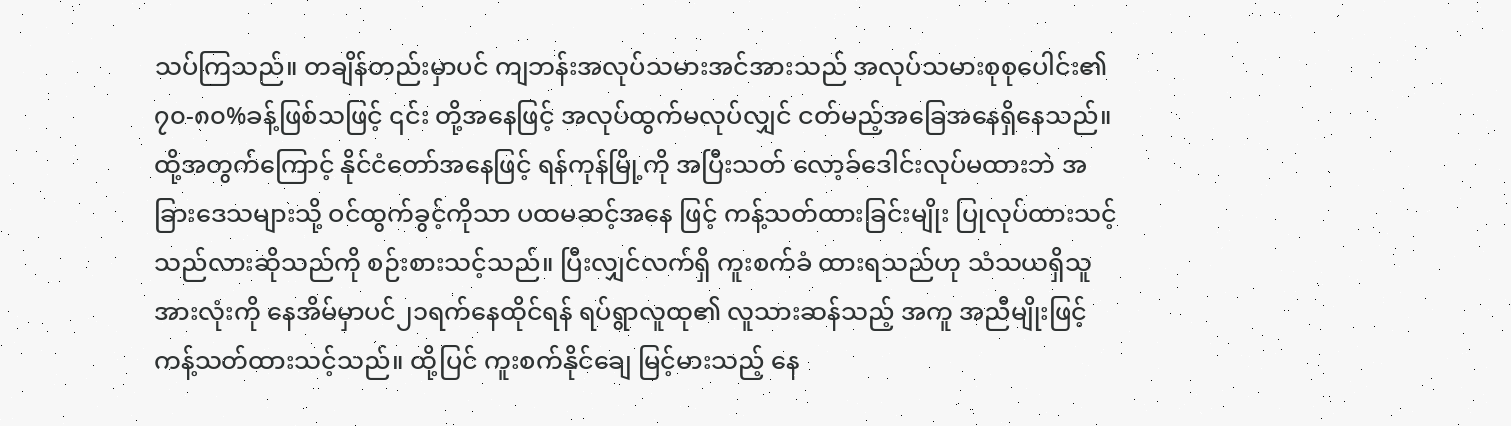သပ်ကြသည်။ တချိန်တည်းမှာပင် ကျဘန်းအလုပ်သမားအင်အားသည် အလုပ်သမားစုစုပေါင်း၏ ၇၀-၈၀%ခန့်ဖြစ်သဖြင့် ၎င်း တို့အနေဖြင့် အလုပ်ထွက်မလုပ်လျှင် ငတ်မည့်အခြေအနေရှိနေသည်။ ထို့အတွက်ကြောင့် နိုင်ငံတော်အနေဖြင့် ရန်ကုန်မြို့ကို အပြီးသတ် လော့ခ်ဒေါင်းလုပ်မထားဘဲ အခြားဒေသများသို့ ဝင်ထွက်ခွင့်ကိုသာ ပထမဆင့်အနေ ဖြင့် ကန့်သတ်ထားခြင်းမျိုး ပြုလုပ်ထားသင့်သည်လားဆိုသည်ကို စဉ်းစားသင့်သည်။ ပြီးလျှင်လက်ရှိ ကူးစက်ခံ ထားရသည်ဟု သံသယရှိသူအားလုံးကို နေအိမ်မှာပင်၂၁ရက်နေထိုင်ရန် ရပ်ရွာလူထု၏ လူသားဆန်သည့် အကူ အညီမျိုးဖြင့် ကန့်သတ်ထားသင့်သည်။ ထို့ပြင် ကူးစက်နိုင်ချေ မြင့်မားသည့် နေ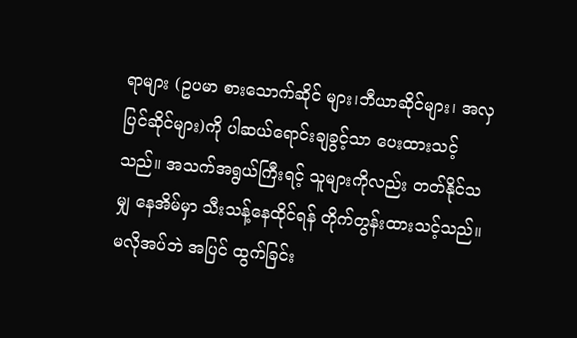ရာများ (ဥပမာ စားသောက်ဆိုင် များ၊ဘီယာဆိုင်များ၊ အလှပြင်ဆိုင်များ)ကို ပါဆယ်ရောင်းချခွင့်သာ ပေးထားသင့်သည်။ အသက်အရွယ်ကြီးရင့် သူများကိုလည်း တတ်နိုင်သမျှ နေအိမ်မှာ သီးသန့်နေထိုင်ရန် တိုက်တွန်းထားသင့်သည်။ မလိုအပ်ဘဲ အပြင် ထွက်ခြင်း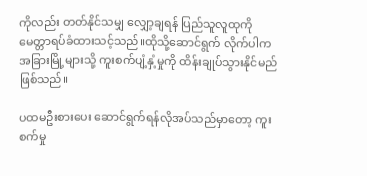ကိုလည်း တတ်နိုင်သမျှ လျှော့ချရန် ပြည်သူလူထုကို မေတ္တာရပ်ခံထားသင့်သည်။ထိုသို့ဆောင်ရွက် လိုက်ပါက အခြားမြို့များသို့ ကူးစက်ပျံ့နှံ့မှုကို ထိန်းချုပ်သွားနိုင်မည်ဖြစ်သည်။

ပထမဦးစားပေး ဆောင်ရွက်ရန်လိုအပ်သည်မှာတော့ ကူးစက်မှု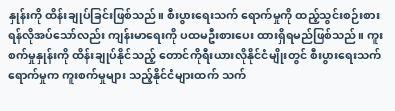နှုန်းကို ထိန်းချုပ်ခြင်းဖြစ်သည်။ စီးပွားရေးသက် ရောက်မှုကို ထည့်သွင်းစဉ်းစားရန်လိုအပ်သော်လည်း ကျန်းမာရေးကို ပထမဦးစားပေး ထားရှိရမည်ဖြစ်သည်။ ကူးစက်မှုနှုန်းကို ထိန်းချုပ်နိုင်သည့် တောင်ကိုရီးယားလိုနိုင်ငံမျိုးတွင် စီးပွားရေးသက်ရောက်မှုက ကူးစက်မှုများ သည့်နိုင်ငံများထက် သက်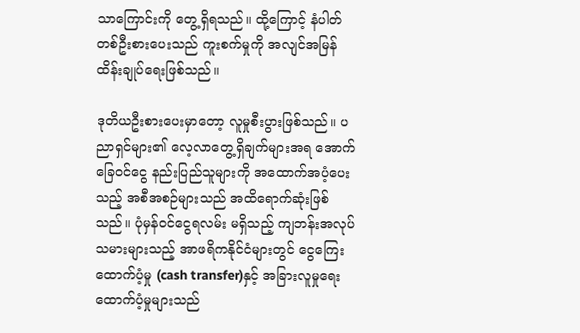သာကြောင်းကို တွေ့ရှိရသည်။ ထို့ကြောင့် နံပါတ်တစ်ဦးစားပေးသည် ကူးစက်မှုကို အလျင်အမြန် ထိန်းချုပ်ရေးဖြစ်သည်။

ဒုတိယဦးစားပေးမှာတော့ လူမှုစီးပွားဖြစ်သည်။ ပညာရှင်များ၏ လေ့လာတွေ့ရှိချက်များအရ အောက်ခြေဝင်ငွေ နည်းပြည်သူများကို အထောက်အပံ့ပေးသည့် အစီအစဉ်များသည် အထိရောက်ဆုံးဖြစ်သည်။ ပုံမှန်ဝင်ငွေရလမ်း မရှိသည့် ကျဘန်းအလုပ်သမားများသည့် အာဖရိကနိုင်ငံများတွင် ငွေကြေးထောက်ပံ့မှု (cash transfer)နှင့် အခြားလူမှုရေးထောက်ပံ့မှုများသည်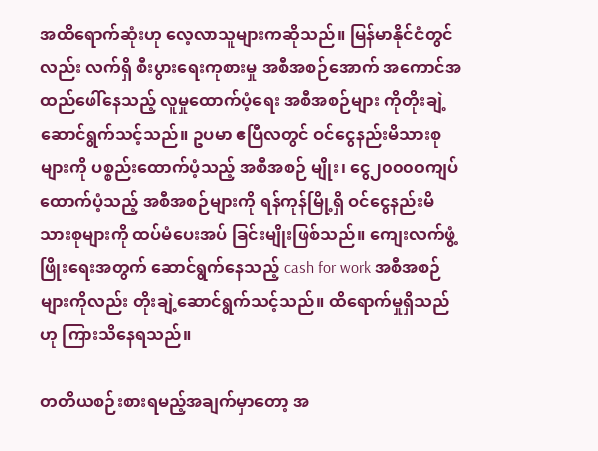အထိရောက်ဆုံးဟု လေ့လာသူများကဆိုသည်။ မြန်မာနိုင်ငံတွင်လည်း လက်ရှိ စီးပွားရေးကုစားမှု အစီအစဉ်အောက် အကောင်အထည်ဖေါ်နေသည့် လူမှုထောက်ပံ့ရေး အစီအစဉ်များ ကိုတိုးချဲ့ဆောင်ရွက်သင့်သည်။ ဥပမာ ဧပြီလတွင် ဝင်ငွေနည်းမိသားစုများကို ပစ္စည်းထောက်ပံ့သည့် အစီအစဉ် မျိုး၊ ငွေ၂၀၀၀၀ကျပ် ထောက်ပံ့သည့် အစီအစဉ်များကို ရန်ကုန်မြို့ရှိ ဝင်ငွေနည်းမိသားစုများကို ထပ်မံပေးအပ် ခြင်းမျိုးဖြစ်သည်။ ကျေးလက်ဖွံ့ဖြိုးရေးအတွက် ဆောင်ရွက်နေသည့် cash for work အစီအစဉ်များကိုလည်း တိုးချဲ့ဆောင်ရွက်သင့်သည်။ ထိရောက်မှုရှိသည်ဟု ကြားသိနေရသည်။

တတိယစဉ်းစားရမည့်အချက်မှာတော့ အ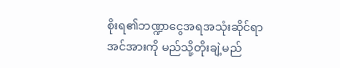စိုးရ၏ဘဏ္ဍာငွေအရအသုံးဆိုင်ရာအင်အားကို မည်သို့တိုးချဲ့မည်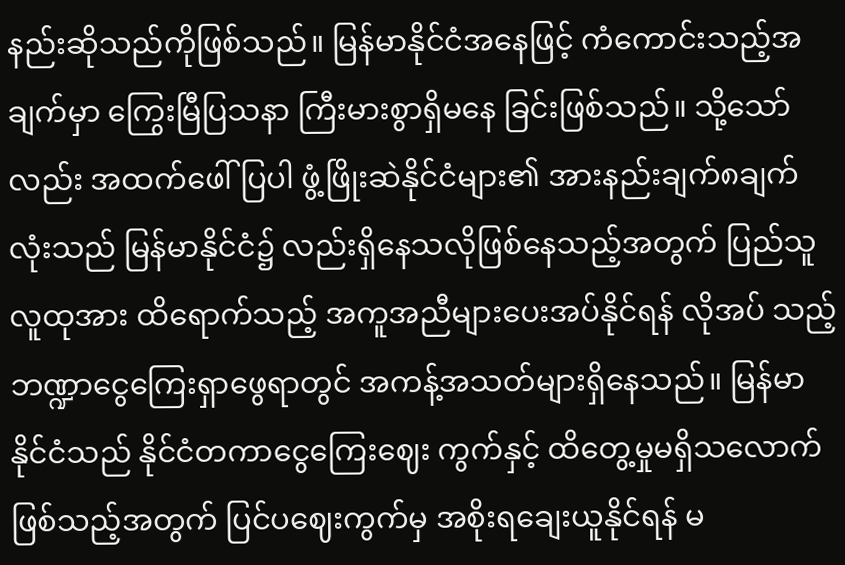နည်းဆိုသည်ကိုဖြစ်သည်။ မြန်မာနိုင်ငံအနေဖြင့် ကံကောင်းသည့်အချက်မှာ ကြွေးမြီပြသနာ ကြီးမားစွာရှိမနေ ခြင်းဖြစ်သည်။ သို့သော်လည်း အထက်ဖေါ်ပြပါ ဖွံ့ဖြိုးဆဲနိုင်ငံများ၏ အားနည်းချက်၈ချက်လုံးသည် မြန်မာနိုင်ငံ၌ လည်းရှိနေသလိုဖြစ်နေသည့်အတွက် ပြည်သူလူထုအား ထိရောက်သည့် အကူအညီများပေးအပ်နိုင်ရန် လိုအပ် သည့် ဘဏ္ဍာငွေကြေးရှာဖွေရာတွင် အကန့်အသတ်များရှိနေသည်။ မြန်မာနိုင်ငံသည် နိုင်ငံတကာငွေကြေးဈေး ကွက်နှင့် ထိတွေ့မှုမရှိသလောက် ဖြစ်သည့်အတွက် ပြင်ပဈေးကွက်မှ အစိုးရချေးယူနိုင်ရန် မ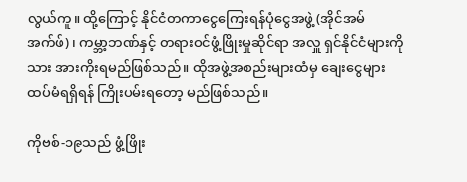လွယ်ကူ။ ထို့ကြောင့် နိုင်ငံတကာငွေကြေးရန်ပုံငွေအဖွဲ့ (အိုင်အမ်အက်ဖ်)၊ ကမ္ဘာ့ဘဏ်နှင့် တရားဝင်ဖွံ့ဖြိုးမှုဆိုင်ရာ အလှူ ရှင်နိုင်ငံများကိုသား အားကိုးရမည်ဖြစ်သည်။ ထိုအဖွဲ့အစည်းများထံမှ ချေးငွေများ ထပ်မံရရှိရန် ကြိုးပမ်းရတော့ မည်ဖြစ်သည်။

ကိုဗစ်-၁၉သည် ဖွံ့ဖြိုး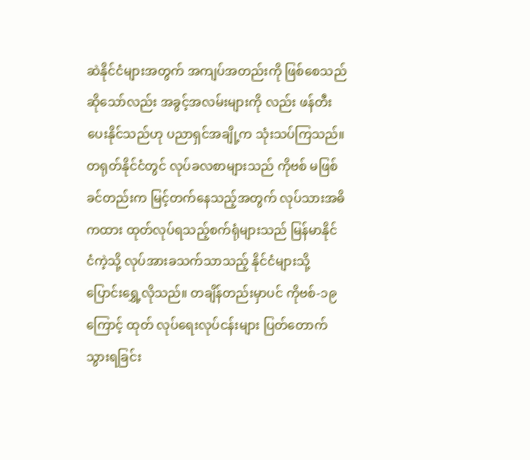ဆဲနိုင်ငံများအတွက် အကျပ်အတည်းကို ဖြစ်စေသည်ဆိုသော်လည်း အခွင့်အလမ်းများကို လည်း ဖန်တီးပေးနိုင်သည်ဟု ပညာရှင်အချို့က သုံးသပ်ကြသည်။ တရုတ်နိုင်ငံတွင် လုပ်ခလစာများသည် ကိုဗစ် မဖြစ်ခင်တည်းက မြင့်တက်နေသည့်အတွက် လုပ်သားအဓိကထား ထုတ်လုပ်ရသည့်စက်ရုံများသည် မြန်မာနိုင် ငံကဲ့သို့ လုပ်အားခသက်သာသည့် နိုင်ငံများသို့ ပြောင်းရွှေ့လိုသည်။ တချိန်တည်းမှာပင် ကိုဗစ်-၁၉ကြောင့် ထုတ် လုပ်ရေးလုပ်ငန်းများ ပြတ်တောက်သွားရခြင်း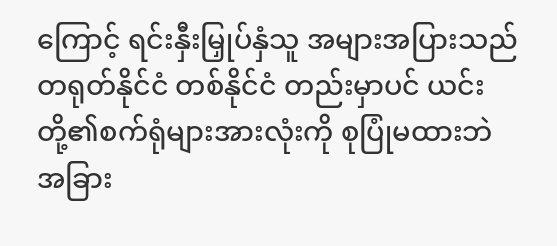ကြောင့် ရင်းနှီးမြှုပ်နှံသူ အများအပြားသည် တရုတ်နိုင်ငံ တစ်နိုင်ငံ တည်းမှာပင် ယင်းတို့၏စက်ရုံများအားလုံးကို စုပြုံမထားဘဲ အခြား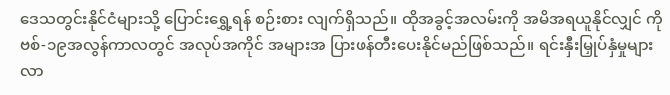ဒေသတွင်းနိုင်ငံများသို့ ပြောင်းရွှေ့ရန် စဉ်းစား လျက်ရှိသည်။ ထိုအခွင့်အလမ်းကို အမိအရယူနိုင်လျှင် ကိုဗစ်-၁၉အလွန်ကာလတွင် အလုပ်အကိုင် အများအ ပြားဖန်တီးပေးနိုင်မည်ဖြစ်သည်။ ရင်းနှီးမြှုပ်နှံမှုများ လာ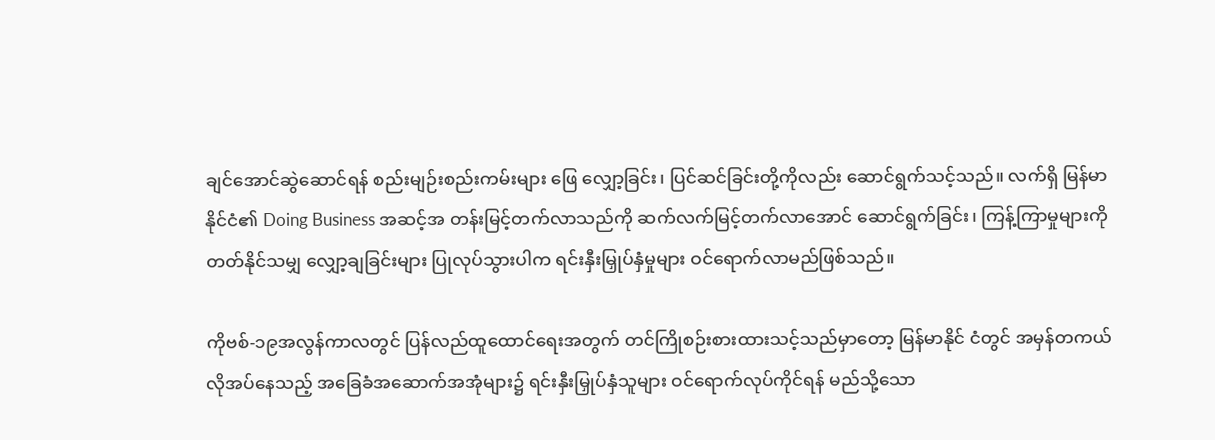ချင်အောင်ဆွဲဆောင်ရန် စည်းမျဉ်းစည်းကမ်းများ ဖြေ လျှော့ခြင်း၊ ပြင်ဆင်ခြင်းတို့ကိုလည်း ဆောင်ရွက်သင့်သည်။ လက်ရှိ မြန်မာနိုင်ငံ၏ Doing Business အဆင့်အ တန်းမြင့်တက်လာသည်ကို ဆက်လက်မြင့်တက်လာအောင် ဆောင်ရွက်ခြင်း၊ ကြန့်ကြာမှုများကို တတ်နိုင်သမျှ လျှော့ချခြင်းများ ပြုလုပ်သွားပါက ရင်းနှီးမြှုပ်နှံမှုများ ဝင်ရောက်လာမည်ဖြစ်သည်။

ကိုဗစ်-၁၉အလွန်ကာလတွင် ပြန်လည်ထူထောင်ရေးအတွက် တင်ကြိုစဉ်းစားထားသင့်သည်မှာတော့ မြန်မာနိုင် ငံတွင် အမှန်တကယ် လိုအပ်နေသည့် အခြေခံအဆောက်အအုံများ၌ ရင်းနှီးမြှုပ်နှံသူများ ဝင်ရောက်လုပ်ကိုင်ရန် မည်သို့သော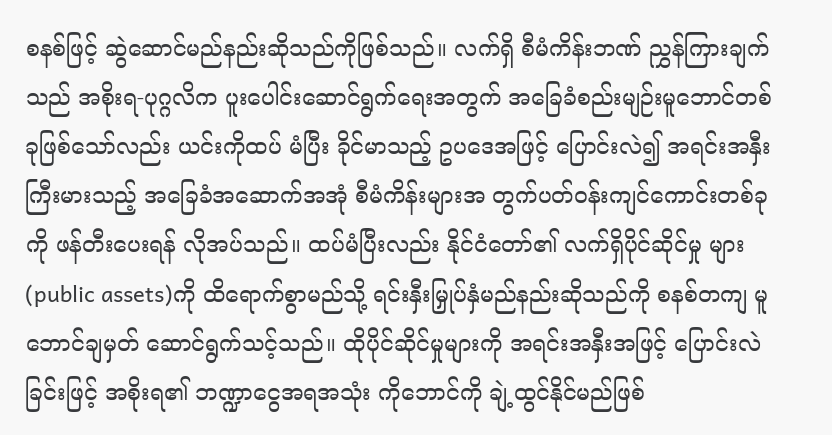စနစ်ဖြင့် ဆွဲဆောင်မည်နည်းဆိုသည်ကိုဖြစ်သည်။ လက်ရှိ စီမံကိန်းဘဏ် ညွှန်ကြားချက်သည် အစိုးရ-ပုဂ္ဂလိက ပူးပေါင်းဆောင်ရွက်ရေးအတွက် အခြေခံစည်းမျဉ်းမူဘောင်တစ်ခုဖြစ်သော်လည်း ယင်းကိုထပ် မံပြီး ခိုင်မာသည့် ဥပဒေအဖြင့် ပြောင်းလဲ၍ အရင်းအနှီးကြီးမားသည့် အခြေခံအဆောက်အအုံ စီမံကိန်းများအ တွက်ပတ်ဝန်းကျင်ကောင်းတစ်ခုကို ဖန်တီးပေးရန် လိုအပ်သည်။ ထပ်မံပြီးလည်း နိုင်ငံတော်၏ လက်ရှိပိုင်ဆိုင်မှု များ (public assets)ကို ထိရောက်စွာမည်သို့ ရင်းနှီးမြှုပ်နှံမည်နည်းဆိုသည်ကို စနစ်တကျ မူဘောင်ချမှတ် ဆောင်ရွက်သင့်သည်။ ထိုပိုင်ဆိုင်မှုများကို အရင်းအနှီးအဖြင့် ပြောင်းလဲခြင်းဖြင့် အစိုးရ၏ ဘဏ္ဍာငွေအရအသုံး ကိုဘောင်ကို ချဲ့ထွင်နိုင်မည်ဖြစ်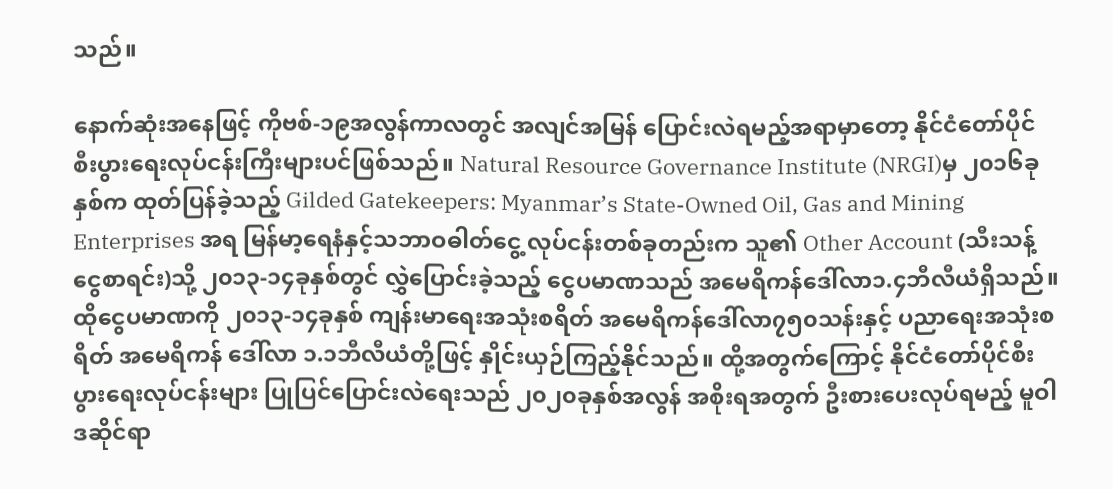သည်။

နောက်ဆုံးအနေဖြင့် ကိုဗစ်-၁၉အလွန်ကာလတွင် အလျင်အမြန် ပြောင်းလဲရမည့်အရာမှာတော့ နိုင်ငံတော်ပိုင် စီးပွားရေးလုပ်ငန်းကြီးများပင်ဖြစ်သည်။ Natural Resource Governance Institute (NRGI)မှ ၂၀၁၆ခုနှစ်က ထုတ်ပြန်ခဲ့သည့် Gilded Gatekeepers: Myanmar’s State-Owned Oil, Gas and Mining Enterprises အရ မြန်မာ့ရေနံနှင့်သဘာဝဓါတ်ငွေ့ လုပ်ငန်းတစ်ခုတည်းက သူ၏ Other Account (သီးသန့်ငွေစာရင်း)သို့ ၂၀၁၃-၁၄ခုနှစ်တွင် လွှဲပြောင်းခဲ့သည့် ငွေပမာဏသည် အမေရိကန်ဒေါ်လာ၁.၄ဘီလီယံရှိသည်။ ထိုငွေပမာဏကို ၂၀၁၃-၁၄ခုနှစ် ကျန်းမာရေးအသုံးစရိတ် အမေရိကန်ဒေါ်လာ၇၅၀သန်းနှင့် ပညာရေးအသုံးစရိတ် အမေရိကန် ဒေါ်လာ ၁.၁ဘီလီယံတို့ဖြင့် နှိုင်းယှဉ်ကြည့်နိုင်သည်။ ထို့အတွက်ကြောင့် နိုင်ငံတော်ပိုင်စီးပွားရေးလုပ်ငန်းများ ပြုပြင်ပြောင်းလဲရေးသည် ၂၀၂၀ခုနှစ်အလွန် အစိုးရအတွက် ဦးစားပေးလုပ်ရမည့် မူဝါဒဆိုင်ရာ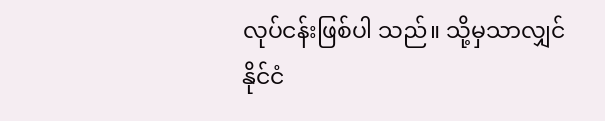လုပ်ငန်းဖြစ်ပါ သည်။ သို့မှသာလျှင် နိုင်ငံ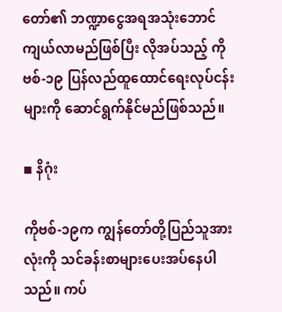တော်၏ ဘဏ္ဍာငွေအရအသုံးဘောင်ကျယ်လာမည်ဖြစ်ပြီး လိုအပ်သည့် ကိုဗစ်-၁၉ ပြန်လည်ထူထောင်ရေးလုပ်ငန်းများကို ဆောင်ရွက်နိုင်မည်ဖြစ်သည်။

◾ နိဂုံး

ကိုဗစ်-၁၉က ကျွန်တော်တို့ပြည်သူအားလုံးကို သင်ခန်းစာများပေးအပ်နေပါသည်။ ကပ်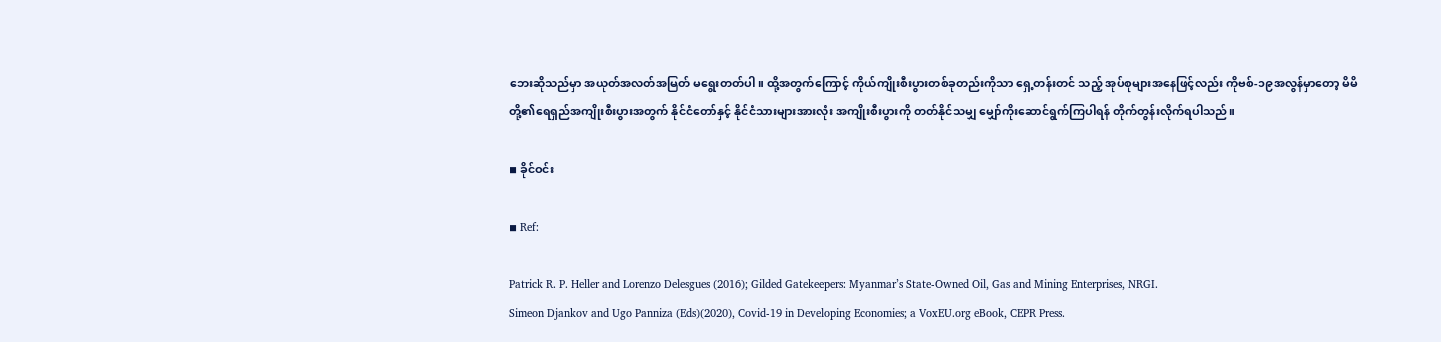ဘေးဆိုသည်မှာ အယုတ်အလတ်အမြတ် မရွေးတတ်ပါ။ ထို့အတွက်ကြောင့် ကိုယ်ကျိုးစီးပွားတစ်ခုတည်းကိုသာ ရှေ့တန်းတင် သည့် အုပ်စုများအနေဖြင့်လည်း ကိုဗစ်-၁၉အလွန်မှာတော့ မိမိတို့၏ရေရှည်အကျိုးစီးပွားအတွက် နိုင်ငံတော်နှင့် နိုင်ငံသားများအားလုံး အကျိုးစီးပွားကို တတ်နိုင်သမျှ မျှော်ကိုးဆောင်ရွက်ကြပါရန် တိုက်တွန်းလိုက်ရပါသည်။

◾ ခိုင်ဝင်း

◾ Ref:

Patrick R. P. Heller and Lorenzo Delesgues (2016); Gilded Gatekeepers: Myanmar’s State-Owned Oil, Gas and Mining Enterprises, NRGI.
Simeon Djankov and Ugo Panniza (Eds)(2020), Covid-19 in Developing Economies; a VoxEU.org eBook, CEPR Press.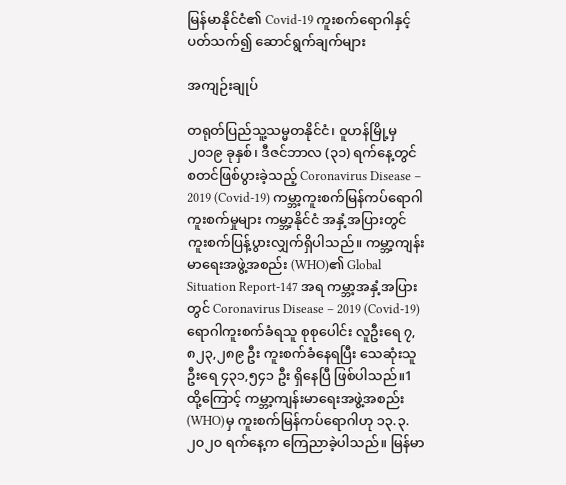မြန်မာနိုင်ငံ၏ Covid-19 ကူးစက်ရောဂါနှင့်ပတ်သက်၍ ဆောင်ရွက်ချက်များ

အကျဉ်းချုပ်

တရုတ်ပြည်သူ့သမ္မတနိုင်ငံ၊ ဝူဟန်မြို့မှ ၂၀၁၉ ခုနှစ်၊ ဒီဇင်ဘာလ (၃၁) ရက်နေ့တွင် စတင်ဖြစ်ပွားခဲ့သည့် Coronavirus Disease – 2019 (Covid-19) ကမ္ဘာ့ကူးစက်မြန်ကပ်ရောဂါကူးစက်မှုများ ကမ္ဘာ့နိုင်ငံ အနှံ့အပြားတွင် ကူးစက်ပြန့်ပွားလျှက်ရှိပါသည်။ ကမ္ဘာ့ကျန်းမာရေးအဖွဲ့အစည်း (WHO)၏ Global Situation Report-147 အရ ကမ္ဘာ့အနှံ့အပြားတွင် Coronavirus Disease – 2019 (Covid-19) ရောဂါကူးစက်ခံရသူ စုစုပေါင်း လူဦးရေ ၇,၈၂၃,၂၈၉ ဦး ကူးစက်ခံနေရပြီး သေဆုံးသူ ဦးရေ ၄၃၁,၅၄၁ ဦး ရှိနေပြီ ဖြစ်ပါသည်။1 ထို့ကြောင့် ကမ္ဘာ့ကျန်းမာရေးအဖွဲ့အစည်း (WHO)မှ ကူးစက်မြန်ကပ်ရောဂါဟု ၁၃.၃.၂၀၂၀ ရက်နေ့က ကြေညာခဲ့ပါသည်။ မြန်မာ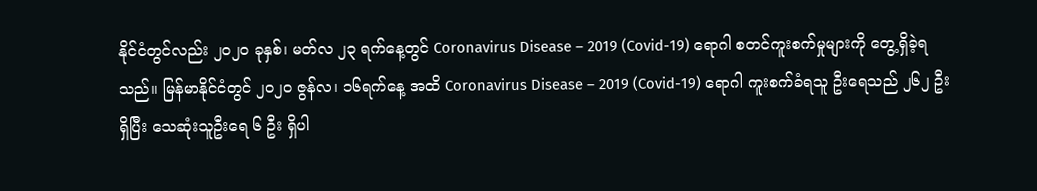နိုင်ငံတွင်လည်း ၂၀၂၀ ခုနှစ်၊ မတ်လ ၂၃ ရက်နေ့တွင် Coronavirus Disease – 2019 (Covid-19) ရောဂါ စတင်ကူးစက်မှုများကို တွေ့ရှိခဲ့ရသည်။ မြန်မာနိုင်ငံတွင် ၂၀၂၀ ဇွန်လ၊ ၁၆ရက်နေ့ အထိ Coronavirus Disease – 2019 (Covid-19) ရောဂါ ကူးစက်ခံရသူ ဦးရေသည် ၂၆၂ ဦးရှိပြီး သေဆုံးသူဦးရေ ၆ ဦး ရှိပါ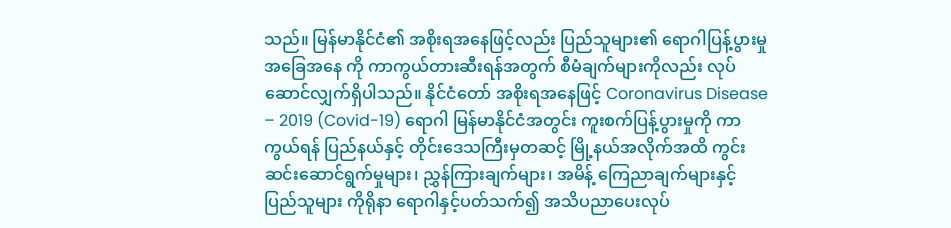သည်။ မြန်မာနိုင်ငံ၏ အစိုးရအနေဖြင့်လည်း ပြည်သူများ၏ ရောဂါပြန့်ပွားမှု အခြေအနေ ကို ကာကွယ်တားဆီးရန်အတွက် စီမံချက်များကိုလည်း လုပ်ဆောင်လျှက်ရှိပါသည်။ နိုင်ငံတော် အစိုးရအနေဖြင့် Coronavirus Disease – 2019 (Covid-19) ရောဂါ မြန်မာနိုင်ငံအတွင်း ကူးစက်ပြန့်ပွားမှုကို ကာကွယ်ရန် ပြည်နယ်နှင့် တိုင်းဒေသကြီးမှတဆင့် မြို့နယ်အလိုက်အထိ ကွင်းဆင်းဆောင်ရွက်မှုများ၊ ညွှန်ကြားချက်များ၊ အမိန့် ကြေညာချက်များနှင့် ပြည်သူများ ကိုရိုနာ ရောဂါနှင့်ပတ်သက်၍ အသိပညာပေးလုပ်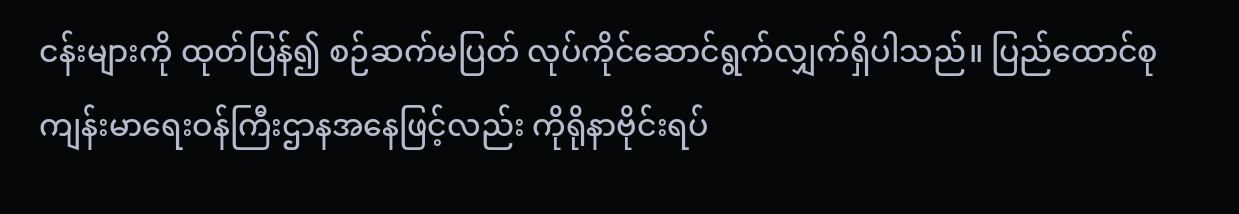ငန်းများကို ထုတ်ပြန်၍ စဉ်ဆက်မပြတ် လုပ်ကိုင်ဆောင်ရွက်လျှက်ရှိပါသည်။ ပြည်ထောင်စုကျန်းမာရေးဝန်ကြီးဌာနအနေဖြင့်လည်း ကိုရိုနာဗိုင်းရပ်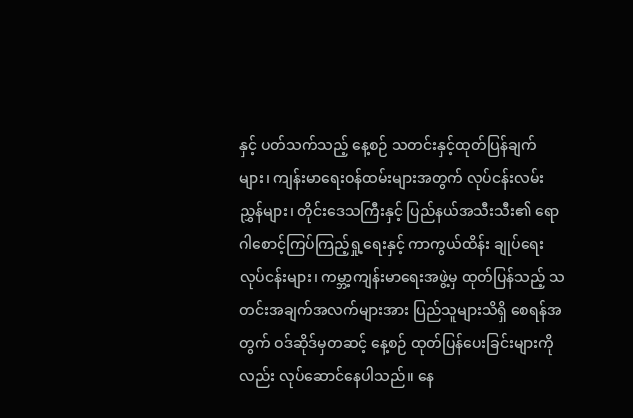နှင့် ပတ်သက်သည့် နေ့စဉ် သတင်းနှင့်ထုတ်ပြန်ချက်များ၊ ကျန်းမာရေးဝန်ထမ်းများအတွက် လုပ်ငန်းလမ်းညွှန်များ၊ တိုင်းဒေသကြီးနှင့် ပြည်နယ်အသီးသီး၏ ရောဂါစောင့်ကြပ်ကြည့်ရှု့ရေးနှင့် ကာကွယ်ထိန်း ချုပ်ရေးလုပ်ငန်းများ၊ ကမ္ဘာ့ကျန်းမာရေးအဖွဲ့မှ ထုတ်ပြန်သည့် သတင်းအချက်အလက်များအား ပြည်သူများသိရှိ စေရန်အတွက် ဝဒ်ဆိုဒ်မှတဆင့် နေ့စဉ် ထုတ်ပြန်ပေးခြင်းများကိုလည်း လုပ်ဆောင်နေပါသည်။ နေ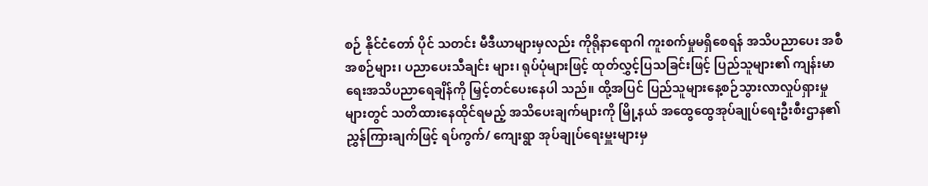စဉ် နိုင်ငံတော် ပိုင် သတင်း မီဒီယာများမှလည်း ကိုရိုနာရောဂါ ကူးစက်မှုမရှိစေရန် အသိပညာပေး အစီအစဉ်များ၊ ပညာပေးသီချင်း များ၊ ရုပ်ပုံများဖြင့် ထုတ်လွှင့်ပြသခြင်းဖြင့် ပြည်သူများ၏ ကျန်းမာရေးအသိပညာရေချိန်ကို မြှင့်တင်ပေးနေပါ သည်။ ထို့အပြင် ပြည်သူများနေ့စဉ်သွားလာလှုပ်ရှားမှုများတွင် သတိထားနေထိုင်ရမည့် အသိပေးချက်များကို မြို့နယ် အထွေထွေအုပ်ချုပ်ရေးဦးစီးဌာန၏ ညွှန်ကြားချက်ဖြင့် ရပ်ကွက်/ ကျေးရွာ အုပ်ချုပ်ရေးမှူးများမှ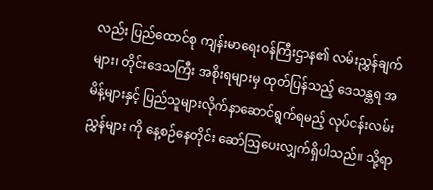လည်း ပြည်ထောင်စု ကျန်းမာရေးဝန်ကြီးဌာန၏ လမ်းညွှန်ချက်များ၊ တိုင်းဒေသကြီး အစိုးရများမှ ထုတ်ပြန်သည့် ဒေသန္တရ အမိန့်များနှင့် ပြည်သူများလိုက်နာဆောင်ရွက်ရမည့် လုပ်ငန်းလမ်းညွှန်များ ကို နေ့စဉ်နေတိုင်း ဆော်ဩပေးလျှက်ရှိပါသည်။ သို့ရာ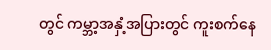တွင် ကမ္ဘာ့အနှံ့အပြားတွင် ကူးစက်နေ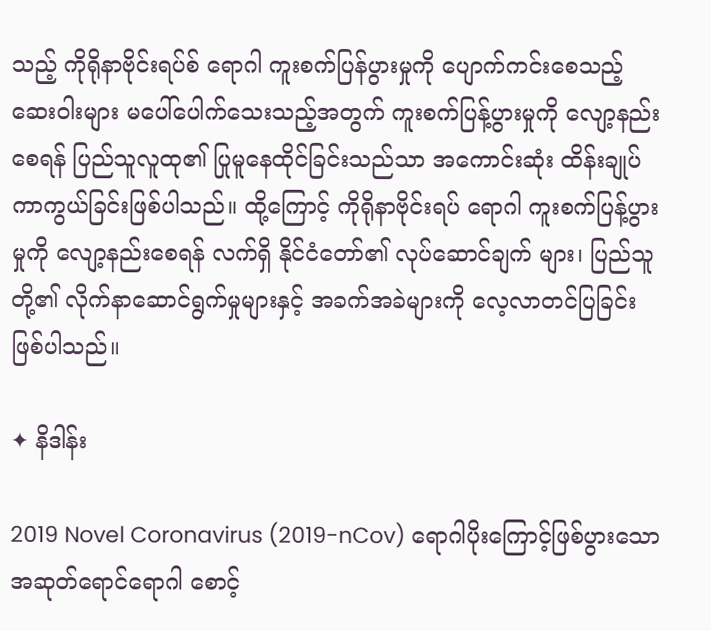သည့် ကိုရိုနာဗိုင်းရပ်စ် ရောဂါ ကူးစက်ပြန်ပွားမှုကို ပျောက်ကင်းစေသည့် ဆေးဝါးများ မပေါ်ပေါက်သေးသည့်အတွက် ကူးစက်ပြန့်ပွားမှုကို လျော့နည်းစေရန် ပြည်သူလူထု၏ ပြုမူနေထိုင်ခြင်းသည်သာ အကောင်းဆုံး ထိန်းချုပ် ကာကွယ်ခြင်းဖြစ်ပါသည်။ ထို့ကြောင့် ကိုရိုနာဗိုင်းရပ် ရောဂါ ကူးစက်ပြန့်ပွားမှုကို လျော့နည်းစေရန် လက်ရှိ နိုင်ငံတော်၏ လုပ်ဆောင်ချက် များ၊ ပြည်သူတို့၏ လိုက်နာဆောင်ရွက်မှုများနှင့် အခက်အခဲများကို လေ့လာတင်ပြခြင်းဖြစ်ပါသည်။

✦ နိဒါန်း

2019 Novel Coronavirus (2019-nCov) ရောဂါပိုးကြောင့်ဖြစ်ပွားသော အဆုတ်ရောင်ရောဂါ စောင့်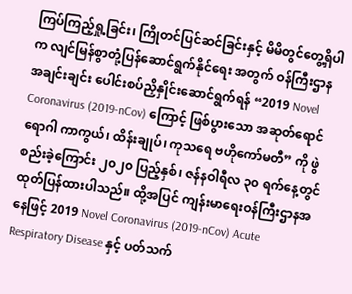ကြပ်ကြည့်ရှု့ခြင်း၊ ကြိုတင်ပြင်ဆင်ခြင်းနှင့် မိမိတွင်တွေ့ရှိပါက လျင်မြန်စွာတုံ့ပြန်ဆောင်ရွက်နိုင်ရေး အတွက် ဝန်ကြီးဌာန အချင်းချင်း ပေါင်းစပ်ညှိနှိုင်းဆောင်ရွက်ရန် “2019 Novel Coronavirus (2019-nCov) ကြောင့် ဖြစ်ပွားသော အဆုတ်ရောင်ရောဂါ ကာကွယ်၊ ထိန်းချုပ်၊ ကုသရေ ဗဟိုကော်မတီ” ကို ဖွဲစည်းခဲ့ကြောင်း ၂၀၂၀ ပြည့်နှစ်၊ ဇန်နဝါရီလ ၃၀ ရက်နေ့တွင် ထုတ်ပြန်ထားပါသည်။ ထို့အပြင် ကျန်းမာရေးဝန်ကြီးဌာနအနေဖြင့် 2019 Novel Coronavirus (2019-nCov) Acute Respiratory Disease နှင့် ပတ်သက်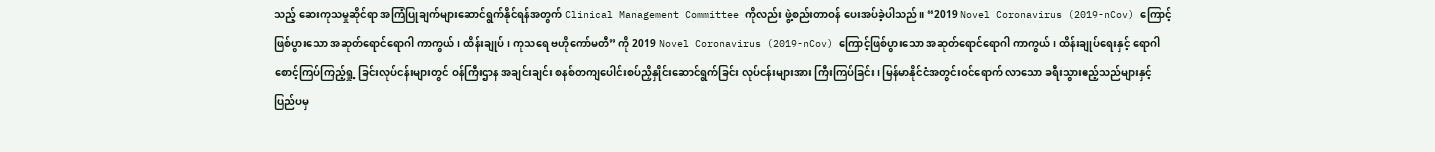သည့် ဆေးကုသမှုဆိုင်ရာ အကြံပြုချက်များဆောင်ရွက်နိုင်ရန်အတွက် Clinical Management Committee ကိုလည်း ဖွဲ့စည်းတာဝန် ပေးအပ်ခဲ့ပါသည်။ “2019 Novel Coronavirus (2019-nCov) ကြောင့် ဖြစ်ပွားသော အဆုတ်ရောင်ရောဂါ ကာကွယ်၊ ထိန်းချုပ်၊ ကုသရေ ဗဟိုကော်မတီ” ကို 2019 Novel Coronavirus (2019-nCov) ကြောင့်ဖြစ်ပွားသော အဆုတ်ရောင်ရောဂါ ကာကွယ်၊ ထိန်းချုပ်ရေးနှင့် ရောဂါစောင့်ကြပ်ကြည့်ရှု့ ခြင်းလုပ်ငန်းများတွင် ဝန်ကြီးဌာန အချင်းချင်း စနစ်တကျပေါင်းစပ်ညှိနှိုင်းဆောင်ရွက်ခြင်း လုပ်ငန်းများအား ကြီးကြပ်ခြင်း၊ မြန်မာနိုင်ငံအတွင်းဝင်ရောက် လာသော ခရီးသွားဧည့်သည်များနှင့် ပြည်ပမှ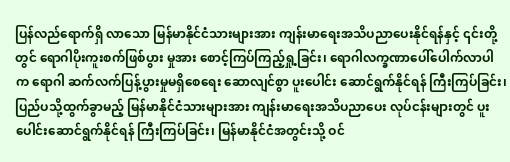ပြန်လည်ရောက်ရှိ လာသော မြန်မာနိုင်ငံသားများအား ကျန်းမာရေးအသိပညာပေးနိုင်ရန်နှင့် ၎င်းတို့တွင် ရောဂါပိုးကူးစက်ဖြစ်ပွား မှုအား စောင့်ကြပ်ကြည့်ရှု့ခြင်း၊ ရောဂါလက္ခဏာပေါ်ပေါက်လာပါက ရောဂါ ဆက်လက်ပြန့်ပွားမှုမရှိစေရေး ဆောလျင်စွာ ပူးပေါင်း ဆောင်ရွက်နိုင်ရန် ကြီးကြပ်ခြင်း၊ ပြည်ပသို့ထွက်ခွာမည့် မြန်မာနိုင်ငံသားများအား ကျန်းမာရေးအသိပညာပေး လုပ်ငန်းများတွင် ပူးပေါင်းဆောင်ရွက်နိုင်ရန် ကြီးကြပ်ခြင်း၊ မြန်မာနိုင်ငံအတွင်းသို့ ဝင်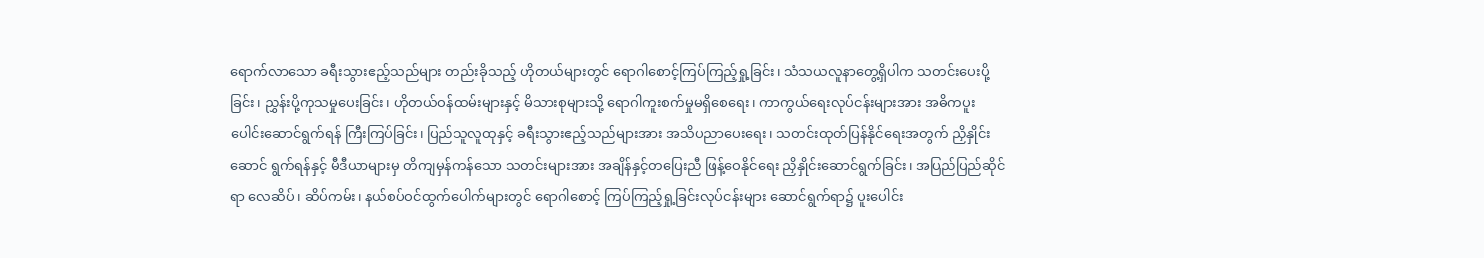ရောက်လာသော ခရီးသွားဧည့်သည်များ တည်းခိုသည့် ဟိုတယ်များတွင် ရောဂါစောင့်ကြပ်ကြည့်ရှု့ခြင်း၊ သံသယလူနာတွေ့ရှိပါက သတင်းပေးပို့ခြင်း၊ ညွှန်းပို့ကုသမှုပေးခြင်း၊ ဟိုတယ်ဝန်ထမ်းများနှင့် မိသားစုများသို့ ရောဂါကူးစက်မှုမရှိစေရေး၊ ကာကွယ်ရေးလုပ်ငန်းများအား အဓိကပူးပေါင်းဆောင်ရွက်ရန် ကြီးကြပ်ခြင်း၊ ပြည်သူလူထုနှင့် ခရီးသွားဧည့်သည်များအား အသိပညာပေးရေး၊ သတင်းထုတ်ပြန်နိုင်ရေးအတွက် ညှိနှိုင်းဆောင် ရွက်ရန်နှင့် မီဒီယာများမှ တိကျမှန်ကန်သော သတင်းများအား အချိန်နှင့်တပြေးညီ ဖြန့်ဝေနိုင်ရေး ညှိနှိုင်းဆောင်ရွက်ခြင်း၊ အပြည်ပြည်ဆိုင်ရာ လေဆိပ်၊ ဆိပ်ကမ်း၊ နယ်စပ်ဝင်ထွက်ပေါက်များတွင် ရောဂါစောင့် ကြပ်ကြည့်ရှု့ခြင်းလုပ်ငန်းများ ဆောင်ရွက်ရာ၌ ပူးပေါင်း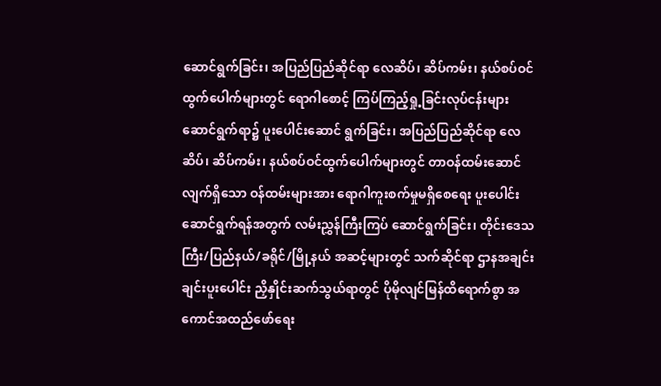ဆောင်ရွက်ခြင်း၊ အပြည်ပြည်ဆိုင်ရာ လေဆိပ်၊ ဆိပ်ကမ်း၊ နယ်စပ်ဝင်ထွက်ပေါက်များတွင် ရောဂါစောင့် ကြပ်ကြည့်ရှု့ခြင်းလုပ်ငန်းများ ဆောင်ရွက်ရာ၌ ပူးပေါင်းဆောင် ရွက်ခြင်း၊ အပြည်ပြည်ဆိုင်ရာ လေဆိပ်၊ ဆိပ်ကမ်း၊ နယ်စပ်ဝင်ထွက်ပေါက်များတွင် တာဝန်ထမ်းဆောင် လျက်ရှိသော ဝန်ထမ်းများအား ရောဂါကူးစက်မှုမရှိစေရေး ပူးပေါင်းဆောင်ရွက်ရန်အတွက် လမ်းညွှန်ကြီးကြပ် ဆောင်ရွက်ခြင်း၊ တိုင်းဒေသကြီး/ပြည်နယ်/ခရိုင်/မြို့နယ် အဆင့်များတွင် သက်ဆိုင်ရာ ဌာနအချင်းချင်းပူးပေါင်း ညှိနှိုင်းဆက်သွယ်ရာတွင် ပိုမိုလျင်မြန်ထိရောက်စွာ အကောင်အထည်ဖော်ရေး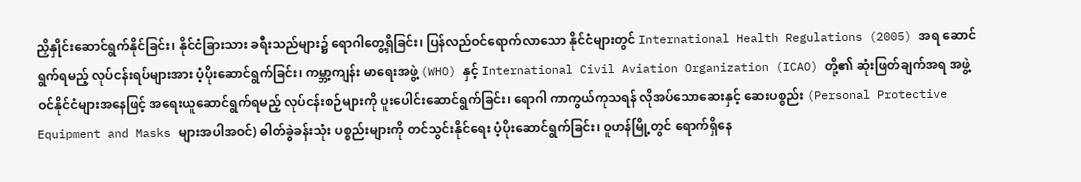ညှိနှိုင်းဆောင်ရွက်နိုင်ခြင်း၊ နိုင်ငံခြားသား ခရီးသည်များ၌ ရောဂါတွေ့ရှိခြင်း၊ ပြန်လည်ဝင်ရောက်လာသော နိုင်ငံများတွင် International Health Regulations (2005) အရ ဆောင်ရွက်ရမည့် လုပ်ငန်းရပ်များအား ပံ့ပိုးဆောင်ရွက်ခြင်း၊ ကမ္ဘာ့ကျန်း မာရေးအဖွဲ့ (WHO) နှင့် International Civil Aviation Organization (ICAO) တို့၏ ဆုံးဖြတ်ချက်အရ အဖွဲ့ဝင်နိုင်ငံများအနေဖြင့် အရေးယူဆောင်ရွက်ရမည့် လုပ်ငန်းစဉ်များကို ပူးပေါင်းဆောင်ရွက်ခြင်း၊ ရောဂါ ကာကွယ်ကုသရန် လိုအပ်သောဆေးနှင့် ဆေးပစ္စည်း (Personal Protective Equipment and Masks များအပါအဝင်) ဓါတ်ခွဲခန်းသုံး ပစ္စည်းများကို တင်သွင်းနိုင်ရေး ပံ့ပိုးဆောင်ရွက်ခြင်း၊ ဝူဟန်မြို့တွင် ရောက်ရှိနေ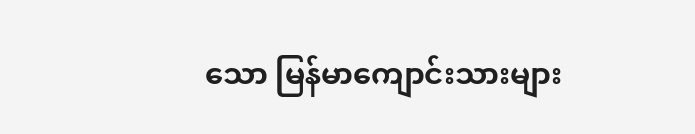သော မြန်မာကျောင်းသားများ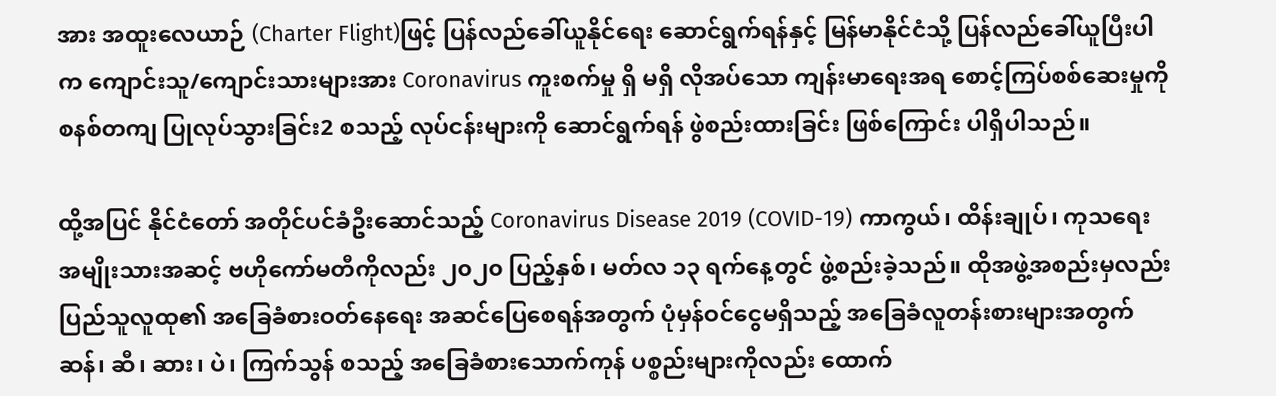အား အထူးလေယာဉ် (Charter Flight)ဖြင့် ပြန်လည်ခေါ်ယူနိုင်ရေး ဆောင်ရွက်ရန်နှင့် မြန်မာနိုင်ငံသို့ ပြန်လည်ခေါ်ယူပြီးပါက ကျောင်းသူ/ကျောင်းသားများအား Coronavirus ကူးစက်မှု ရှိ မရှိ လိုအပ်သော ကျန်းမာရေးအရ စောင့်ကြပ်စစ်ဆေးမှုကို စနစ်တကျ ပြုလုပ်သွားခြင်း2 စသည့် လုပ်ငန်းများကို ဆောင်ရွက်ရန် ဖွဲစည်းထားခြင်း ဖြစ်ကြောင်း ပါရှိပါသည်။

ထို့အပြင် နိုင်ငံတော် အတိုင်ပင်ခံဦးဆောင်သည့် Coronavirus Disease 2019 (COVID-19) ကာကွယ်၊ ထိန်းချုပ်၊ ကုသရေး အမျိုးသားအဆင့် ဗဟိုကော်မတီကိုလည်း ၂၀၂၀ ပြည့်နှစ်၊ မတ်လ ၁၃ ရက်နေ့တွင် ဖွဲ့စည်းခဲ့သည်။ ထိုအဖွဲ့အစည်းမှလည်း ပြည်သူလူထု၏ အခြေခံစားဝတ်နေရေး အဆင်ပြေစေရန်အတွက် ပုံမှန်ဝင်ငွေမရှိသည့် အခြေခံလူတန်းစားများအတွက် ဆန်၊ ဆီ၊ ဆား၊ ပဲ၊ ကြက်သွန် စသည့် အခြေခံစားသောက်ကုန် ပစ္စည်းများကိုလည်း ထောက်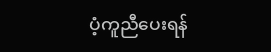ပံ့ကူညီပေးရန်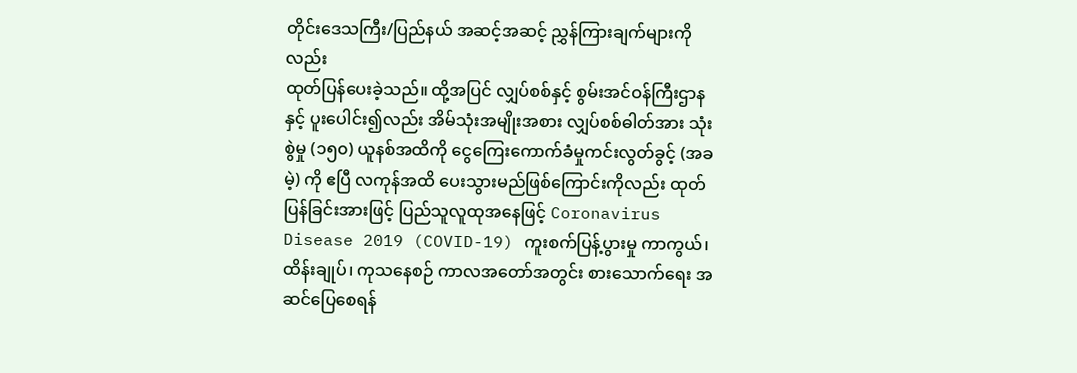တိုင်းဒေသကြီး/ပြည်နယ် အဆင့်အဆင့် ညွှန်ကြားချက်များကိုလည်း
ထုတ်ပြန်ပေးခဲ့သည်။ ထို့အပြင် လျှပ်စစ်နှင့် စွမ်းအင်ဝန်ကြီးဌာနနှင့် ပူးပေါင်း၍လည်း အိမ်သုံးအမျိုးအစား လျှပ်စစ်ဓါတ်အား သုံးစွဲမှု (၁၅၀) ယူနစ်အထိကို ငွေကြေးကောက်ခံမှုကင်းလွတ်ခွင့် (အခမဲ့) ကို ဧပြီ လကုန်အထိ ပေးသွားမည်ဖြစ်ကြောင်းကိုလည်း ထုတ်ပြန်ခြင်းအားဖြင့် ပြည်သူလူထုအနေဖြင့် Coronavirus Disease 2019 (COVID-19) ကူးစက်ပြန့်ပွားမှု ကာကွယ်၊ ထိန်းချုပ်၊ ကုသနေစဉ် ကာလအတော်အတွင်း စားသောက်ရေး အဆင်ပြေစေရန်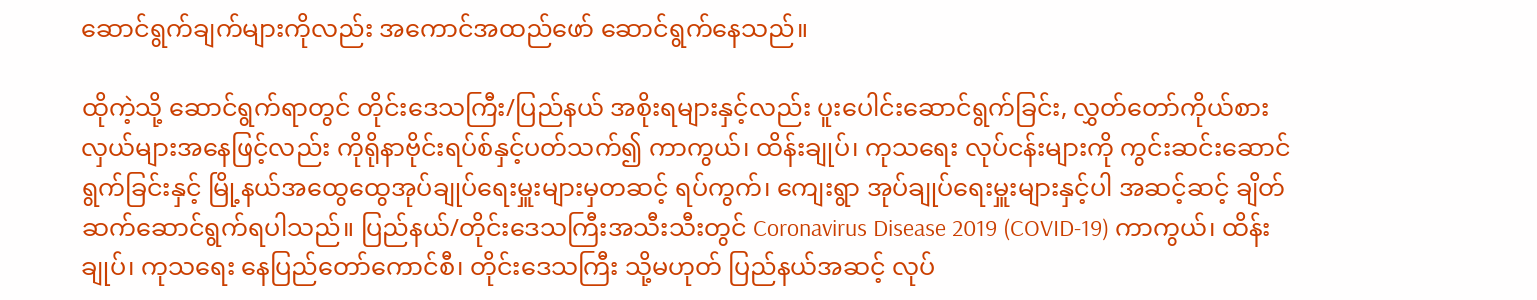ဆောင်ရွက်ချက်များကိုလည်း အကောင်အထည်ဖော် ဆောင်ရွက်နေသည်။

ထိုကဲ့သို့ ဆောင်ရွက်ရာတွင် တိုင်းဒေသကြီး/ပြည်နယ် အစိုးရများနှင့်လည်း ပူးပေါင်းဆောင်ရွက်ခြင်း, လွှတ်တော်ကိုယ်စားလှယ်များအနေဖြင့်လည်း ကိုရိုနာဗိုင်းရပ်စ်နှင့်ပတ်သက်၍ ကာကွယ်၊ ထိန်းချုပ်၊ ကုသရေး လုပ်ငန်းများကို ကွင်းဆင်းဆောင်ရွက်ခြင်းနှင့် မြို့နယ်အထွေထွေအုပ်ချုပ်ရေးမှူးများမှတဆင့် ရပ်ကွက်၊ ကျေးရွာ အုပ်ချုပ်ရေးမှူးများနှင့်ပါ အဆင့်ဆင့် ချိတ်ဆက်ဆောင်ရွက်ရပါသည်။ ပြည်နယ်/တိုင်းဒေသကြီးအသီးသီးတွင် Coronavirus Disease 2019 (COVID-19) ကာကွယ်၊ ထိန်းချုပ်၊ ကုသရေး နေပြည်တော်ကောင်စီ၊ တိုင်းဒေသကြီး သို့မဟုတ် ပြည်နယ်အဆင့် လုပ်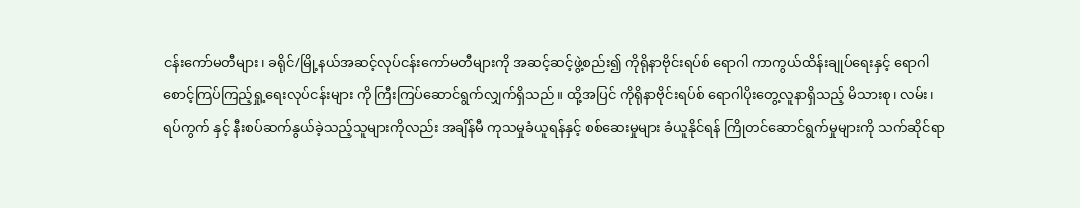ငန်းကော်မတီများ၊ ခရိုင်/မြို့နယ်အဆင့်လုပ်ငန်းကော်မတီများကို အဆင့်ဆင့်ဖွဲ့စည်း၍ ကိုရိုနာဗိုင်းရပ်စ် ရောဂါ ကာကွယ်ထိန်းချုပ်ရေးနှင့် ရောဂါစောင့်ကြပ်ကြည့်ရှု့ရေးလုပ်ငန်းများ ကို ကြီးကြပ်ဆောင်ရွက်လျှက်ရှိသည်။ ထို့အပြင် ကိုရိုနာဗိုင်းရပ်စ် ရောဂါပိုးတွေ့လူနာရှိသည့် မိသားစု၊ လမ်း၊ ရပ်ကွက် နှင့် နီးစပ်ဆက်နွယ်ခဲ့သည့်သူများကိုလည်း အချိန်မီ ကုသမှုခံယူရန်နှင့် စစ်ဆေးမှုများ ခံယူနိုင်ရန် ကြိုတင်ဆောင်ရွက်မှုများကို သက်ဆိုင်ရာ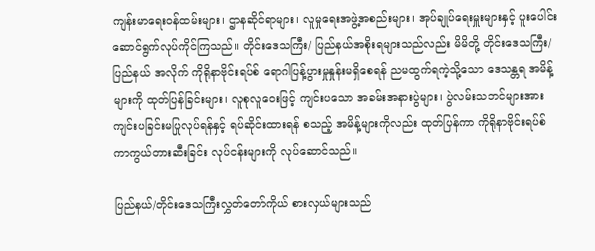ကျန်းမာရေးဝန်ထမ်းများ၊ ဌာနဆိုင်ရာများ၊ လူမှုရေးအဖွဲ့အစည်းများ၊ အုပ်ချုပ်ရေးမှူးများနှင့် ပူးပေါင်း ဆောင်ရွက်လုပ်ကိုင်ကြသည်။ တိုင်းဒေသကြီး/ ပြည်နယ်အစိုးရများသည်လည်း မိမိတို့ တိုင်းဒေသကြီး/ပြည်နယ် အလိုက် ကိုရိုနာဗိုင်းရပ်စ် ရောဂါပြန့်ပွားမှုနှုန်းမရှိစေရန် ညမထွက်ရကဲ့သို့သော ဒေသန္တရ အမိန့်များကို ထုတ်ပြန်ခြင်းများ၊ လူစုလူဝေးဖြင့် ကျင်းပသော အခမ်းအနားပွဲများ၊ ပွဲလမ်းသဘင်များအား ကျင်းပခြင်းမပြုလုပ်ရန်နှင့် ရပ်ဆိုင်းထားရန် စသည့် အမိန့်များကိုလည်း ထုတ်ပြန်ကာ ကိုရိုနာဗိုင်းရပ်စ် ကာကွယ်တားဆီးခြင်း လုပ်ငန်းများကို လုပ်ဆောင်သည်။

ပြည်နယ်/တိုင်းဒေသကြီးလွှတ်တော်ကိုယ် စားလှယ်များသည်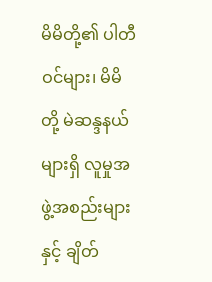မိမိတို့၏ ပါတီဝင်များ၊ မိမိတို့ မဲဆန္ဒနယ်များရှိ လူမှုအဖွဲ့အစည်းများနှင့် ချိတ်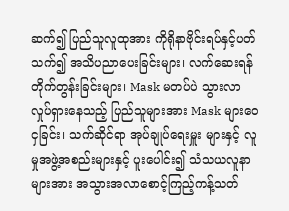ဆက်၍ ပြည်သူလူထုအား ကိုရိုနာဗိုင်းရပ်နှင့်ပတ်သက်၍ အသိပညာပေးခြင်းများ၊ လက်ဆေးရန် တိုက်တွန်းခြင်းများ၊ Mask မတပ်ပဲ သွားလာလှုပ်ရှားနေသည့် ပြည်သူများအား Mask များဝေငှခြင်း၊ သက်ဆိုင်ရာ အုပ်ချုပ်ရေးမှူး များနှင့် လူမှုအဖွဲ့အစည်းများနှင့် ပူးပေါင်း၍ သံသယလူနာများအား အသွားအလာစောင့်ကြည့်ကန့်သတ်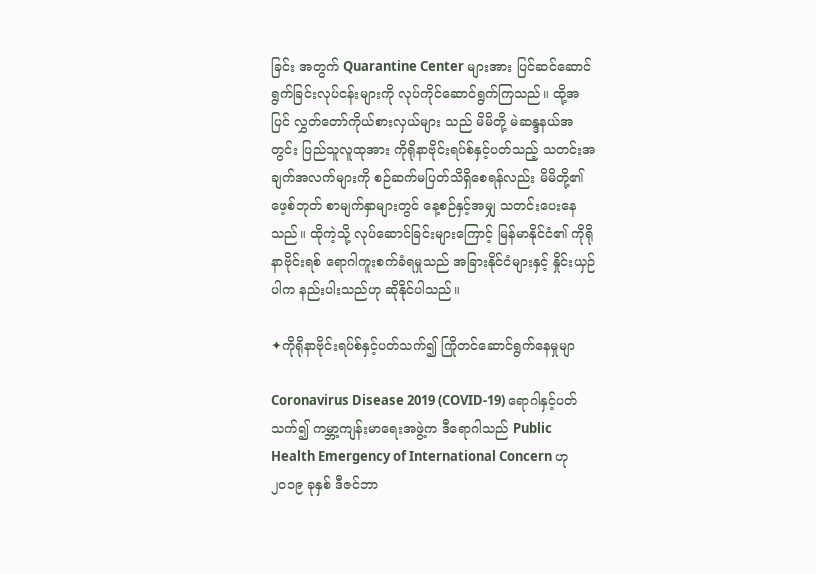ခြင်း အတွက် Quarantine Center များအား ပြင်ဆင်ဆောင်ရွက်ခြင်းလုပ်ငန်းများကို လုပ်ကိုင်ဆောင်ရွက်ကြသည်။ ထို့အပြင် လွှတ်တော်ကိုယ်စားလှယ်များ သည် မိမိတို့ မဲဆန္ဒနယ်အတွင်း ပြည်သူလူထုအား ကိုရိုနာဗိုင်းရပ်စ်နှင့်ပတ်သည့် သတင်းအချက်အလက်များကို စဉ်ဆက်မပြတ်သိရှိစေရန်လည်း မိမိတို့၏ ဖေ့စ်ဘုတ် စာမျက်နှာများတွင် နေ့စဉ်နှင့်အမျှ သတင်းပေးနေသည်။ ထိုကဲ့သို့ လုပ်ဆောင်ခြင်းများကြောင့် မြန်မာနိုင်ငံ၏ ကိုရိုနာဗိုင်းရစ် ရောဂါကူးစက်ခံရမှုသည် အခြားနိုင်ငံများနှင့် နှိုင်းယှဉ်ပါက နည်းပါးသည်ဟု ဆိုနိုင်ပါသည်။

✦ကိုရိုနာဗိုင်းရပ်စ်နှင့်ပတ်သက်၍ ကြိုတင်ဆောင်ရွက်နေမှုမျာ

Coronavirus Disease 2019 (COVID-19) ရောဂါနှင့်ပတ်သက်၍ ကမ္ဘာ့ကျန်းမာရေးအဖွဲ့က ဒီရောဂါသည် Public Health Emergency of International Concern ဟု ၂၀၁၉ ခုနှစ် ဒီဇင်ဘာ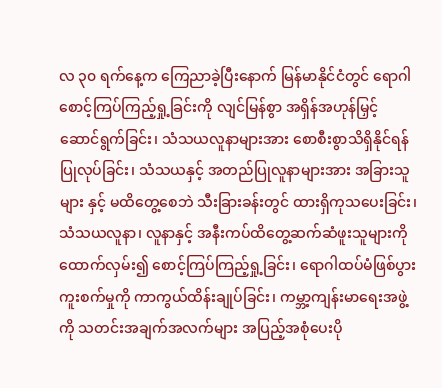လ ၃၀ ရက်နေ့က ကြေညာခဲ့ပြီးနောက် မြန်မာနိုင်ငံတွင် ရောဂါစောင့်ကြပ်ကြည့်ရှု့ခြင်းကို လျင်မြန်စွာ အရှိန်အဟုန်မြှင့်ဆောင်ရွက်ခြင်း၊ သံသယလူနာများအား စောစီးစွာသိရှိနိုင်ရန် ပြုလုပ်ခြင်း၊ သံသယနှင့် အတည်ပြုလူနာများအား အခြားသူများ နှင့် မထိတွေ့စေဘဲ သီးခြားခန်းတွင် ထားရှိကုသပေးခြင်း၊ သံသယလူနာ၊ လူနာနှင့် အနီးကပ်ထိတွေ့ဆက်ဆံဖူးသူများကို ထောက်လှမ်း၍ စောင့်ကြပ်ကြည့်ရှု့ခြင်း၊ ရောဂါထပ်မံဖြစ်ပွား ကူးစက်မှုကို ကာကွယ်ထိန်းချုပ်ခြင်း၊ ကမ္ဘာ့ကျန်းမာရေးအဖွဲ့ကို သတင်းအချက်အလက်များ အပြည့်အစုံပေးပို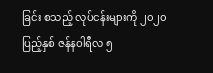ခြင်း စသည့် လုပ်ငန်းများကို ၂၀၂၀ ပြည့်နှစ် ဇန်နဝါရီလ ၅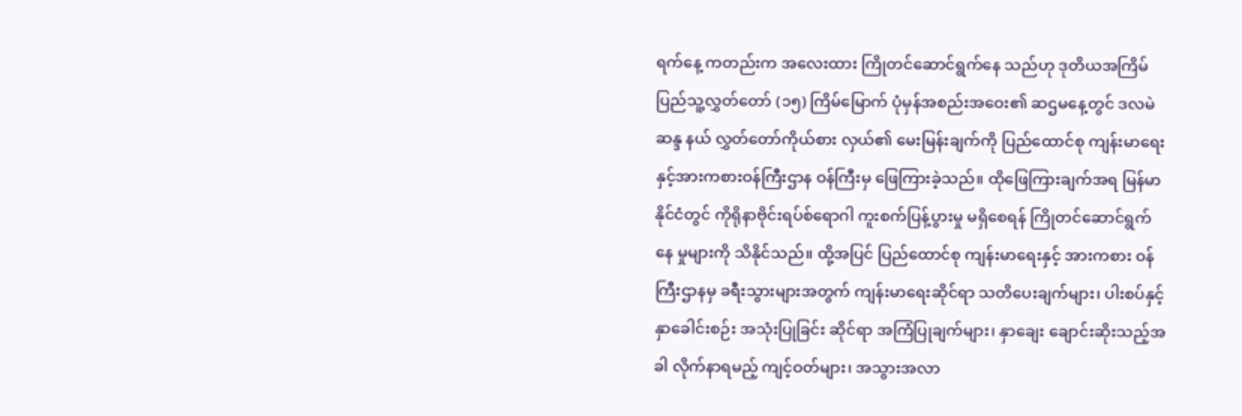ရက်နေ့ ကတည်းက အလေးထား ကြိုတင်ဆောင်ရွက်နေ သည်ဟု ဒုတိယအကြိမ် ပြည်သူ့လွှတ်တော် (၁၅) ကြိမ်မြောက် ပုံမှန်အစည်းအဝေး၏ ဆဌမနေ့တွင် ဒလမဲဆန္ဒ နယ် လွှတ်တော်ကိုယ်စား လှယ်၏ မေးမြန်းချက်ကို ပြည်ထောင်စု ကျန်းမာရေးနှင့်အားကစားဝန်ကြီးဌာန ဝန်ကြီးမှ ဖြေကြားခဲ့သည်။ ထိုဖြေကြားချက်အရ မြန်မာနိုင်ငံတွင် ကိုရိုနာဗိုင်းရပ်စ်ရောဂါ ကူးစက်ပြန့်ပွားမှု မရှိစေရန် ကြိုတင်ဆောင်ရွက်နေ မှုများကို သိနိုင်သည်။ ထို့အပြင် ပြည်ထောင်စု ကျန်းမာရေးနှင့် အားကစား ဝန်ကြီးဌာနမှ ခရီးသွားများအတွက် ကျန်းမာရေးဆိုင်ရာ သတိပေးချက်များ၊ ပါးစပ်နှင့်နှာခေါင်းစဉ်း အသုံးပြုခြင်း ဆိုင်ရာ အကြံပြုချက်များ၊ နှာချေး ချောင်းဆိုးသည့်အခါ လိုက်နာရမည့် ကျင့်ဝတ်များ၊ အသွားအလာ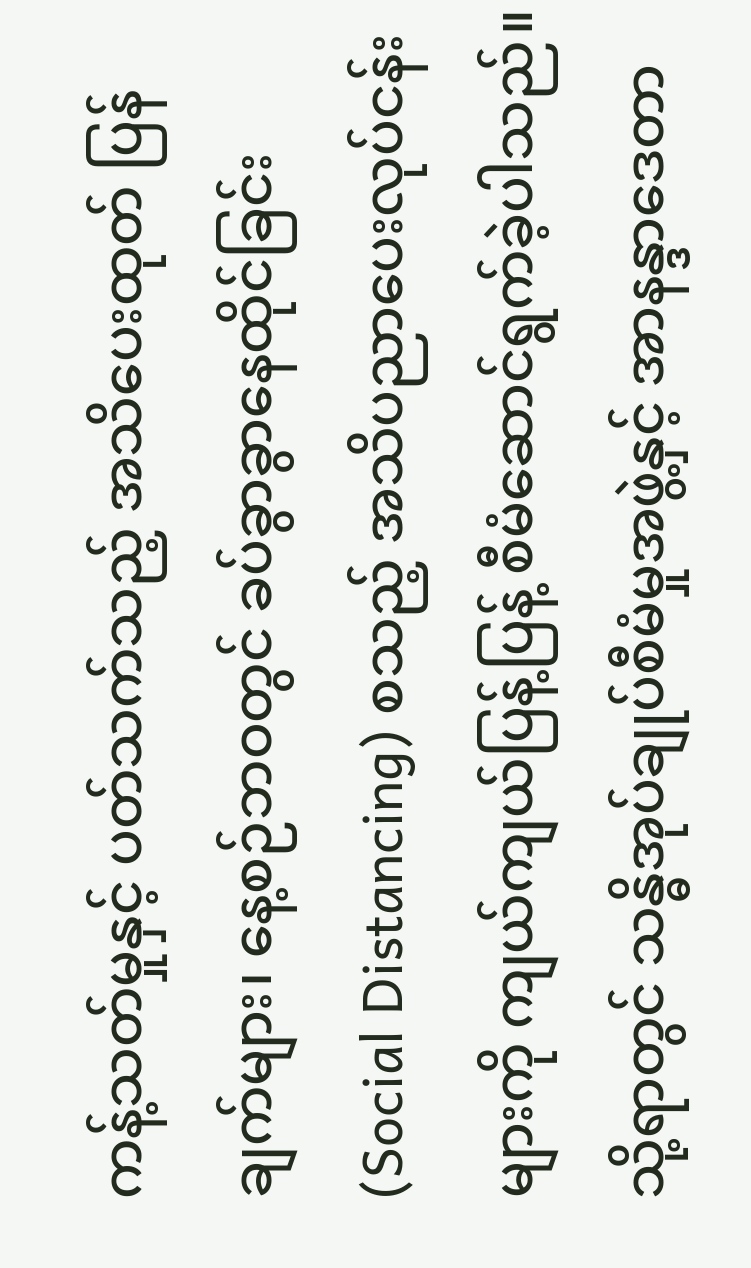ကန့်သတ်မှုနှင့် ပတ်သက်သည့် အသိပေးထုတ် ပြန်ချက်များ၊ နေ့စဉ်ဘဝတွင် ခပ်ခွာခွာနေထိုင်ခြင်း (Social Distancing) စသည့် အသိပညာပေးလုပ်ငန်းများကို ကျယ်ကျယ်ပြန့်ပြန့် စီမံဆောင်ရွက်ခဲ့ပါသည်။ သို့ရာတွင် သန္ဓိအုပ်ချုပ်စီမံမှုအဖွဲ့နှင့် အာနန္ဒာဒေတာ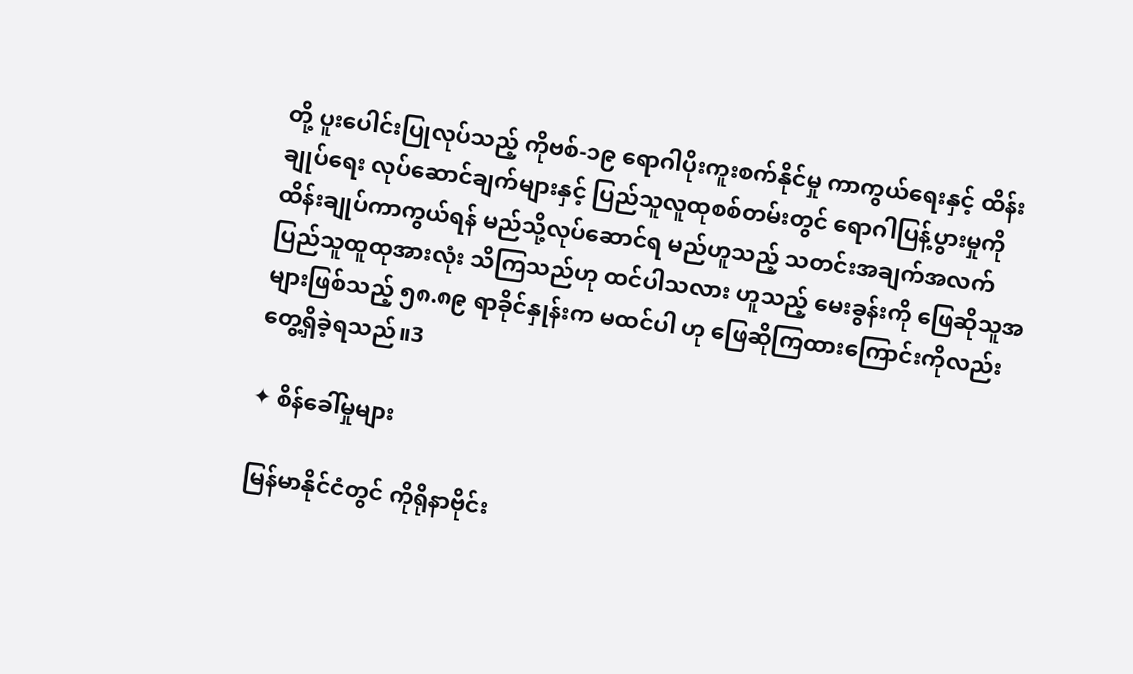တို့ ပူးပေါင်းပြုလုပ်သည့် ကိုဗစ်-၁၉ ရောဂါပိုးကူးစက်နိုင်မှု ကာကွယ်ရေးနှင့် ထိန်းချုပ်ရေး လုပ်ဆောင်ချက်များနှင့် ပြည်သူလူထုစစ်တမ်းတွင် ရောဂါပြန့်ပွားမှုကို ထိန်းချုပ်ကာကွယ်ရန် မည်သို့လုပ်ဆောင်ရ မည်ဟူသည့် သတင်းအချက်အလက် ပြည်သူထူထုအားလုံး သိကြသည်ဟု ထင်ပါသလား ဟူသည့် မေးခွန်းကို ဖြေဆိုသူအများဖြစ်သည့် ၅၈.၈၉ ရာခိုင်နှုန်းက မထင်ပါ ဟု ဖြေဆိုကြထားကြောင်းကိုလည်း တွေ့ရှိခဲ့ရသည်။3

✦ စိန်ခေါ်မှုများ

မြန်မာနိုင်ငံတွင် ကိုရိုနာဗိုင်း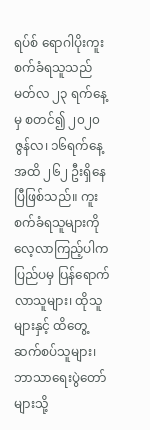ရပ်စ် ရောဂါပိုးကူးစက်ခံရသူသည် မတ်လ ၂၃ ရက်နေ့မှ စတင်၍ ၂၀၂၀ ဇွန်လ၊ ၁၆ရက်နေ့ အထိ ၂၆၂ ဦးရှိနေပြီဖြစ်သည်။ ကူးစက်ခံရသူများကို လေ့လာကြည့်ပါက ပြည်ပမှ ပြန်ရောက်လာသူများ၊ ထိုသူများနှင့် ထိတွေ့ဆက်စပ်သူများ၊ ဘာသာရေးပွဲတော်များသို့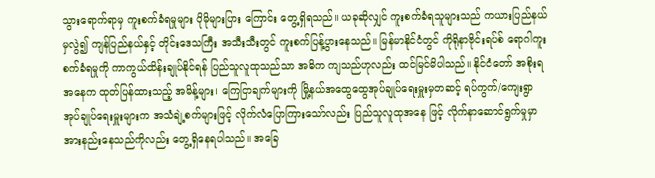သွားရောက်ရာမှ ကူးစက်ခံရမှုများ ပိုမိုများပြား ကြောင်း တွေ့ရှိရသည်။ ယခုဆိုလျှင် ကူးစက်ခံရသူများသည် ကယားပြည်နယ်မှလွဲ၍ ကျန်ပြည်နယ်နှင့် တိုင်းဒေသကြီး အသီးသီးတွင် ကူးစက်ပြန့်ပွားနေသည်။ မြန်မာနိုင်ငံတွင် ကိုရိုနာဗိုင်းရပ်စ် ရောဂါကူးစက်ခံရမှုကို ကာကွယ်ထိန်းချုပ်နိုင်ရန် ပြည်သူလူထုသည်သာ အဓိက ကျသည်ဟုလည်း ထင်မြင်မိပါသည်။ နိုင်ငံတော် အစိုးရအနေက ထုတ်ပြန်ထားသည့် အမိန့်များ၊ ကြေငြာချက်များကို မြို့နယ်အထွေထွေအုပ်ချုပ်ရေးမှူးမှတဆင့် ရပ်ကွက်/ကျေးရွာ အုပ်ချုပ်ရေးမှူးများက အသံချဲ့စက်များဖြင့် လိုက်လံပြောကြားသော်လည်း ပြည်သူလူထုအနေ ဖြင့် လိုက်နာဆောင်ရွက်မှုမှာအားနည်းနေသည်ကိုလည်း တွေ့ရှိနေရပါသည်။ အခြေ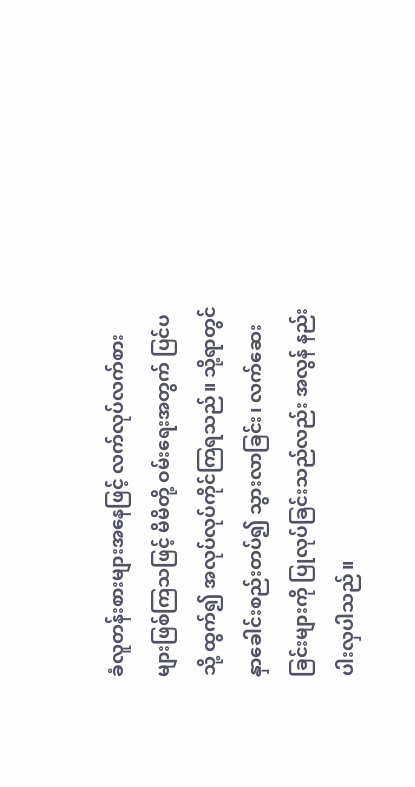ခံလူတန်းစားများအနေဖြင့် လက်လုပ်လက်စားများဖြစ်ကြသဖြင့် မိမိတို့ ဝမ်းရေးအတွက် ပြင်ပသို့ ထွက်၍ အလုပ်လုပ်ကိုင်ကြရသည်။ သို့ရာတွင် နှာခေါင်းစည်းတပ်၍ သွားလာခြင်း၊ လက်ဆေးခြင်းများကို ပြုလုပ်ခြင်းသည်လည်း အလွန် နည်းပါးလှပါသည်။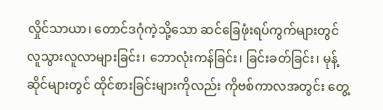လှိုင်သာယာ၊ တောင်ဒဂုံကဲ့သို့သော ဆင်ခြေဖုံးရပ်ကွက်များတွင် လူသွားလူလာများခြင်း၊ ဘောလုံးကန်ခြင်း၊ ခြင်းခတ်ခြင်း၊ မုန့်ဆိုင်များတွင် ထိုင်စားခြင်းများကိုလည်း ကိုဗစ်ကာလအတွင်း တွေ့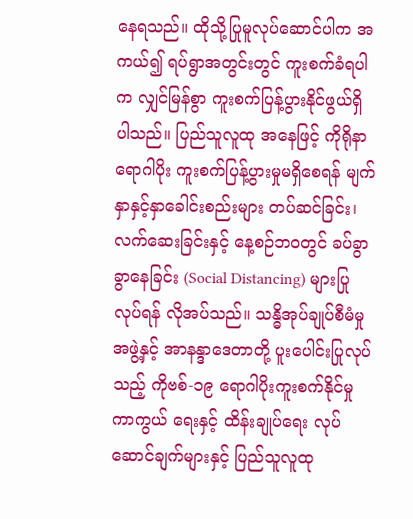နေရသည်။ ထိုသို့ပြုမူလုပ်ဆောင်ပါက အကယ်၍ ရပ်ရွာအတွင်းတွင် ကူးစက်ခံရပါက လျှင်မြန်စွာ ကူးစက်ပြန့်ပွားနိုင်ဖွယ်ရှိ ပါသည်။ ပြည်သူလူထု အနေဖြင့် ကိုရိုနာရောဂါပိုး ကူးစက်ပြန့်ပွားမှုမရှိစေရန် မျက်နှာနှင့်နှာခေါင်းစည်းများ တပ်ဆင်ခြင်း၊ လက်ဆေးခြင်းနှင့် နေ့စဉ်ဘဝတွင် ခပ်ခွာခွာနေခြင်း (Social Distancing) များပြုလုပ်ရန် လိုအပ်သည်။ သန္ဓိအုပ်ချုပ်စီမံမှုအဖွဲ့နှင့် အာနန္ဒာဒေတာတို့ ပူးပေါင်းပြုလုပ်သည့် ကိုဗစ်-၁၉ ရောဂါပိုးကူးစက်နိုင်မှု ကာကွယ် ရေးနှင့် ထိန်းချုပ်ရေး လုပ်ဆောင်ချက်များနှင့် ပြည်သူလူထု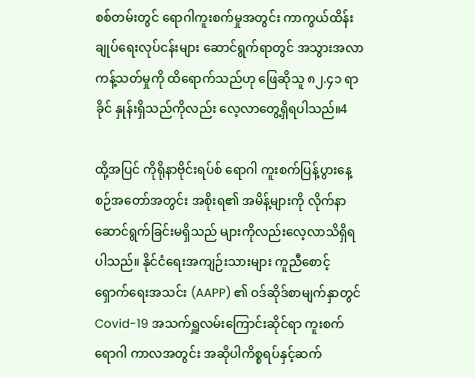စစ်တမ်းတွင် ရောဂါကူးစက်မှုအတွင်း ကာကွယ်ထိန်း ချုပ်ရေးလုပ်ငန်းများ ဆောင်ရွက်ရာတွင် အသွားအလာကန့်သတ်မှုကို ထိရောက်သည်ဟု ဖြေဆိုသူ ၈၂.၄၁ ရာခိုင် နှုန်းရှိသည်ကိုလည်း လေ့လာတွေ့ရှိရပါသည်။4

ထို့အပြင် ကိုရိုနာဗိုင်းရပ်စ် ရောဂါ ကူးစက်ပြန့်ပွားနေ့စဉ်အတော်အတွင်း အစိုးရ၏ အမိန့်များကို လိုက်နာဆောင်ရွက်ခြင်းမရှိသည် များကိုလည်းလေ့လာသိရှိရပါသည်။ နိုင်ငံရေးအကျဉ်းသားများ ကူညီစောင့်‌ ရှောက်ရေးအသင်း (AAPP) ၏ ဝဒ်ဆိုဒ်စာမျက်နှာတွင် Covid-19 အသက်ရှူလမ်းကြောင်းဆိုင်ရာ ကူးစက်ရောဂါ ကာလအတွင်း အဆိုပါကိစ္စရပ်နှင့်ဆက်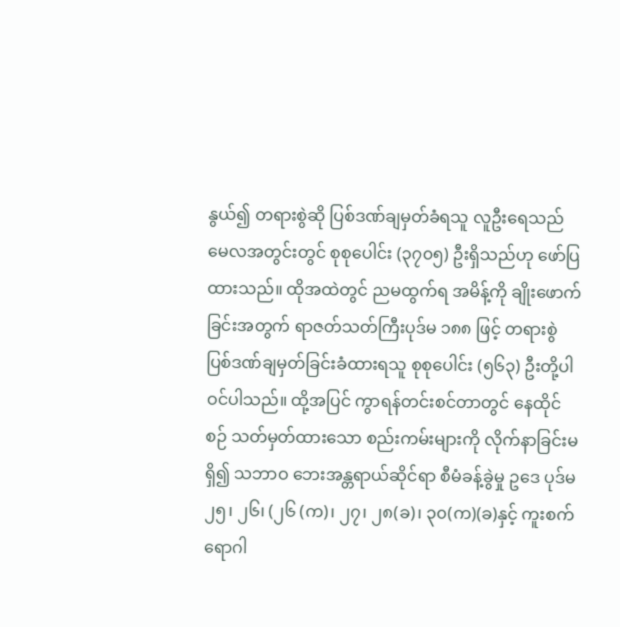နွယ်၍ တရားစွဲဆို ပြစ်ဒဏ်ချမှတ်ခံရသူ လူဦးရေသည် မေလအတွင်းတွင် စုစုပေါင်း (၃၇၀၅) ဦးရှိသည်ဟု ဖော်ပြထားသည်။ ထိုအထဲတွင် ညမထွက်ရ အမိန့်ကို ချိုးဖောက်ခြင်းအတွက် ရာဇတ်သတ်ကြီးပုဒ်မ ၁၈၈ ဖြင့် တရားစွဲ ပြစ်ဒဏ်ချမှတ်ခြင်းခံထားရသူ စုစုပေါင်း (၅၆၃) ဦးတို့ပါဝင်ပါသည်။ ထို့အပြင် ကွာရန်တင်းစင်တာတွင် နေထိုင်စဉ် သတ်မှတ်ထားသော စည်းကမ်းများကို လိုက်နာခြင်းမရှိ၍ သဘာဝ ဘေးအန္တရာယ်ဆိုင်ရာ စီမံခန့်ခွဲမှု ဥဒေ ပုဒ်မ ၂၅၊ ၂၆၊ (၂၆ (က)၊ ၂၇၊ ၂၈(ခ)၊ ၃၀(က)(ခ)နှင့် ကူးစက်ရောဂါ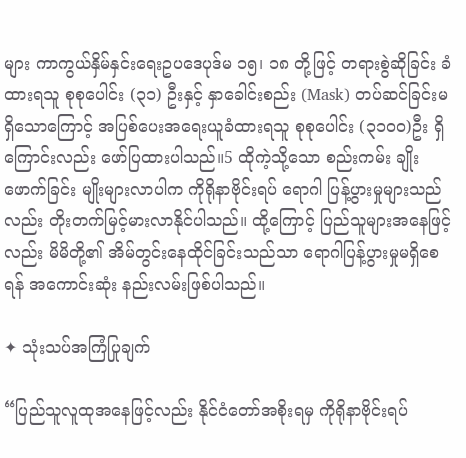များ ကာကွယ်နှိမ်နှင်းရေးဥပဒေပုဒ်မ ၁၅၊ ၁၈ တို့ဖြင့် တရားစွဲဆိုခြင်း ခံထားရသူ စုစုပေါင်း (၃၁) ဦးနှင့် နှာခေါင်းစည်း (Mask) တပ်ဆင်ခြင်းမရှိသောကြောင့် အပြစ်ပေးအရေးယူခံထားရသူ စုစုပေါင်း (၃၁၀၀)ဦး ရှိကြောင်းလည်း ဖော်ပြထားပါသည်။5 ထိုကဲ့သို့သော စည်းကမ်း ချိုးဖောက်ခြင်း မျိုးများလာပါက ကိုရိုနာဗိုင်းရပ် ရောဂါ ပြန့်ပွားမှုများသည်လည်း တိုးတက်မြင့်မားလာနိုင်ပါသည်။ ထို့ကြောင့် ပြည်သူများအနေဖြင့်လည်း မိမိတို့၏ အိမ်တွင်းနေထိုင်ခြင်းသည်သာ ရောဂါပြန့်ပွားမှုမရှိစေရန် အကောင်းဆုံး နည်းလမ်းဖြစ်ပါသည်။

✦ သုံးသပ်အကြံပြုချက်

“ပြည်သူလူထုအနေဖြင့်လည်း နိုင်ငံတော်အစိုးရမှ ကိုရိုနာဗိုင်းရပ်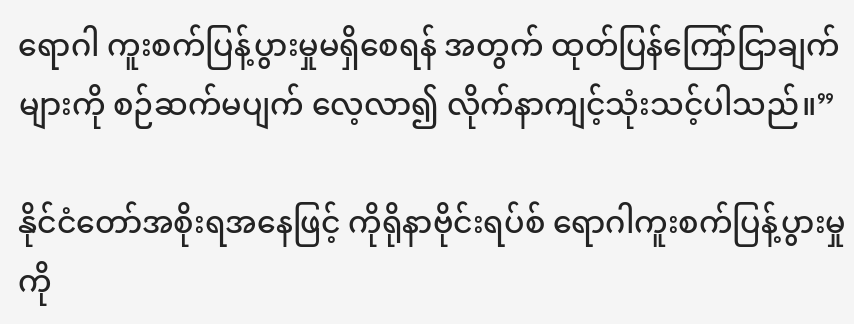ရောဂါ ကူးစက်ပြန့်ပွားမှုမရှိစေရန် အတွက် ထုတ်ပြန်ကြော်ငြာချက်များကို စဉ်ဆက်မပျက် လေ့လာ၍ လိုက်နာကျင့်သုံးသင့်ပါသည်။”

နိုင်ငံတော်အစိုးရအနေဖြင့် ကိုရိုနာဗိုင်းရပ်စ် ရောဂါကူးစက်ပြန့်ပွားမှုကို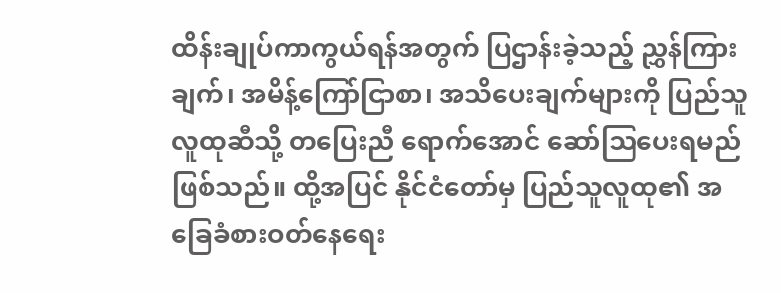ထိန်းချုပ်ကာကွယ်ရန်အတွက် ပြဌာန်းခဲ့သည့် ညွှန်ကြားချက်၊ အမိန့်ကြော်ငြာစာ၊ အသိပေးချက်များကို ပြည်သူလူထုဆီသို့ တပြေးညီ ရောက်အောင် ဆော်ဩပေးရမည် ဖြစ်သည်။ ထို့အပြင် နိုင်ငံတော်မှ ပြည်သူလူထု၏ အခြေခံစားဝတ်နေရေး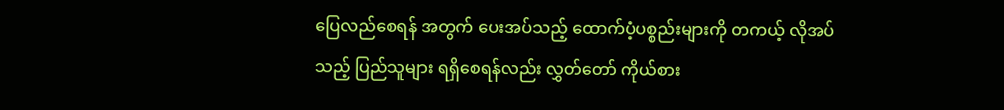ပြေလည်စေရန် အတွက် ပေးအပ်သည့် ထောက်ပံ့ပစ္စည်းများကို တကယ့် လိုအပ်သည့် ပြည်သူများ ရရှိစေရန်လည်း လွှတ်တော် ကိုယ်စား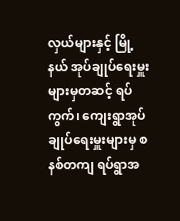လှယ်များနှင့် မြို့နယ် အုပ်ချုပ်ရေးမှူးများမှတဆင့် ရပ်ကွက်၊ ကျေးရွာအုပ်ချုပ်ရေးမှူးများမှ စနစ်တကျ ရပ်ရွာအ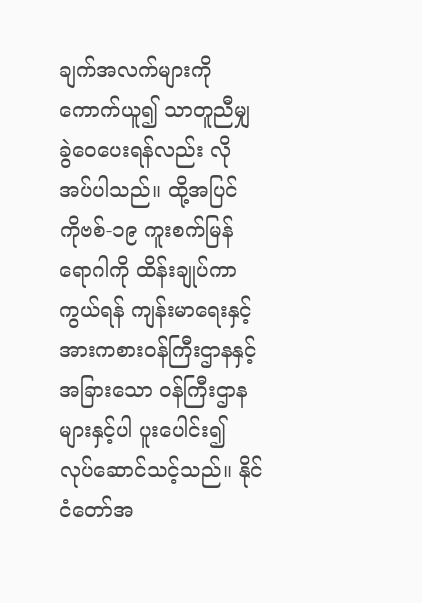ချက်အလက်များကို ကောက်ယူ၍ သာတူညီမျှ ခွဲဝေပေးရန်လည်း လိုအပ်ပါသည်။ ထို့အပြင် ကိုဗစ်-၁၉ ကူးစက်မြန်ရောဂါကို ထိန်းချုပ်ကာကွယ်ရန် ကျန်းမာရေးနှင့် အားကစားဝန်ကြီးဌာနနှင့် အခြားသော ဝန်ကြီးဌာန များနှင့်ပါ ပူးပေါင်း၍ လုပ်ဆောင်သင့်သည်။ နိုင်ငံတော်အ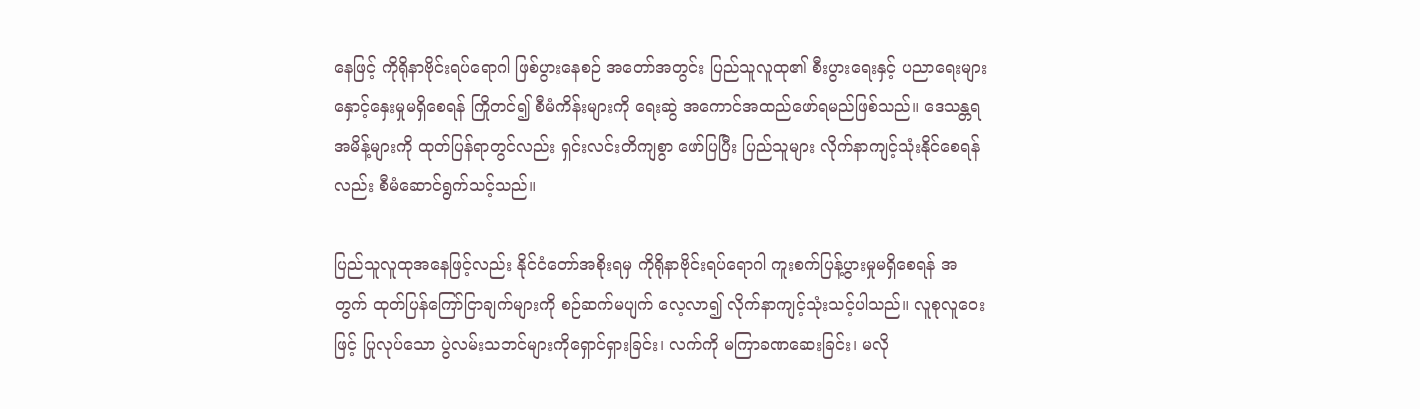နေဖြင့် ကိုရိုနာဗိုင်းရပ်ရောဂါ ဖြစ်ပွားနေစဉ် အတော်အတွင်း ပြည်သူလူထု၏ စီးပွားရေးနှင့် ပညာရေးများ နှောင့်နှေးမှုမရှိစေရန် ကြိုတင်၍ စီမံကိန်းများကို ရေးဆွဲ အကောင်အထည်ဖော်ရမည်ဖြစ်သည်။ ဒေသန္တရအမိန့်များကို ထုတ်ပြန်ရာတွင်လည်း ရှင်းလင်းတိကျစွာ ဖော်ပြပြီး ပြည်သူများ လိုက်နာကျင့်သုံးနိုင်စေရန်လည်း စီမံဆောင်ရွက်သင့်သည်။

ပြည်သူလူထုအနေဖြင့်လည်း နိုင်ငံတော်အစိုးရမှ ကိုရိုနာဗိုင်းရပ်ရောဂါ ကူးစက်ပြန့်ပွားမှုမရှိစေရန် အတွက် ထုတ်ပြန်ကြော်ငြာချက်များကို စဉ်ဆက်မပျက် လေ့လာ၍ လိုက်နာကျင့်သုံးသင့်ပါသည်။ လူစုလူဝေးဖြင့် ပြုလုပ်သော ပွဲလမ်းသဘင်များကိုရှောင်ရှားခြင်း၊ လက်ကို မကြာခဏဆေးခြင်း၊ မလို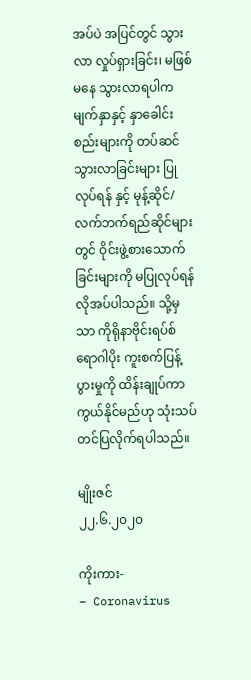အပ်ပဲ အပြင်တွင် သွားလာ လှုပ်ရှားခြင်း၊ မဖြစ်မနေ သွားလာရပါက မျက်နှာနှင့် နှာခေါင်းစည်းများကို တပ်ဆင်သွားလာခြင်းများ ပြုလုပ်ရန် နှင့် မုန့်ဆိုင်/လက်ဘက်ရည်ဆိုင်များတွင် ဝိုင်းဖွဲ့စားသောက်ခြင်းများကို မပြုလုပ်ရန် လိုအပ်ပါသည်။ သို့မှသာ ကိုရိုနာဗိုင်းရပ်စ်ရောဂါပိုး ကူးစက်ပြန့်ပွားမှုကို ထိန်းချုပ်ကာကွယ်နိုင်မည်ဟု သုံးသပ် တင်ပြလိုက်ရပါသည်။

မျိုးဇင်
၂၂.၆.၂၀၂၀

ကိုးကား-
– Coronavirus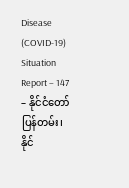Disease (COVID-19) Situation Report – 147
– နိုင်ငံတော်ပြန်တမ်း၊ နိုင်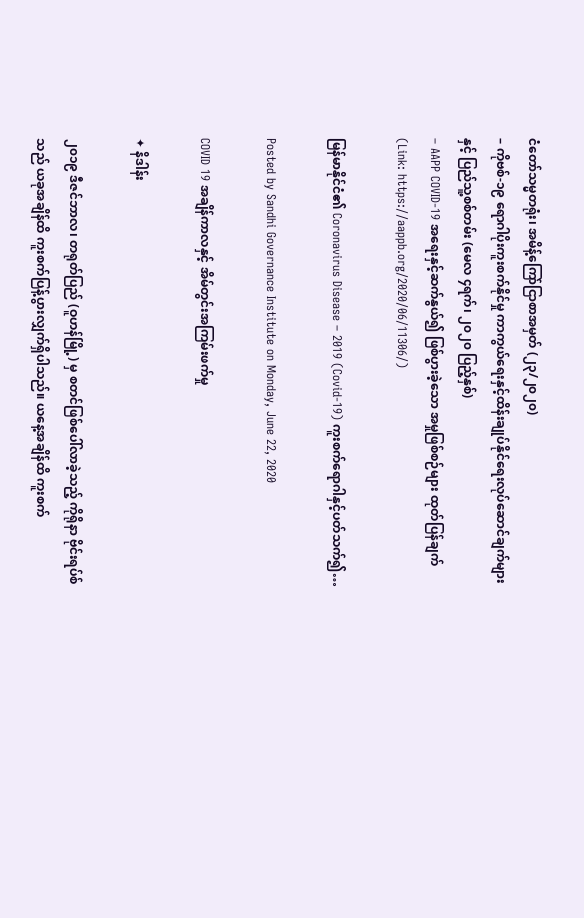ငံတော်သမ္မတရုံး၊ အမိန့်ကြော်ငြာစာအမှတ် (၂၃/၂၀၂၀)
– ကိုဗစ်-၁၉ ရောဂါပိုးကူးစက်နိုင်မှု ကာကွယ်ရေးနှင့်ထိန်းချုပ်နိုင်ရေးလုပ်ဆောင်ချက်များနှင့် ပြည်သူ့စစ်တမ်း (မေလ ၄ရက်၊ ၂၀၂၀ ပြည့်နှစ်)
– AAPP COVID-19 အရေးနှင့်ဆက်နွယ်၍ ဖြစ်ပွားခဲ့သော အမှုဖြစ်စဉ်များ ထုတ်ပြန်ချက်
(Link: https://aappb.org/2020/06/11306/)

မြန်မာနိုင်ငံ၏ Coronavirus Disease – 2019 (Covid-19) ကူးစက်ရောဂါနှင့်ပတ်သက်၍…

Posted by Sandhi Governance Institute on Monday, June 22, 2020

COVID 19 အချိန်ကာလနှင့် အိမ်တွင်းအကြမ်းဖက်မှု

✦ နိဒါန်း

၂၀၁၉ ဒီဇင်ဘာလ၊ တရုတ်ပြည် (ဝူဟန်မြို့) မှ စတင်ဖြစ်ပေါ်လာခဲ့သည့် ကိုရိုနာ ဗိုင်းရပ်စ်သည် ယခုအချိန်ထိ ကူးစက်ပြန့်ပွားလျှက်ရှိပါသည်။ ယနေ့အချိန်ထိ ကူးစက်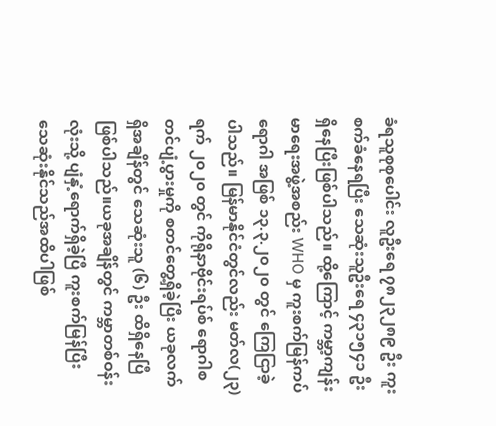ခံရသူစုစုပေါင်း လူဦးရေ ၇၈၂၃၂၈၉ ဦး ကူးစက်ခံနေရပြီး သေဆုံးသူဦးရေ ၄၃၁၅၄၁ ဦးရှိနေပြီးဖြစ်ပါသည်။ ထို့ကြောင့် ကမ္ဘာ့ကျန်းမာရေးအဖွဲ့အစည်း WHO မှ ကူးစက်မြန်ကပ်ရောဂါ အဖြစ် ၁၃.၃.၂၀၂၀ တွင် ကြေငြာခဲ့ပါသည်။ မြန်မာနိုင်ငံတွင်လည်း မတ်လ(၂၃) ရက် ၂၀၂၀ တွင် ကိုရိုနာဗိုင်းရပ်စ် ရောဂါစတင်ပျံ့ပွားမှုကို စတင်တွေ့ရှိခဲ့ပြီး ယခုလက်ရှိအချိန်တွင် သေဆုံးသူ (၆) ဦး ထိရှိနေပြီဖြစ်ပါသည်။ယခုအချိန်တွင် ကမ္ဘာတစ်ဝန်းလုံးသို့ ပျံနှံ့ရောက်ရှိခဲ့ပြီ ကူးစက်မြန်ပြီး သေဆုံးနိုင်သည်အထိပါဖြစ်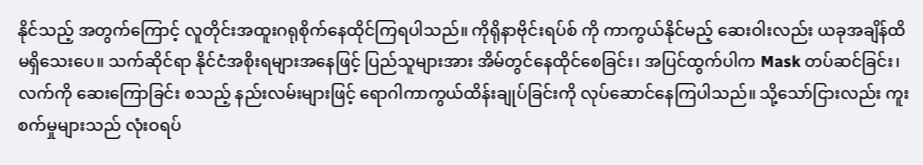နိုင်သည့် အတွက်ကြောင့် လူတိုင်းအထူးဂရုစိုက်နေထိုင်ကြရပါသည်။ ကိုရိုနာဗိုင်းရပ်စ် ကို ကာကွယ်နိုင်မည့် ဆေးဝါးလည်း ယခုအချိန်ထိ မရှိသေးပေ။ သက်ဆိုင်ရာ နိုင်ငံအစိုးရများအနေဖြင့် ပြည်သူများအား အိမ်တွင်နေထိုင်စေခြင်း၊ အပြင်ထွက်ပါက Mask တပ်ဆင်ခြင်း၊ လက်ကို ဆေးကြောခြင်း စသည့် နည်းလမ်းများဖြင့် ရောဂါကာကွယ်ထိန်းချုပ်ခြင်းကို လုပ်ဆောင်နေကြပါသည်။ သို့သော်ငြားလည်း ကူးစက်မှုများသည် လုံးဝရပ်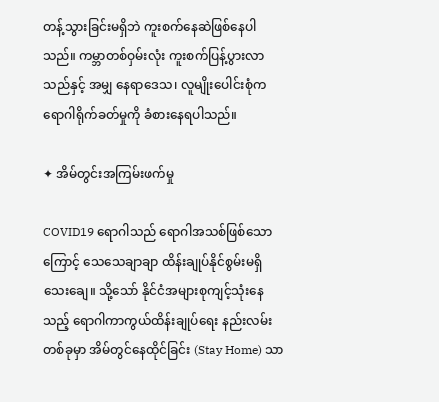တန့်သွားခြင်းမရှိဘဲ ကူးစက်နေဆဲဖြစ်နေပါသည်။ ကမ္ဘာတစ်ဝှမ်းလုံး ကူးစက်ပြန့်ပွားလာသည်နှင့် အမျှ နေရာဒေသ၊ လူမျိုးပေါင်းစုံက ရောဂါရိုက်ခတ်မှုကို ခံစားနေရပါသည်။

✦ အိမ်တွင်းအကြမ်းဖက်မှု

COVID19 ရောဂါသည် ရောဂါအသစ်ဖြစ်သောကြောင့် သေသေချာချာ ထိန်းချုပ်နိုင်စွမ်းမရှိသေးချေ။ သို့သော် နိုင်ငံအများစုကျင့်သုံးနေသည့် ရောဂါကာကွယ်ထိန်းချုပ်ရေး နည်းလမ်းတစ်ခုမှာ အိမ်တွင်နေထိုင်ခြင်း (Stay Home) သာ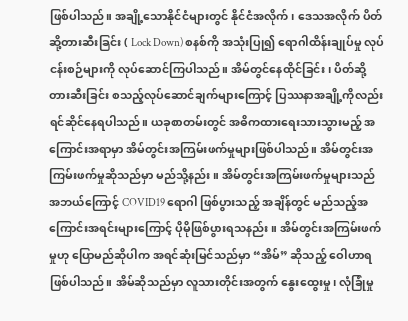ဖြစ်ပါသည်။ အချို့သောနိုင်ငံများတွင် နိုင်ငံအလိုက်၊ ဒေသအလိုက် ပိတ်ဆို့တားဆီးခြင်း ( Lock Down) စနစ်ကို အသုံးပြု၍ ရောဂါထိန်းချုပ်မှု လုပ်ငန်းစဉ်များကို လုပ်ဆောင်ကြပါသည်။ အိမ်တွင်နေထိုင်ခြင်း၊ ပိတ်ဆို့တားဆီးခြင်း စသည့်လုပ်ဆောင်ချက်များကြောင့် ပြဿနာအချို့ကိုလည်းရင်ဆိုင်နေရပါသည်။ ယခုစာတမ်းတွင် အဓိကထားရေးသားသွားမည့် အကြောင်းအရာမှာ အိမ်တွင်းအကြမ်းဖက်မှုများဖြစ်ပါသည်။ အိမ်တွင်းအကြမ်းဖက်မှုဆိုသည်မှာ မည်သို့နည်း။ အိမ်တွင်းအကြမ်းဖက်မှုများသည် အဘယ်ကြောင့် COVID19 ရောဂါ ဖြစ်ပွားသည့် အချိန်တွင် မည်သည့်အကြောင်းအရင်းများကြောင့် ပိုမိုဖြစ်ပွားရသနည်း။ အိမ်တွင်းအကြမ်းဖက်မှုဟု ပြောမည်ဆိုပါက အရင်ဆုံးမြင်သည်မှာ “အိမ်” ဆိုသည့် ဝေါဟာရ ဖြစ်ပါသည်။ အိမ်ဆိုသည်မှာ လူသားတိုင်းအတွက် နွေးထွေးမှု၊ လုံခြုံမှု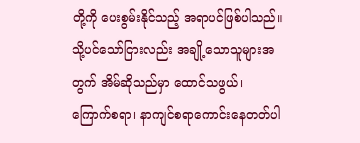တို့ကို ပေးစွမ်းနိုင်သည့် အရာပင်ဖြစ်ပါသည်။ သို့ပင်သော်ငြားလည်း အချို့သောသူများအတွက် အိမ်ဆိုသည်မှာ ထောင်သဖွယ်၊ ကြောက်စရာ၊ နာကျင်စရာကောင်းနေတတ်ပါ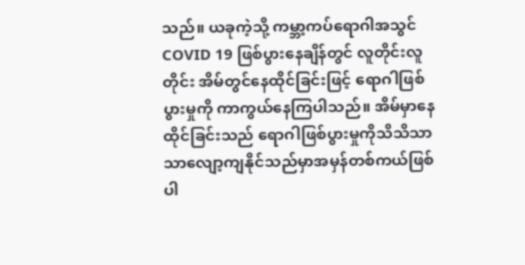သည်။ ယခုကဲ့သို့ ကမ္ဘာ့ကပ်ရောဂါအသွင် COVID 19 ဖြစ်ပွားနေချိန်တွင် လူတိုင်းလူတိုင်း အိမ်တွင်နေထိုင်ခြင်းဖြင့် ရောဂါဖြစ်ပွားမှုကို ကာကွယ်နေကြပါသည်။ အိမ်မှာနေထိုင်ခြင်းသည် ရောဂါဖြစ်ပွားမှုကိုသိသိသာသာလျော့ကျနိုင်သည်မှာအမှန်တစ်ကယ်ဖြစ်ပါ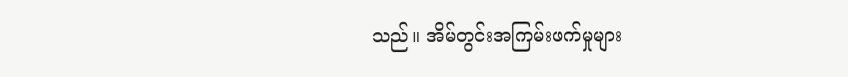သည်။ အိမ်တွင်းအကြမ်းဖက်မှုများ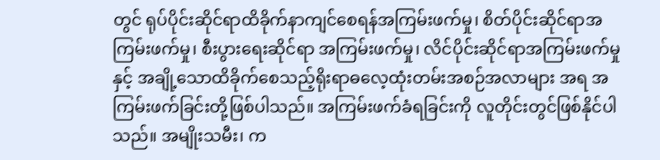တွင် ရုပ်ပိုင်းဆိုင်ရာထိခိုက်နာကျင်စေရန်အကြမ်းဖက်မှု၊ စိတ်ပိုင်းဆိုင်ရာအကြမ်းဖက်မှု၊ စီးပွားရေးဆိုင်ရာ အကြမ်းဖက်မှု၊ လိင်ပိုင်းဆိုင်ရာအကြမ်းဖက်မှုနှင့် အချို့သောထိခိုက်စေသည့်ရိုးရာဓလေ့ထုံးတမ်းအစဉ်အလာများ အရ အကြမ်းဖက်ခြင်းတို့ဖြစ်ပါသည်။ အကြမ်းဖက်ခံရခြင်းကို လူတိုင်းတွင်ဖြစ်နိုင်ပါသည်။ အမျိုးသမီး၊ က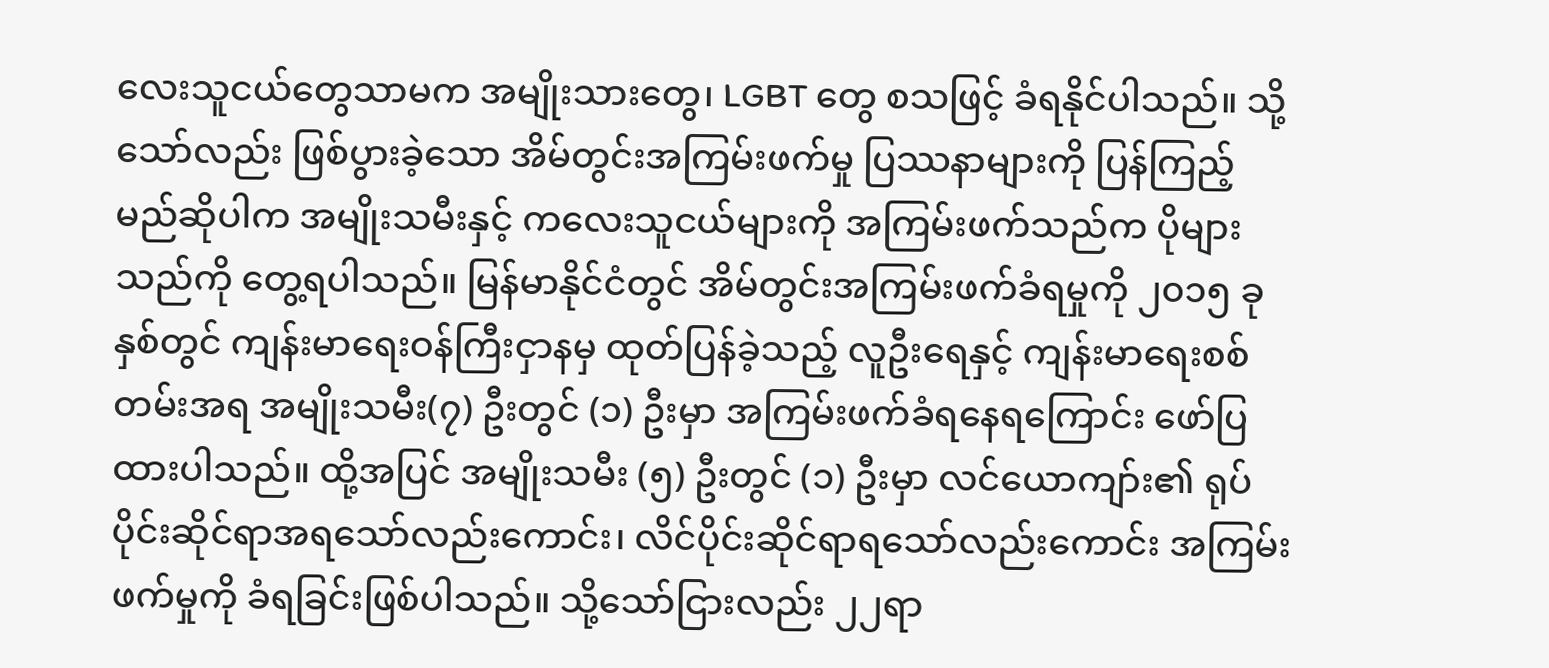လေးသူငယ်တွေသာမက အမျိုးသားတွေ၊ LGBT တွေ စသဖြင့် ခံရနိုင်ပါသည်။ သို့သော်လည်း ဖြစ်ပွားခဲ့သော အိမ်တွင်းအကြမ်းဖက်မှု ပြဿနာများကို ပြန်ကြည့်မည်ဆိုပါက အမျိုးသမီးနှင့် ကလေးသူငယ်များကို အကြမ်းဖက်သည်က ပိုများသည်ကို တွေ့ရပါသည်။ မြန်မာနိုင်ငံတွင် အိမ်တွင်းအကြမ်းဖက်ခံရမှုကို ၂၀၁၅ ခုနှစ်တွင် ကျန်းမာရေးဝန်ကြီးငှာနမှ ထုတ်ပြန်ခဲ့သည့် လူဦးရေနှင့် ကျန်းမာရေးစစ်တမ်းအရ အမျိုးသမီး(၇) ဦးတွင် (၁) ဦးမှာ အကြမ်းဖက်ခံရနေရကြောင်း ဖော်ပြထားပါသည်။ ထို့အပြင် အမျိုးသမီး (၅) ဦးတွင် (၁) ဦးမှာ လင်ယောကျာ်း၏ ရုပ်ပိုင်းဆိုင်ရာအရသော်လည်းကောင်း၊ လိင်ပိုင်းဆိုင်ရာရသော်လည်းကောင်း အကြမ်းဖက်မှုကို ခံရခြင်းဖြစ်ပါသည်။ သို့သော်ငြားလည်း ၂၂ရာ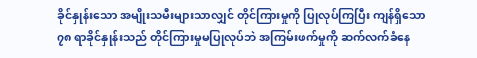ခိုင်နှုန်းသော အမျိုးသမီးများသာလျှင် တိုင်ကြားမှုကို ပြုလုပ်ကြပြီး ကျန်ရှိသော ၇၈ ရာခိုင်နှုန်းသည် တိုင်ကြားမှုမပြုလုပ်ဘဲ အကြမ်းဖက်မှုကို ဆက်လက်ခံနေ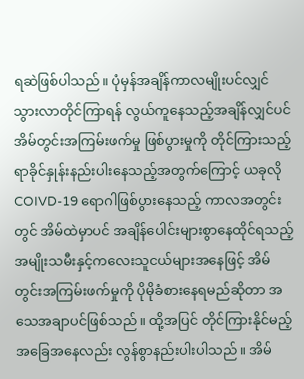ရဆဲဖြစ်ပါသည်။ ပုံမှန်အချိန်ကာလမျိုးပင်လျှင် သွားလာတိုင်ကြာရန် လွယ်ကူနေသည့်အချိန်လျှင်ပင် အိမ်တွင်းအကြမ်းဖက်မှု ဖြစ်ပွားမှုကို တိုင်ကြားသည့်ရာခိုင်နှုန်းနည်းပါးနေသည့်အတွက်ကြောင့် ယခုလို COIVD-19 ရောဂါဖြစ်ပွားနေသည့် ကာလအတွင်းတွင် အိမ်ထဲမှာပင် အချိန်ပေါင်းများစွာနေထိုင်ရသည့် အမျိုးသမီးနှင့်ကလေးသူငယ်များအနေဖြင့် အိမ်တွင်းအကြမ်းဖက်မှုကို ပိုမိုခံစားနေရမည်ဆိုတာ အသေအချာပင်ဖြစ်သည်။ ထို့အပြင် တိုင်ကြားနိုင်မည့် အခြေအနေလည်း လွန်စွာနည်းပါးပါသည်။ အိမ်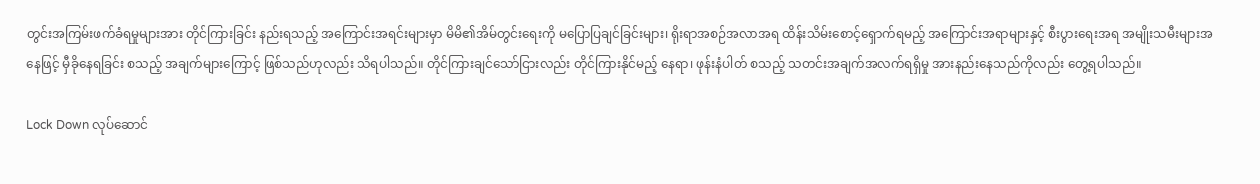တွင်းအကြမ်းဖက်ခံရမှုများအား တိုင်ကြားခြင်း နည်းရသည့် အကြောင်းအရင်းများမှာ မိမိ၏အိမ်တွင်းရေးကို မပြောပြချင်ခြင်းများ၊ ရိုးရာအစဉ်အလာအရ ထိန်းသိမ်းစောင့်ရှောက်ရမည့် အကြောင်းအရာများနှင့် စီးပွားရေးအရ အမျိုးသမီးများအနေဖြင့် မှီခိုနေရခြင်း စသည့် အချက်များကြောင့် ဖြစ်သည်ဟုလည်း သိရပါသည်။ တိုင်ကြားချင်သော်ငြားလည်း တိုင်ကြားနိုင်မည့် နေရာ၊ ဖုန်းနံပါတ် စသည့် သတင်းအချက်အလက်ရရှိမှု အားနည်းနေသည်ကိုလည်း တွေ့ရပါသည်။

Lock Down လုပ်ဆောင်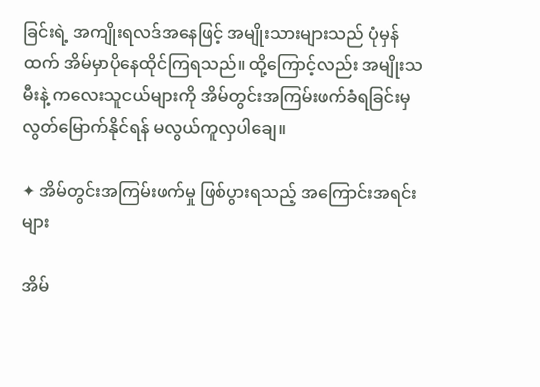ခြင်းရဲ့ အကျိုးရလဒ်အနေဖြင့် အမျိုးသားများသည် ပုံမှန်ထက် အိမ်မှာပိုနေထိုင်ကြရသည်။ ထို့ကြောင့်လည်း အမျိုးသမီးနဲ့ ကလေးသူငယ်များကို အိမ်တွင်းအကြမ်းဖက်ခံရခြင်းမှ လွတ်မြောက်နိုင်ရန် မလွယ်ကူလှပါချေ။

✦ အိမ်တွင်းအကြမ်းဖက်မှု ဖြစ်ပွားရသည့် အကြောင်းအရင်းများ

အိမ်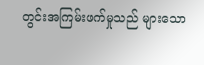တွင်းအကြမ်းဖက်မှုသည် များသော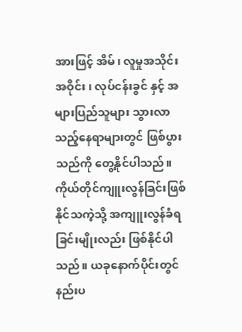အားဖြင့် အိမ်၊ လူမှုအသိုင်းအဝိုင်း၊ လုပ်ငန်းခွင် နှင့် အများပြည်သူများ သွားလာသည့်နေရာများတွင် ဖြစ်ပွားသည်ကို တွေ့နိုင်ပါသည်။ ကိုယ်တိုင်ကျူးလွန်ခြင်းဖြစ်နိုင်သကဲ့သို့ အကျူးလွန်ခံရခြင်းမျိုးလည်း ဖြစ်နိုင်ပါသည်။ ယခုနောက်ပိုင်းတွင် နည်းပ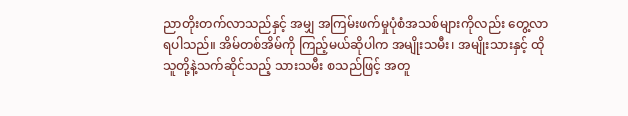ညာတိုးတက်လာသည်နှင့် အမျှ အကြမ်းဖက်မှုပုံစံအသစ်များကိုလည်း တွေ့လာရပါသည်။ အိမ်တစ်အိမ်ကို ကြည့်မယ်ဆိုပါက အမျိုးသမီး၊ အမျိုးသားနှင့် ထိုသူတို့နဲ့သက်ဆိုင်သည့် သားသမီး စသည်ဖြင့် အတူ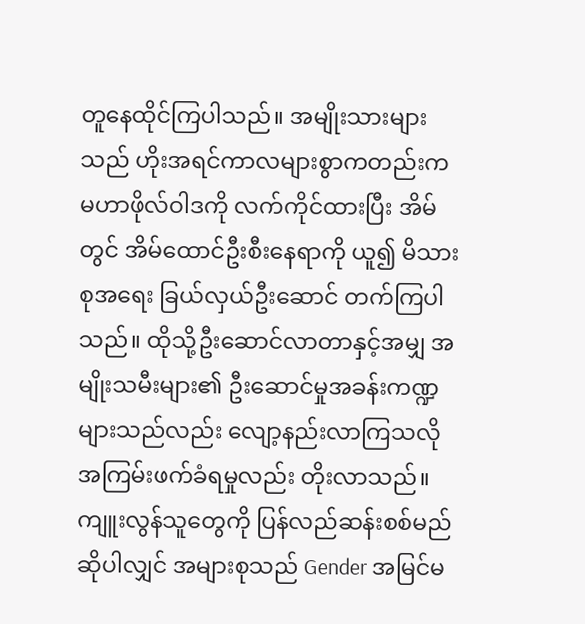တူနေထိုင်ကြပါသည်။ အမျိုးသားများသည် ဟိုးအရင်ကာလများစွာကတည်းက မဟာဖိုလ်ဝါဒကို လက်ကိုင်ထားပြီး အိမ်တွင် အိမ်ထောင်ဦးစီးနေရာကို ယူ၍ မိသားစုအရေး ခြယ်လှယ်ဦးဆောင် တက်ကြပါသည်။ ထိုသို့ဦးဆောင်လာတာနှင့်အမျှ အမျိုးသမီးများ၏ ဦးဆောင်မှုအခန်းကဏ္ဍများသည်လည်း လျော့နည်းလာကြသလို အကြမ်းဖက်ခံရမှုလည်း တိုးလာသည်။ ကျူးလွန်သူတွေကို ပြန်လည်ဆန်းစစ်မည်ဆိုပါလျှင် အများစုသည် Gender အမြင်မ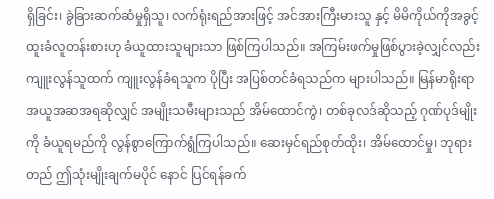ရှိခြင်း၊ ခွဲခြားဆက်ဆံမှုရှိသူ၊ လက်ရုံးရည်အားဖြင့် အင်အားကြီးမားသူ နှင့် မိမိကိုယ်ကိုအခွင့်ထူးခံလူတန်းစားဟု ခံယူထားသူများသာ ဖြစ်ကြပါသည်။ အကြမ်းဖက်မှုဖြစ်ပွားခဲ့လျှင်လည်း ကျူးလွန်သူထက် ကျူးလွန်ခံရသူက ပိုပြီး အပြစ်တင်ခံရသည်က များပါသည်။ မြန်မာရိုးရာ အယူအဆအရဆိုလျှင် အမျိုးသမီးများသည် အိမ်ထောင်ကွဲ၊ တစ်ခုလဒ်ဆိုသည့် ဂုဏ်ပုဒ်မျိုးကို ခံယူရမည်ကို လွန်စွာကြောက်ရွံကြပါသည်။ ဆေးမှင်ရည်စုတ်ထိုး၊ အိမ်ထောင်မှု၊ ဘုရားတည် ဤသုံးမျိုးချက်မပိုင် နောင် ပြင်ရန်ခက်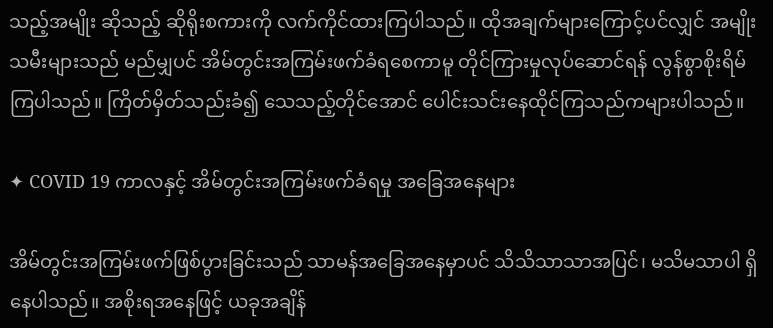သည့်အမျိုး ဆိုသည့် ဆိုရိုးစကားကို လက်ကိုင်ထားကြပါသည်။ ထိုအချက်များကြောင့်ပင်လျှင် အမျိုးသမီးများသည် မည်မျှပင် အိမ်တွင်းအကြမ်းဖက်ခံရစေကာမူ တိုင်ကြားမှုလုပ်ဆောင်ရန် လွန်စွာစိုးရိမ်ကြပါသည်။ ကြိတ်မှိတ်သည်းခံ၍ သေသည့်တိုင်အောင် ပေါင်းသင်းနေထိုင်ကြသည်ကများပါသည်။

✦ COVID 19 ကာလနှင့် အိမ်တွင်းအကြမ်းဖက်ခံရမှု အခြေအနေများ

အိမ်တွင်းအကြမ်းဖက်ဖြစ်ပွားခြင်းသည် သာမန်အခြေအနေမှာပင် သိသိသာသာအပြင်၊ မသိမသာပါ ရှိနေပါသည်။ အစိုးရအနေဖြင့် ယခုအချိန်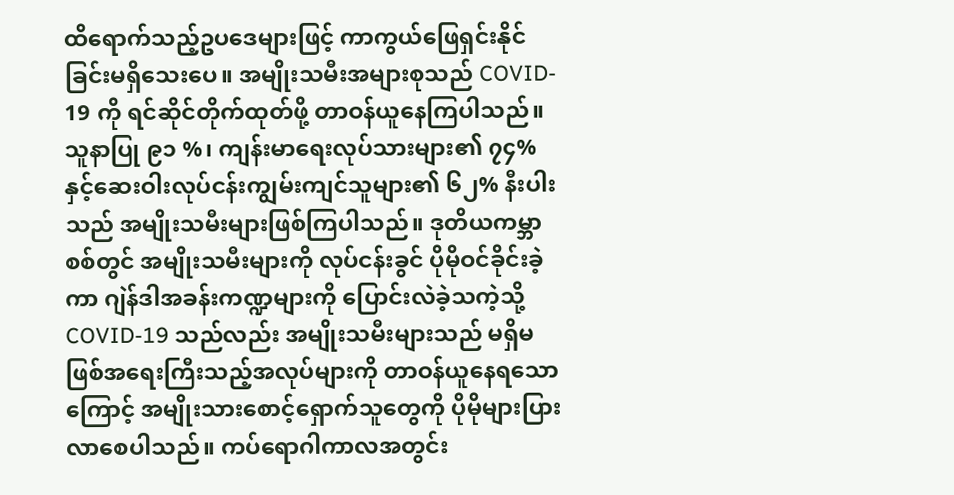ထိရောက်သည့်ဥပဒေများဖြင့် ကာကွယ်ဖြေရှင်းနိုင်ခြင်းမရှိသေးပေ။ အမျိုးသမီးအများစုသည် COVID- 19 ကို ရင်ဆိုင်တိုက်ထုတ်ဖို့ တာဝန်ယူနေကြပါသည်။ သူနာပြု ၉၁ %၊ ကျန်းမာရေးလုပ်သားများ၏ ၇၄% နှင့်ဆေးဝါးလုပ်ငန်းကျွမ်းကျင်သူများ၏ ၆၂% နီးပါးသည် အမျိုးသမီးများဖြစ်ကြပါသည်။ ဒုတိယကမ္ဘာစစ်တွင် အမျိုးသမီးများကို လုပ်ငန်းခွင် ပိုမိုဝင်ခိုင်းခဲ့ကာ ဂျဲန်ဒါအခန်းကဏ္ဍများကို ပြောင်းလဲခဲ့သကဲ့သို့ COVID-19 သည်လည်း အမျိုးသမီးများသည် မရှိမဖြစ်အရေးကြီးသည့်အလုပ်များကို တာဝန်ယူနေရသောကြောင့် အမျိုးသားစောင့်ရှောက်သူတွေကို ပိုမိုများပြားလာစေပါသည်။ ကပ်ရောဂါကာလအတွင်း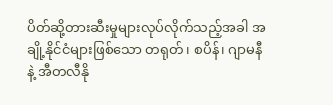ပိတ်ဆို့တားဆီးမှုများလုပ်လိုက်သည့်အခါ အချို့နိုင်ငံများဖြစ်သော တရုတ်၊ စပိန်၊ ဂျာမနီနဲ့ အီတလီနို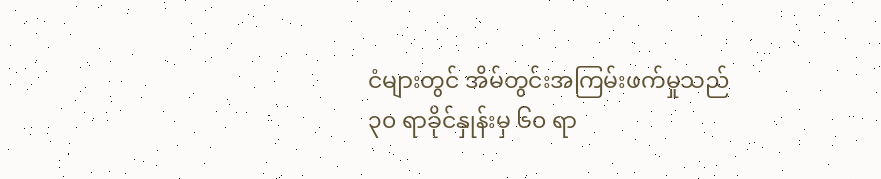ငံများတွင် အိမ်တွင်းအကြမ်းဖက်မှုသည် ၃၀ ရာခိုင်နှုန်းမှ ၆၀ ရာ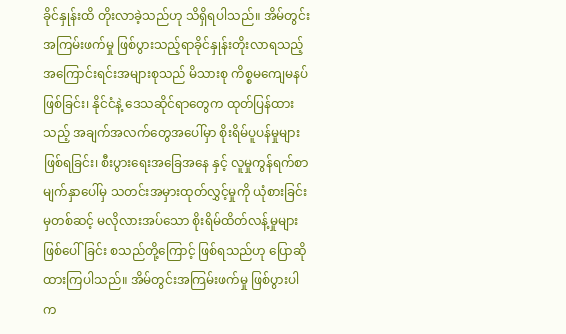ခိုင်နှုန်းထိ တိုးလာခဲ့သည်ဟု သိရှိရပါသည်။ အိမ်တွင်းအကြမ်းဖက်မှု ဖြစ်ပွားသည့်ရာခိုင်နှုန်းတိုးလာရသည့် အကြောင်းရင်းအများစုသည် မိသားစု ကိစ္စမကျေမနပ်ဖြစ်ခြင်း၊ နိုင်ငံနဲ့ ဒေသဆိုင်ရာတွေက ထုတ်ပြန်ထားသည့် အချက်အလက်တွေအပေါ်မှာ စိုးရိမ်ပူပန်မှုများဖြစ်ရခြင်း၊ စီးပွားရေးအခြေအနေ နှင့် လူမှုကွန်ရက်စာမျက်နှာပေါ်မှ သတင်းအမှားထုတ်လွှင့်မှုကို ယုံစားခြင်းမှတစ်ဆင့် မလိုလားအပ်သော စိုးရိမ်ထိတ်လန့်မှုများ ဖြစ်ပေါ်ခြင်း စသည်တို့ကြောင့် ဖြစ်ရသည်ဟု ပြောဆိုထားကြပါသည်။ အိမ်တွင်းအကြမ်းဖက်မှု ဖြစ်ပွားပါက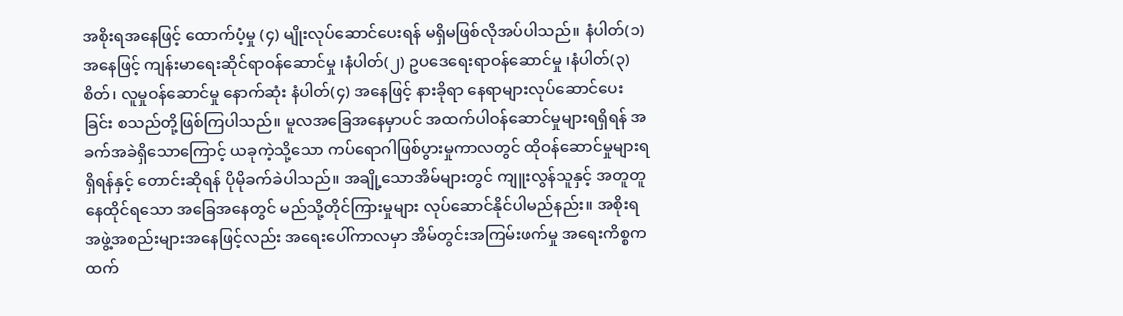အစိုးရအနေဖြင့် ထောက်ပံ့မှု (၄) မျိုးလုပ်ဆောင်ပေးရန် မရှိမဖြစ်လိုအပ်ပါသည်။ နံပါတ်(၁) အနေဖြင့် ကျန်းမာရေးဆိုင်ရာဝန်ဆောင်မှု ၊နံပါတ်(၂) ဥပဒေရေးရာဝန်ဆောင်မှု ၊နံပါတ်(၃) စိတ်၊ လူမှုဝန်ဆောင်မှု နောက်ဆုံး နံပါတ်(၄) အနေဖြင့် နားခိုရာ နေရာများလုပ်ဆောင်ပေးခြင်း စသည်တို့ဖြစ်ကြပါသည်။ မူလအခြေအနေမှာပင် အထက်ပါဝန်ဆောင်မှုများရရှိရန် အခက်အခဲရှိသောကြောင့် ယခုကဲ့သို့သော ကပ်ရောဂါဖြစ်ပွားမှုကာလတွင် ထိုဝန်ဆောင်မှုများရရှိရန်နှင့် တောင်းဆိုရန် ပိုမိုခက်ခဲပါသည်။ အချို့သောအိမ်များတွင် ကျူးလွန်သူနှင့် အတူတူနေထိုင်ရသော အခြေအနေတွင် မည်သို့တိုင်ကြားမှုများ လုပ်ဆောင်နိုင်ပါမည်နည်း။ အစိုးရအဖွဲ့အစည်းများအနေဖြင့်လည်း အရေးပေါ်ကာလမှာ အိမ်တွင်းအကြမ်းဖက်မှု အရေးကိစ္စကထက်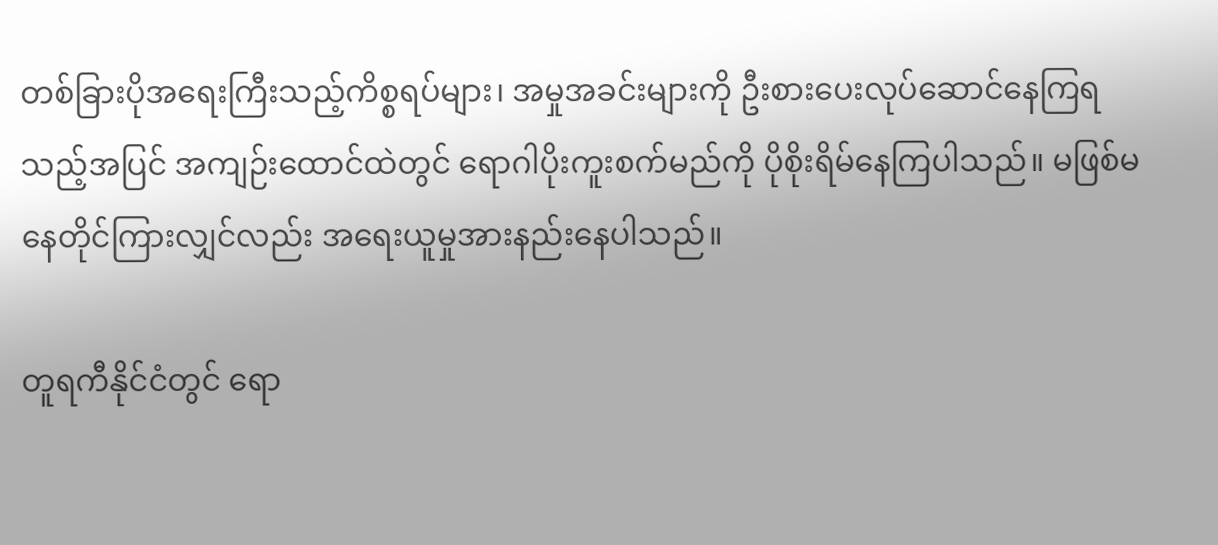တစ်ခြားပိုအရေးကြီးသည့်ကိစ္စရပ်များ၊ အမှုအခင်းများကို ဦးစားပေးလုပ်ဆောင်နေကြရသည့်အပြင် အကျဉ်းထောင်ထဲတွင် ရောဂါပိုးကူးစက်မည်ကို ပိုစိုးရိမ်နေကြပါသည်။ မဖြစ်မနေတိုင်ကြားလျှင်လည်း အရေးယူမှုအားနည်းနေပါသည်။

တူရကီနိုင်ငံတွင် ရော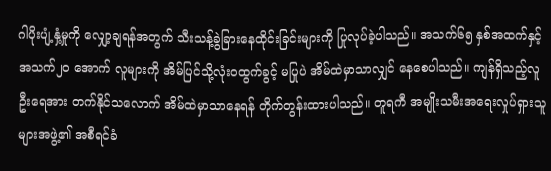ဂါပိုးပျံ့နှံ့မှုကို လျှော့ချရန်အတွက် သီးသန့်ခွဲခြားနေထိုင်းခြင်းများကို ပြုလုပ်ခဲ့ပါသည်။ အသက်၆၅ နှစ်အထက်နှင့် အသက်၂၀ အောက် လူများကို အိမ်ပြင်သို့လုံးဝထွက်ခွင့် မပြုပဲ အိမ်ထဲမှာသာလျှင် နေစေပါသည်။ ကျန်ရှိသည့်လူဦးရေအား တက်နိုင်သလောက် အိမ်ထဲမှာသာနေရန် တိုက်တွန်းထားပါသည်။ တူရကီ အမျိုးသမီးအရေးလှုပ်ရှားသူများအဖွဲ့၏ အစီရင်ခံ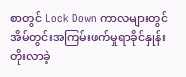စာတွင် Lock Down ကာလများတွင် အိမ်တွင်းအကြမ်းဖက်မှုရာခိုင်နှုန်း တိုးလာခဲ့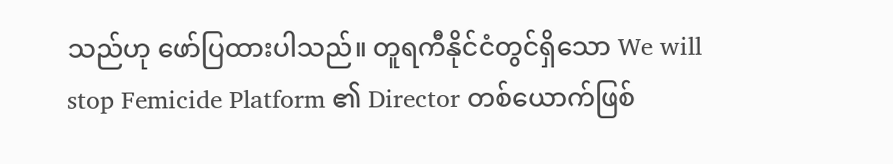သည်ဟု ဖော်ပြထားပါသည်။ တူရကီနိုင်ငံတွင်ရှိသော We will stop Femicide Platform ၏ Director တစ်ယောက်ဖြစ်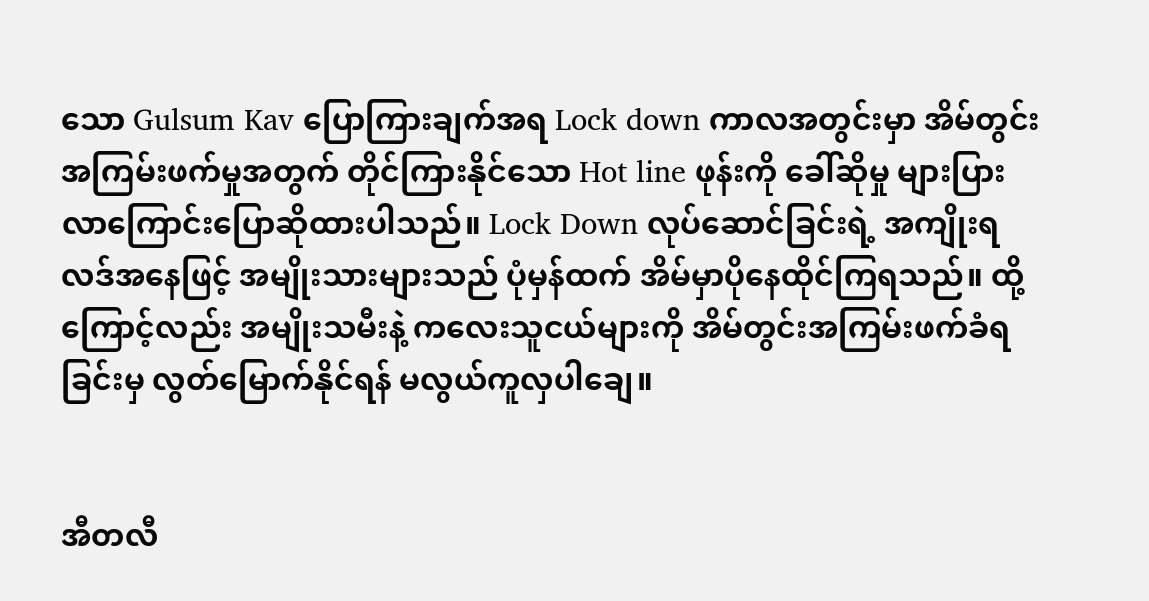သော Gulsum Kav ပြောကြားချက်အရ Lock down ကာလအတွင်းမှာ အိမ်တွင်းအကြမ်းဖက်မှုအတွက် တိုင်ကြားနိုင်သော Hot line ဖုန်းကို ခေါ်ဆိုမှု များပြားလာကြောင်းပြောဆိုထားပါသည်။ Lock Down လုပ်ဆောင်ခြင်းရဲ့ အကျိုးရလဒ်အနေဖြင့် အမျိုးသားများသည် ပုံမှန်ထက် အိမ်မှာပိုနေထိုင်ကြရသည်။ ထို့ကြောင့်လည်း အမျိုးသမီးနဲ့ ကလေးသူငယ်များကို အိမ်တွင်းအကြမ်းဖက်ခံရခြင်းမှ လွတ်မြောက်နိုင်ရန် မလွယ်ကူလှပါချေ။


အီတလီ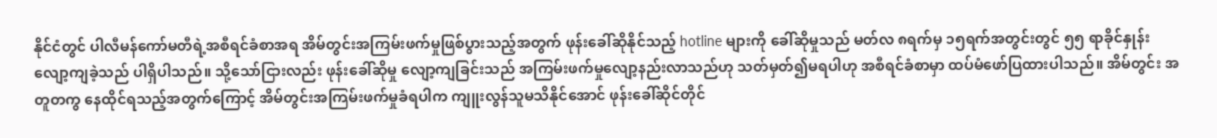နိုင်ငံတွင် ပါလီမန်ကော်မတီရဲ့အစီရင်ခံစာအရ အိမ်တွင်းအကြမ်းဖက်မှုဖြစ်ပွားသည့်အတွက် ဖုန်းခေါ်ဆိုနိုင်သည့် hotline များကို ခေါ်ဆိုမှုသည် မတ်လ ၈ရက်မှ ၁၅ရက်အတွင်းတွင် ၅၅ ရာခိုင်နှုန်းလျော့ကျခဲ့သည် ပါရှိပါသည်။ သို့သော်ငြားလည်း ဖုန်းခေါ်ဆိုမှု လျော့ကျခြင်းသည် အကြမ်းဖက်မှုလျော့နည်းလာသည်ဟု သတ်မှတ်၍မရပါဟု အစီရင်ခံစာမှာ ထပ်မံဖော်ပြထားပါသည်။ အိမ်တွင်း အတူတကွ နေထိုင်ရသည့်အတွက်ကြောင့် အိမ်တွင်းအကြမ်းဖက်မှုခံရပါက ကျူးလွန်သူမသိနိုင်အောင် ဖုန်းခေါ်ဆိုင်တိုင်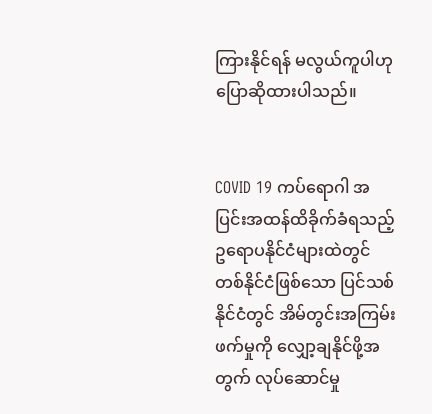ကြားနိုင်ရန် မလွယ်ကူပါဟု ပြောဆိုထားပါသည်။


COVID 19 ကပ်ရောဂါ အပြင်းအထန်ထိခိုက်ခံရသည့် ဥရောပနိုင်ငံများထဲတွင် တစ်နိုင်ငံဖြစ်သော ပြင်သစ်နိုင်ငံတွင် အိမ်တွင်းအကြမ်းဖက်မှုကို လျှော့ချနိုင်ဖို့အတွက် လုပ်ဆောင်မှု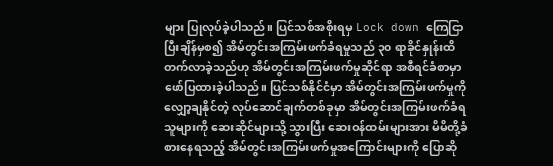များ ပြုလုပ်ခဲ့ပါသည်။ ပြင်သစ်အစိုးရမှ Lock down ကြေငြာပြီးချိန်မှစ၍ အိမ်တွင်းအကြမ်းဖက်ခံရမှုသည် ၃၀ ရာခိုင်နှုန်းထိ တက်လာခဲ့သည်ဟု အိမ်တွင်းအကြမ်းဖက်မှုဆိုင်ရာ အစီရင်ခံစာမှာ ဖော်ပြထားခဲ့ပါသည်။ ပြင်သစ်နိုင်ငံမှာ အိမ်တွင်းအကြမ်းဖက်မှုကို လျှော့ချနိုင်တဲ့ လုပ်ဆောင်ချက်တစ်ခုမှာ အိမ်တွင်းအကြမ်းဖက်ခံရသူများကို ဆေးဆိုင်များသို့ သွားပြီး ဆေးဝန်ထမ်းများအား မိမိတို့ခံစားနေရသည့် အိမ်တွင်းအကြမ်းဖက်မှုအကြောင်းများကို ပြောဆို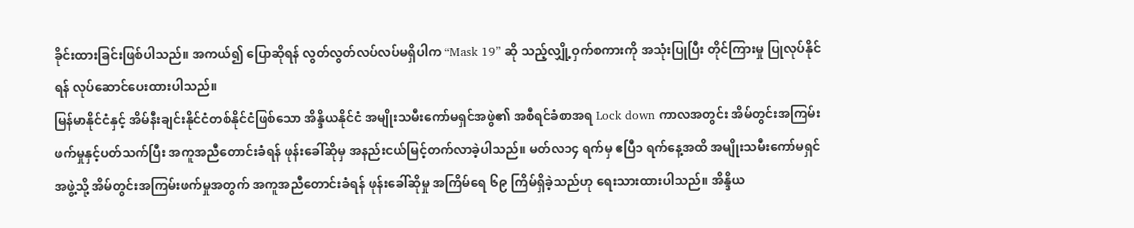ခိုင်းထားခြင်းဖြစ်ပါသည်။ အကယ်၍ ပြောဆိုရန် လွတ်လွတ်လပ်လပ်မရှိပါက “Mask 19” ဆို သည့်လျှို့ဝှက်စကားကို အသုံးပြုပြီး တိုင်ကြားမှု ပြုလုပ်နိုင်ရန် လုပ်ဆောင်ပေးထားပါသည်။
မြန်မာနိုင်ငံနှင့် အိမ်နီးချင်းနိုင်ငံတစ်နိုင်ငံဖြစ်သော အိန္ဒိယနိုင်ငံ အမျိုးသမီးကော်မရှင်အဖွဲ၏ အစီရင်ခံစာအရ Lock down ကာလအတွင်း အိမ်တွင်းအကြမ်းဖက်မှုနှင့်ပတ်သက်ပြီး အကူအညီတောင်းခံရန် ဖုန်းခေါ်ဆိုမှ အနည်းငယ်မြင့်တက်လာခဲ့ပါသည်။ မတ်လ၁၄ ရက်မှ ဧပြီ၁ ရက်နေ့အထိ အမျိုးသမီးကော်မရှင်အဖွဲ့သို့ အိမ်တွင်းအကြမ်းဖက်မှုအတွက် အကူအညီတောင်းခံရန် ဖုန်းခေါ်ဆိုမှု အကြိမ်ရေ ၆၉ ကြိမ်ရှိခဲ့သည်ဟု ရေးသားထားပါသည်။ အိန္ဒိယ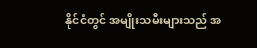နိုင်ငံတွင် အမျိုးသမီးများသည် အ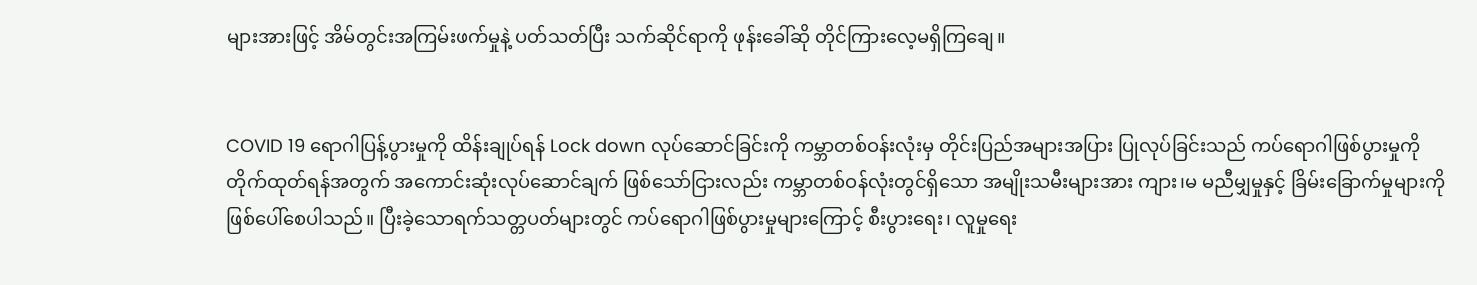များအားဖြင့် အိမ်တွင်းအကြမ်းဖက်မှုနဲ့ ပတ်သတ်ပြီး သက်ဆိုင်ရာကို ဖုန်းခေါ်ဆို တိုင်ကြားလေ့မရှိကြချေ။


COVID 19 ရောဂါပြန့်ပွားမှုကို ထိန်းချုပ်ရန် Lock down လုပ်ဆောင်ခြင်းကို ကမ္ဘာတစ်ဝန်းလုံးမှ တိုင်းပြည်အများအပြား ပြုလုပ်ခြင်းသည် ကပ်ရောဂါဖြစ်ပွားမှုကို တိုက်ထုတ်ရန်အတွက် အကောင်းဆုံးလုပ်ဆောင်ချက် ဖြစ်သော်ငြားလည်း ကမ္ဘာတစ်ဝန်လုံးတွင်ရှိသော အမျိုးသမီးများအား ကျား၊မ မညီမျှမှုနှင့် ခြိမ်းခြောက်မှုများကို ဖြစ်ပေါ်စေပါသည်။ ပြီးခဲ့သောရက်သတ္တပတ်များတွင် ကပ်ရောဂါဖြစ်ပွားမှုများကြောင့် စီးပွားရေး၊ လူမှုရေး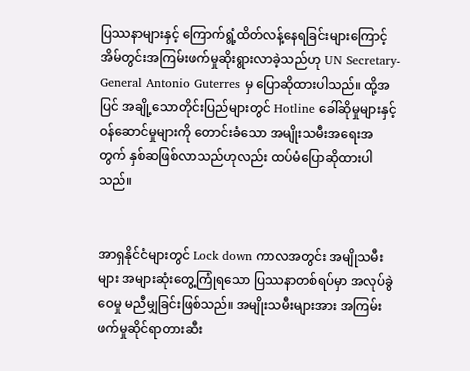ပြဿနာများနှင့် ကြောက်ရွံ့ထိတ်လန့်နေရခြင်းများကြောင့် အိမ်တွင်းအကြမ်းဖက်မှုဆိုးရွားလာခဲ့သည်ဟု UN Secretary- General Antonio Guterres မှ ပြောဆိုထားပါသည်။ ထို့အပြင် အချို့သောတိုင်းပြည်များတွင် Hotline ခေါ်ဆိုမှုများနှင့် ဝန်ဆောင်မှုများကို တောင်းခံသော အမျိုးသမီးအရေးအတွက် နှစ်ဆဖြစ်လာသည်ဟုလည်း ထပ်မံပြောဆိုထားပါသည်။


အာရှနိုင်ငံများတွင် Lock down ကာလအတွင်း အမျိုသမီးများ အများဆုံးတွေ့ကြုံရသော ပြဿနာတစ်ရပ်မှာ အလုပ်ခွဲဝေမှု မညီမျှခြင်းဖြစ်သည်။ အမျိုးသမီးများအား အကြမ်းဖက်မှုဆိုင်ရာတားဆီး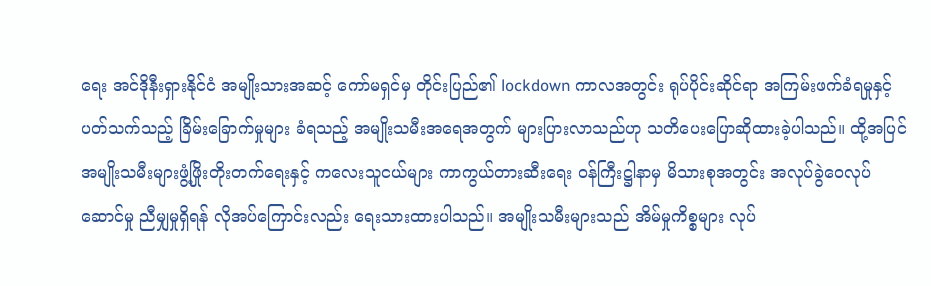ရေး အင်ဒိုနီးရှားနိုင်ငံ အမျိုးသားအဆင့် ကော်မရှင်မှ တိုင်းပြည်၏ lockdown ကာလအတွင်း ရုပ်ပိုင်းဆိုင်ရာ အကြမ်းဖက်ခံရမှုနှင့်ပတ်သက်သည့် ခြိမ်းခြောက်မှုများ ခံရသည့် အမျိုးသမီးအရေအတွက် များပြားလာသည်ဟု သတိပေးပြောဆိုထားခဲ့ပါသည်။ ထို့အပြင် အမျိုးသမီးများဖွံ့ဖြိုးတိုးတက်ရေးနှင့် ကလေးသူငယ်များ ကာကွယ်တားဆီးရေး ဝန်ကြီးဋ္ဌါနာမှ မိသားစုအတွင်း အလုပ်ခွဲဝေလုပ်ဆောင်မှု ညီမျှမှုရှိရန် လိုအပ်ကြောင်းလည်း ရေးသားထားပါသည်။ အမျိုးသမီးများသည် အိမ်မှုကိစ္စများ လုပ်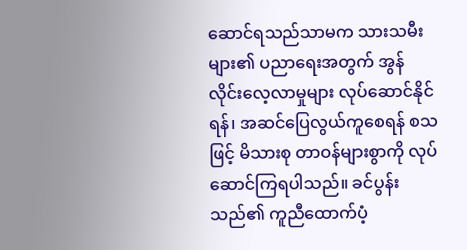ဆောင်ရသည်သာမက သားသမီးများ၏ ပညာရေးအတွက် အွန်လိုင်းလေ့လာမှုများ လုပ်ဆောင်နိုင်ရန်၊ အဆင်ပြေလွယ်ကူစေရန် စသဖြင့် မိသားစု တာဝန်များစွာကို လုပ်ဆောင်ကြရပါသည်။ ခင်ပွန်းသည်၏ ကူညီထောက်ပံ့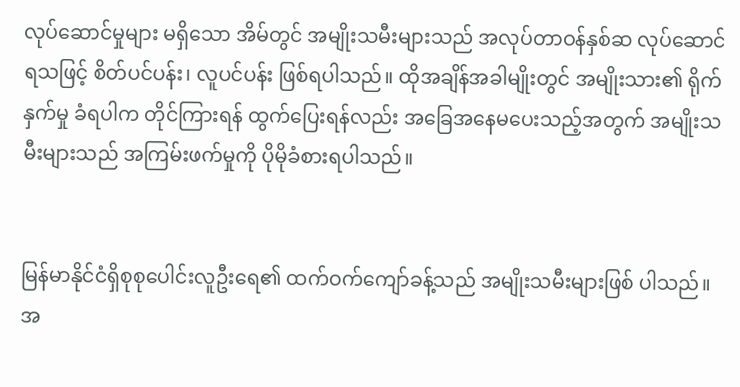လုပ်ဆောင်မှုများ မရှိသော အိမ်တွင် အမျိုးသမီးများသည် အလုပ်တာဝန်နှစ်ဆ လုပ်ဆောင်ရသဖြင့် စိတ်ပင်ပန်း၊ လူပင်ပန်း ဖြစ်ရပါသည်။ ထိုအချိန်အခါမျိုးတွင် အမျိုးသား၏ ရိုက်နှက်မှု ခံရပါက တိုင်ကြားရန် ထွက်ပြေးရန်လည်း အခြေအနေမပေးသည့်အတွက် အမျိုးသမီးများသည် အကြမ်းဖက်မှုကို ပိုမိုခံစားရပါသည်။


မြန်မာနိုင်ငံရှိစုစုပေါင်းလူဦးရေ၏ ထက်ဝက်ကျော်ခန့်သည် အမျိုးသမီးများဖြစ် ပါသည်။ အ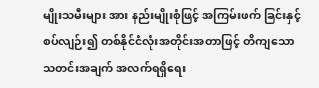မျိုးသမီးများ အား နည်းမျိုးစုံဖြင့် အကြမ်းဖက် ခြင်းနှင့်စပ်လျဉ်း၍ တစ်နိုင်ငံလုံးအတိုင်းအတာဖြင့် တိကျသော သတင်းအချက် အလက်ရရှိရေး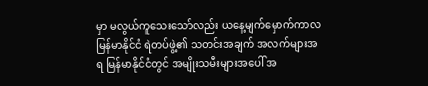မှာ မလွယ်ကူသေးသော်လည်း ယနေ့မျက်မှောက်ကာလ မြန်မာနိုင်ငံ ရဲတပ်ဖွဲ့၏ သတင်းအချက် အလက်များအရ မြန်မာနိုင်ငံတွင် အမျိုးသမီးများအပေါ် အ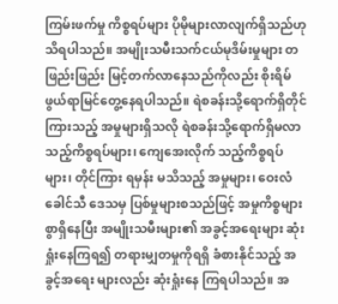ကြမ်းဖက်မှု ကိစ္စရပ်များ ပိုမိုများလာလျက်ရှိသည်ဟု သိရပါသည်။ အမျိုးသမီးသက်ငယ်မုဒိမ်းမှုများ တဖြည်းဖြည်း မြင့်တက်လာနေသည်ကိုလည်း စိုးရိမ်ဖွယ်ရာမြင်တွေ့နေရပါသည်။ ရဲစခန်းသို့ရောက်ရှိတိုင်ကြားသည့် အမှုများရှိသလို ရဲစခန်းသို့ရောက်ရှိမလာသည့်ကိစ္စရပ်များ၊ ကျေအေးလိုက် သည့်ကိစ္စရပ်များ၊ တိုင်ကြား ရမှန်း မသိသည့် အမှုများ၊ ဝေးလံခေါင်သီ ဒေသမှ ပြစ်မှုများစသည်ဖြင့် အမှုကိစ္စများစွာရှိနေပြီး အမျိုးသမီးများ၏ အခွင့်အရေးများ ဆုံးရှုံးနေကြရ၍ တရားမျှတမှုကိုရရှိ ခံစားနိုင်သည့် အခွင့်အရေး များလည်း ဆုံးရှုံးနေ ကြရပါသည်။ အ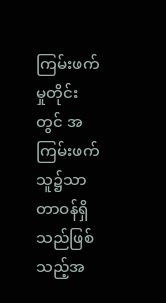ကြမ်းဖက်မှုတိုင်းတွင် အကြမ်းဖက် သူ၌သာ တာဝန်ရှိသည်ဖြစ် သည့်အ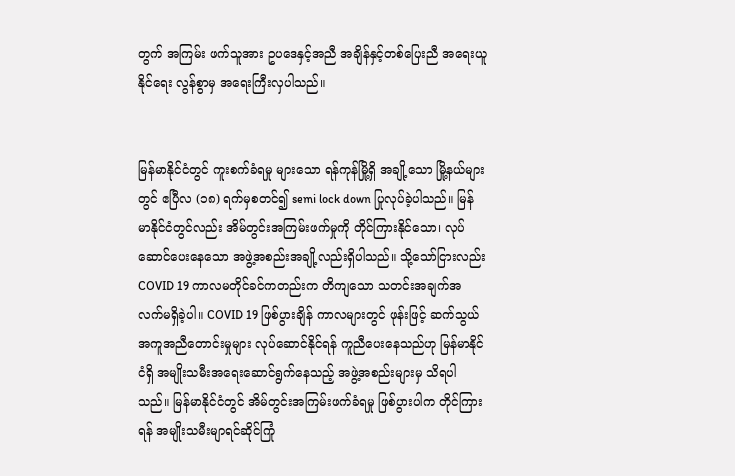တွက် အကြမ်း ဖက်သူအား ဥပဒေနှင့်အညီ အချိန်နှင့်တစ်ပြေးညီ အရေးယူနိုင်ရေး လွန်စွာမှ အရေးကြီးလှပါသည်။


မြန်မာနိုင်ငံတွင် ကူးစက်ခံရမှု များသော ရန်ကုန်မြို့ရှိ အချို့သော မြို့နယ်များတွင် ဧပြီလ (၁၈) ရက်မှစတင်၍ semi lock down ပြုလုပ်ခဲ့ပါသည်။ မြန်မာနိုင်ငံတွင်လည်း အိမ်တွင်းအကြမ်းဖက်မှုကို တိုင်ကြားနိုင်သော၊ လုပ်ဆောင်ပေးနေသော အဖွဲ့အစည်းအချို့လည်းရှိပါသည်။ သို့သော်ငြားလည်း COVID 19 ကာလမတိုင်ခင်ကတည်းက တိကျသော သတင်းအချက်အလက်မရှိခဲ့ပါ။ COVID 19 ဖြစ်ပွားချိန် ကာလများတွင် ဖုန်းဖြင့် ဆက်သွယ်အကူအညီတောင်းမှုများ လုပ်ဆောင်နိုင်ရန် ကူညီပေးနေသည်ဟု မြန်မာနိုင်ငံရှိ အမျိုးသမီးအရေးဆောင်ရွက်နေသည့် အဖွဲ့အစည်းများမှ သိရပါသည်။ မြန်မာနိုင်ငံတွင် အိမ်တွင်းအကြမ်းဖက်ခံရမှု ဖြစ်ပွားပါက တိုင်ကြားရန် အမျိုးသမီးမျာရင်ဆိုင်ကြုံ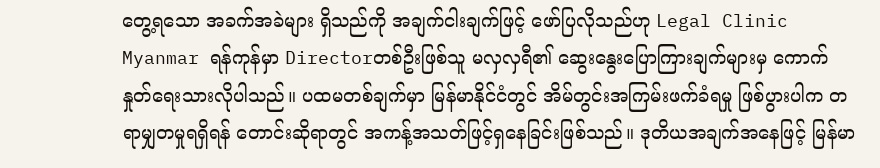တွေ့ရသော အခက်အခဲများ ရှိသည်ကို အချက်ငါးချက်ဖြင့် ဖော်ပြလိုသည်ဟု Legal Clinic Myanmar ရန်ကုန်မှာ Directorတစ်ဦးဖြစ်သူ မလှလှရီ၏ ဆွေးနွေးပြောကြားချက်များမှ ကောက်နှုတ်ရေးသားလိုပါသည်။ ပထမတစ်ချက်မှာ မြန်မာနိုင်ငံတွင် အိမ်တွင်းအကြမ်းဖက်ခံရမှု ဖြစ်ပွားပါက တရာမျှတမှုရရှိရန် တောင်းဆိုရာတွင် အကန့်အသတ်ဖြင့်ရှနေခြင်းဖြစ်သည်။ ဒုတိယအချက်အနေဖြင့် မြန်မာ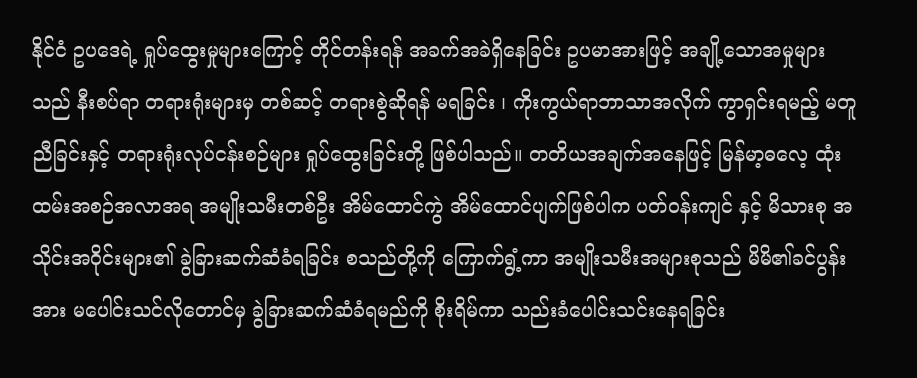နိုင်ငံ ဥပဒေရဲ့ ရှုပ်ထွေးမှုများကြောင့် တိုင်တန်းရန် အခက်အခဲရှိနေခြင်း ဥပမာအားဖြင့် အချို့သောအမှုများသည် နီးစပ်ရာ တရားရုံးများမှ တစ်ဆင့် တရားစွဲဆိုရန် မရခြင်း ၊ ကိုးကွယ်ရာဘာသာအလိုက် ကွာရှင်းရမည့် မတူညီခြင်းနှင့် တရားရုံးလုပ်ငန်းစဉ်များ ရှုပ်ထွေးခြင်းတို့ ဖြစ်ပါသည်။ တတိယအချက်အနေဖြင့် မြန်မာ့ဓလေ့ ထုံးထမ်းအစဉ်အလာအရ အမျိုးသမီးတစ်ဦး အိမ်ထောင်ကွဲ အိမ်ထောင်ပျက်ဖြစ်ပါက ပတ်ဝန်းကျင် နှင့် မိသားစု အသိုင်းအဝိုင်းများ၏ ခွဲခြားဆက်ဆံခံရခြင်း စသည်တို့ကို ကြောက်ရွံ့ကာ အမျိုးသမီးအများစုသည် မိမိ၏ခင်ပွန်းအား မပေါင်းသင်လိုတောင်မှ ခွဲခြားဆက်ဆံခံရမည်ကို စိုးရိမ်ကာ သည်းခံပေါင်းသင်းနေရခြင်း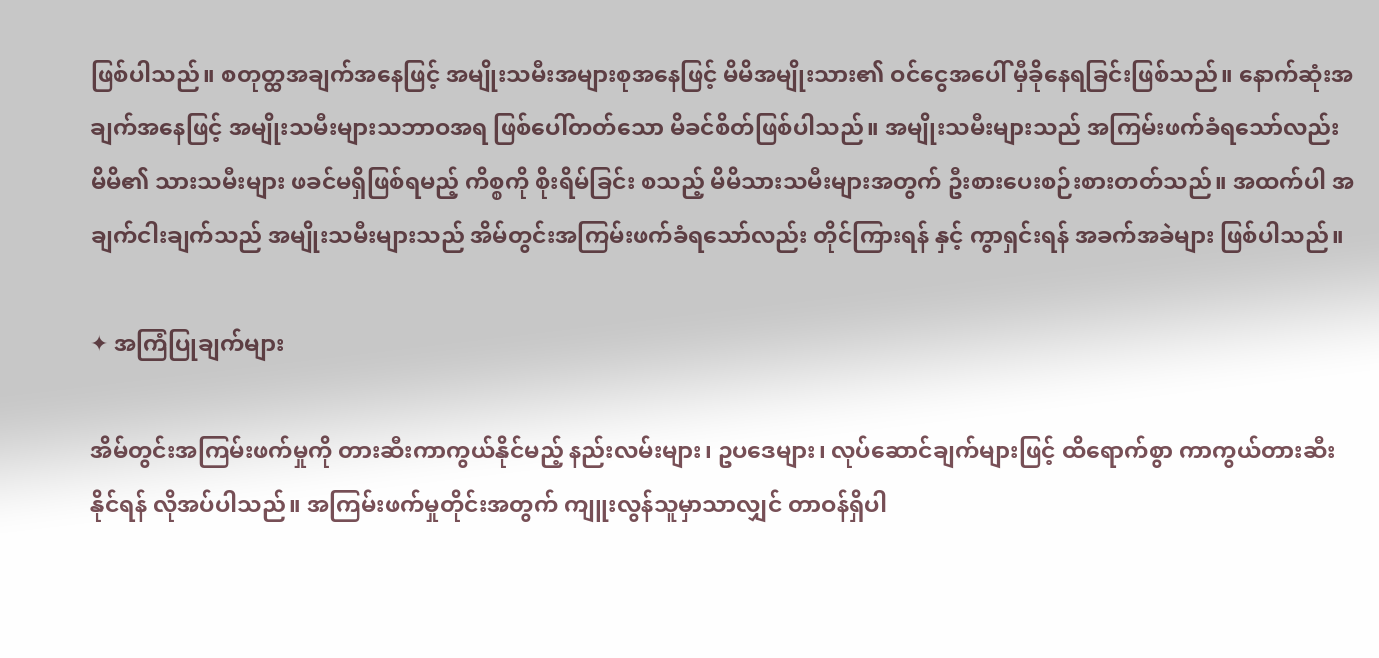ဖြစ်ပါသည်။ စတုတ္ထအချက်အနေဖြင့် အမျိုးသမီးအများစုအနေဖြင့် မိမိအမျိုးသား၏ ဝင်ငွေအပေါ် မှီခိုနေရခြင်းဖြစ်သည်။ နောက်ဆုံးအချက်အနေဖြင့် အမျိုးသမီးများသဘာဝအရ ဖြစ်ပေါ်တတ်သော မိခင်စိတ်ဖြစ်ပါသည်။ အမျိုးသမီးများသည် အကြမ်းဖက်ခံရသော်လည်း မိမိ၏ သားသမီးများ ဖခင်မရှိဖြစ်ရမည့် ကိစ္စကို စိုးရိမ်ခြင်း စသည့် မိမိသားသမီးများအတွက် ဦးစားပေးစဉ်းစားတတ်သည်။ အထက်ပါ အချက်ငါးချက်သည် အမျိုးသမီးများသည် အိမ်တွင်းအကြမ်းဖက်ခံရသော်လည်း တိုင်ကြားရန် နှင့် ကွာရှင်းရန် အခက်အခဲများ ဖြစ်ပါသည်။

✦ အကြံပြုချက်များ

အိမ်တွင်းအကြမ်းဖက်မှုကို တားဆီးကာကွယ်နိုင်မည့် နည်းလမ်းများ၊ ဥပဒေများ၊ လုပ်ဆောင်ချက်များဖြင့် ထိရောက်စွာ ကာကွယ်တားဆီးနိုင်ရန် လိုအပ်ပါသည်။ အကြမ်းဖက်မှုတိုင်းအတွက် ကျူးလွန်သူမှာသာလျှင် တာဝန်ရှိပါ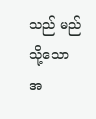သည် မည်သို့သော အ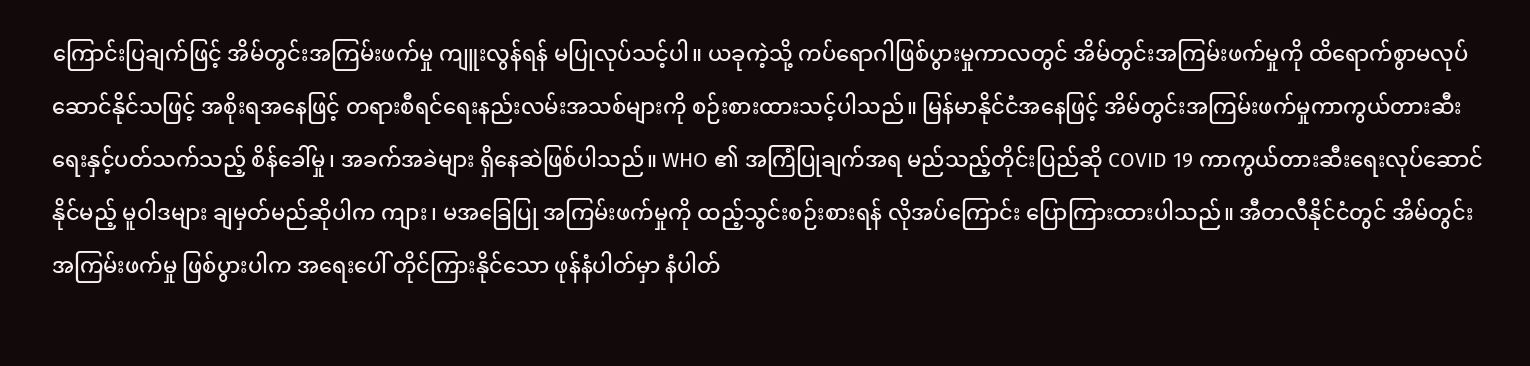ကြောင်းပြချက်ဖြင့် အိမ်တွင်းအကြမ်းဖက်မှု ကျူးလွန်ရန် မပြုလုပ်သင့်ပါ။ ယခုကဲ့သို့ ကပ်ရောဂါဖြစ်ပွားမှုကာလတွင် အိမ်တွင်းအကြမ်းဖက်မှုကို ထိရောက်စွာမလုပ်ဆောင်နိုင်သဖြင့် အစိုးရအနေဖြင့် တရားစီရင်ရေးနည်းလမ်းအသစ်များကို စဉ်းစားထားသင့်ပါသည်။ မြန်မာနိုင်ငံအနေဖြင့် အိမ်တွင်းအကြမ်းဖက်မှုကာကွယ်တားဆီးရေးနှင့်ပတ်သက်သည့် စိန်ခေါ်မှု၊ အခက်အခဲများ ရှိနေဆဲဖြစ်ပါသည်။ WHO ၏ အကြံပြုချက်အရ မည်သည့်တိုင်းပြည်ဆို COVID 19 ကာကွယ်တားဆီးရေးလုပ်ဆောင်နိုင်မည့် မူဝါဒများ ချမှတ်မည်ဆိုပါက ကျား၊ မအခြေပြု အကြမ်းဖက်မှုကို ထည့်သွင်းစဉ်းစားရန် လိုအပ်ကြောင်း ပြောကြားထားပါသည်။ အီတလီနိုင်ငံတွင် အိမ်တွင်းအကြမ်းဖက်မှု ဖြစ်ပွားပါက အရေးပေါ် တိုင်ကြားနိုင်သော ဖုန်နံပါတ်မှာ နံပါတ်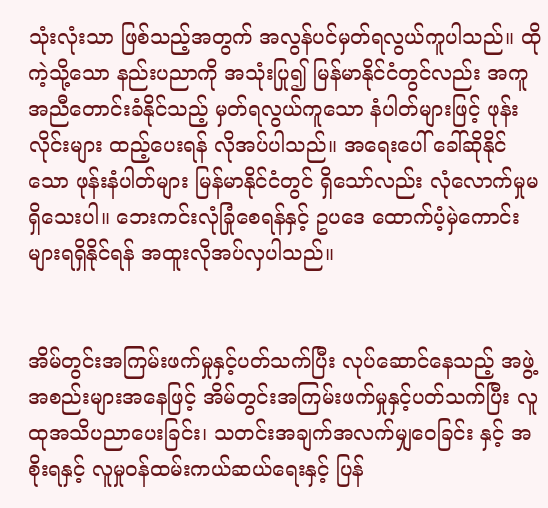သုံးလုံးသာ ဖြစ်သည့်အတွက် အလွန်ပင်မှတ်ရလွယ်ကူပါသည်။ ထိုကဲ့သို့သော နည်းပညာကို အသုံးပြု၍ မြန်မာနိုင်ငံတွင်လည်း အကူအညီတောင်းခံနိုင်သည့် မှတ်ရလွယ်ကူသော နံပါတ်များဖြင့် ဖုန်းလိုင်းများ ထည့်ပေးရန် လိုအပ်ပါသည်။ အရေးပေါ် ခေါ်ဆိုနိုင်သော ဖုန်းနံပါတ်များ မြန်မာနိုင်ငံတွင် ရှိသော်လည်း လုံလောက်မှုမရှိသေးပါ။ ဘေးကင်းလုံခြုံစေရန်နှင့် ဥပဒေ ထောက်ပံ့မှဲကောင်းများရရှိနိုင်ရန် အထူးလိုအပ်လှပါသည်။


အိမ်တွင်းအကြမ်းဖက်မှုနှင့်ပတ်သက်ပြီး လုပ်ဆောင်နေသည့် အဖွဲ့အစည်းများအနေဖြင့် အိမ်တွင်းအကြမ်းဖက်မှုနှင့်ပတ်သက်ပြီး လူထုအသိပညာပေးခြင်း၊ သတင်းအချက်အလက်မျှဝေခြင်း နှင့် အစိုးရနှင့် လူမှုဝန်ထမ်းကယ်ဆယ်ရေးနှင့် ပြန်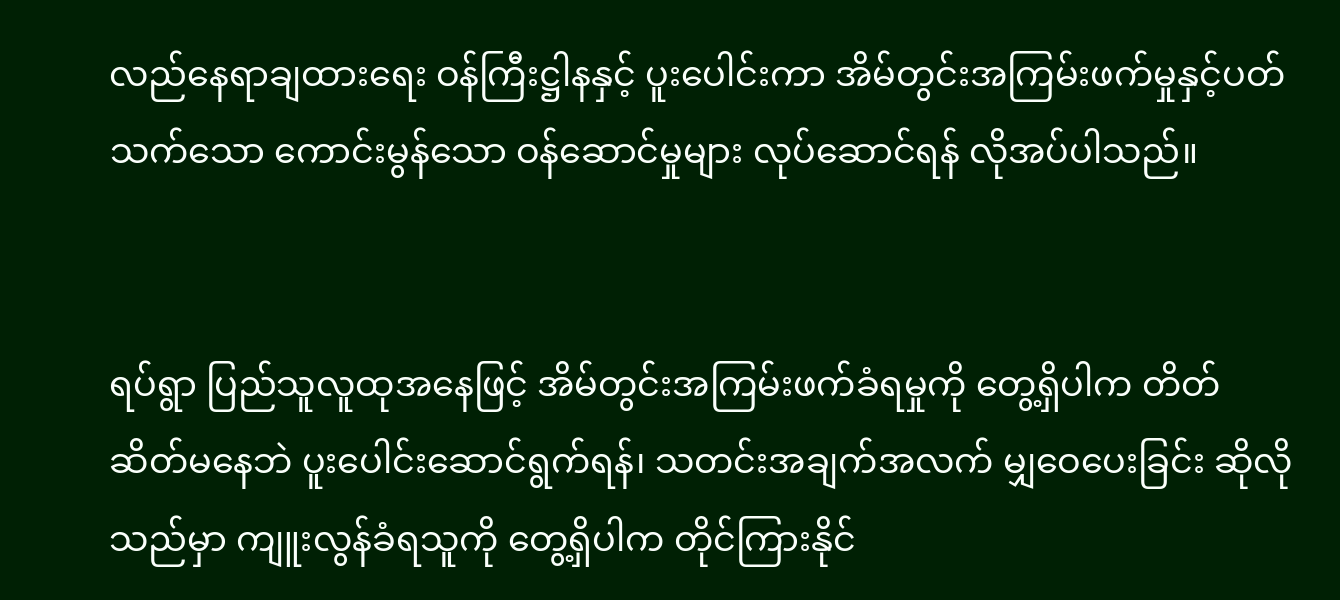လည်နေရာချထားရေး ဝန်ကြီးဋ္ဌါနနှင့် ပူးပေါင်းကာ အိမ်တွင်းအကြမ်းဖက်မှုနှင့်ပတ်သက်သော ကောင်းမွန်သော ဝန်ဆောင်မှုများ လုပ်ဆောင်ရန် လိုအပ်ပါသည်။


ရပ်ရွာ ပြည်သူလူထုအနေဖြင့် အိမ်တွင်းအကြမ်းဖက်ခံရမှုကို တွေ့ရှိပါက တိတ်ဆိတ်မနေဘဲ ပူးပေါင်းဆောင်ရွက်ရန်၊ သတင်းအချက်အလက် မျှဝေပေးခြင်း ဆိုလိုသည်မှာ ကျူးလွန်ခံရသူကို တွေ့ရှိပါက တိုင်ကြားနိုင်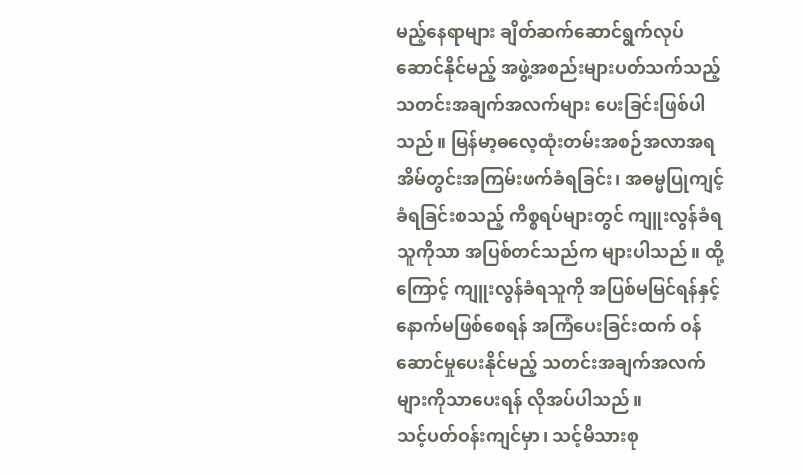မည့်နေရာများ ချိတ်ဆက်ဆောင်ရွက်လုပ်ဆောင်နိုင်မည့် အဖွဲ့အစည်းများပတ်သက်သည့် သတင်းအချက်အလက်များ ပေးခြင်းဖြစ်ပါသည်။ မြန်မာ့ဓလေ့ထုံးတမ်းအစဉ်အလာအရ အိမ်တွင်းအကြမ်းဖက်ခံရခြင်း၊ အဓမ္မပြုကျင့်ခံရခြင်းစသည့် ကိစ္စရပ်များတွင် ကျူးလွန်ခံရသူကိုသာ အပြစ်တင်သည်က များပါသည်။ ထို့ကြောင့် ကျူးလွန်ခံရသူကို အပြစ်မမြင်ရန်နှင့် နောက်မဖြစ်စေရန် အကြံပေးခြင်းထက် ဝန်ဆောင်မှုပေးနိုင်မည့် သတင်းအချက်အလက်များကိုသာပေးရန် လိုအပ်ပါသည်။
သင့်ပတ်ဝန်းကျင်မှာ၊ သင့်မိသားစု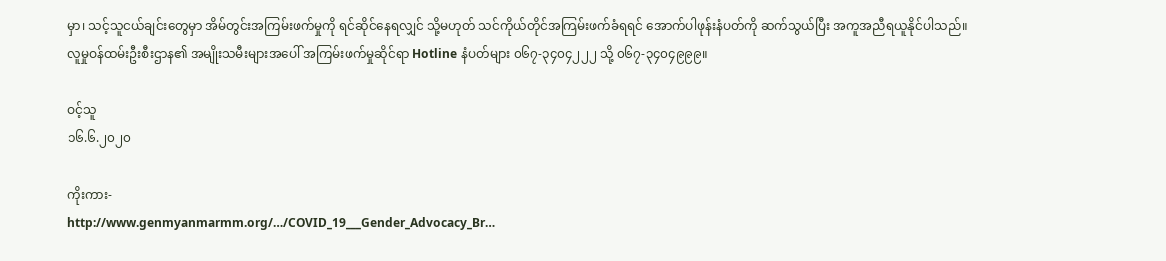မှာ၊ သင့်သူငယ်ချင်းတွေမှာ အိမ်တွင်းအကြမ်းဖက်မှုကို ရင်ဆိုင်နေရလျှင် သို့မဟုတ် သင်ကိုယ်တိုင်အကြမ်းဖက်ခံရရင် အောက်ပါဖုန်းနံပတ်ကို ဆက်သွယ်ပြီး အကူအညီရယူနိုင်ပါသည်။
လူမှုဝန်ထမ်းဦးစီးဌာန၏ အမျိုးသမီးများအပေါ် အကြမ်းဖက်မှုဆိုင်ရာ Hotline နံပတ်များ ၀၆၇-၃၄၀၄၂၂၂ သို့ ၀၆၇-၃၄၀၄၉၉၉။

ဝင့်သူ
၁၆.၆.၂၀၂၀

ကိုးကား-
http://www.genmyanmarmm.org/…/COVID_19___Gender_Advocacy_Br…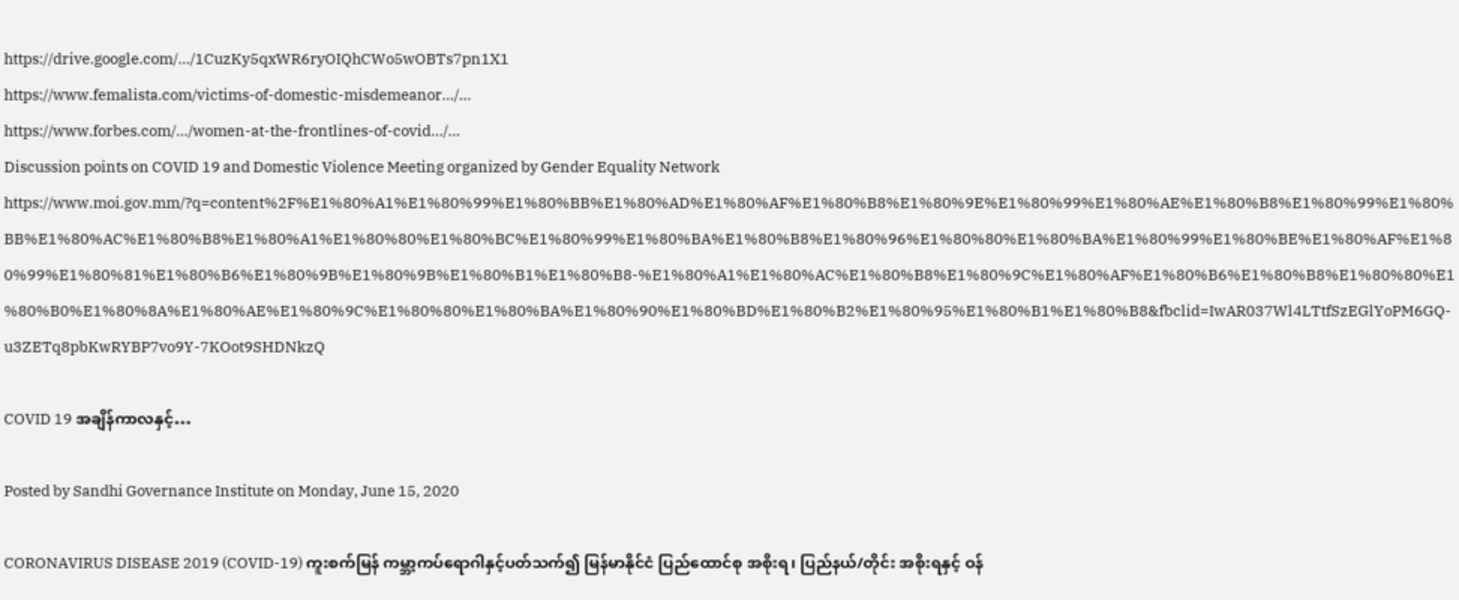https://drive.google.com/…/1CuzKy5qxWR6ryOIQhCWo5wOBTs7pn1X1
https://www.femalista.com/victims-of-domestic-misdemeanor…/…
https://www.forbes.com/…/women-at-the-frontlines-of-covid…/…
Discussion points on COVID 19 and Domestic Violence Meeting organized by Gender Equality Network
https://www.moi.gov.mm/?q=content%2F%E1%80%A1%E1%80%99%E1%80%BB%E1%80%AD%E1%80%AF%E1%80%B8%E1%80%9E%E1%80%99%E1%80%AE%E1%80%B8%E1%80%99%E1%80%BB%E1%80%AC%E1%80%B8%E1%80%A1%E1%80%80%E1%80%BC%E1%80%99%E1%80%BA%E1%80%B8%E1%80%96%E1%80%80%E1%80%BA%E1%80%99%E1%80%BE%E1%80%AF%E1%80%99%E1%80%81%E1%80%B6%E1%80%9B%E1%80%9B%E1%80%B1%E1%80%B8-%E1%80%A1%E1%80%AC%E1%80%B8%E1%80%9C%E1%80%AF%E1%80%B6%E1%80%B8%E1%80%80%E1%80%B0%E1%80%8A%E1%80%AE%E1%80%9C%E1%80%80%E1%80%BA%E1%80%90%E1%80%BD%E1%80%B2%E1%80%95%E1%80%B1%E1%80%B8&fbclid=IwAR037Wl4LTtfSzEGlYoPM6GQ-u3ZETq8pbKwRYBP7vo9Y-7KOot9SHDNkzQ

COVID 19 အချိန်ကာလနှင့်…

Posted by Sandhi Governance Institute on Monday, June 15, 2020

CORONAVIRUS DISEASE 2019 (COVID-19) ကူးစက်မြန် ကမ္ဘာ့ကပ်ရောဂါနှင့်ပတ်သက်၍ မြန်မာနိုင်ငံ ပြည်ထောင်စု အစိုးရ၊ ပြည်နယ်/တိုင်း အစိုးရနှင့် ဝန်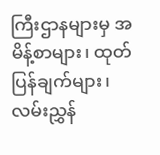ကြီးဌာနများမှ အမိန့်စာများ၊ ထုတ်ပြန်ချက်များ၊ လမ်းညွှန်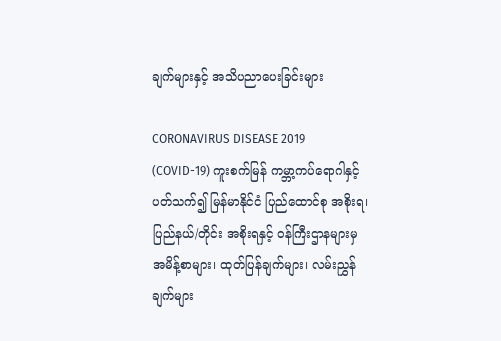ချက်များနှင့် အသိပညာပေးခြင်းများ

CORONAVIRUS DISEASE 2019 (COVID-19) ကူးစက်မြန် ကမ္ဘာ့ကပ်ရောဂါနှင့်ပတ်သက်၍ မြန်မာနိုင်ငံ ပြည်ထောင်စု အစိုးရ၊ ပြည်နယ်/တိုင်း အစိုးရနှင့် ဝန်ကြီးဌာနများမှ အမိန့်စာများ၊ ထုတ်ပြန်ချက်များ၊ လမ်းညွှန်ချက်များ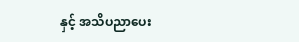နှင့် အသိပညာပေး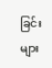ခြင်းများ